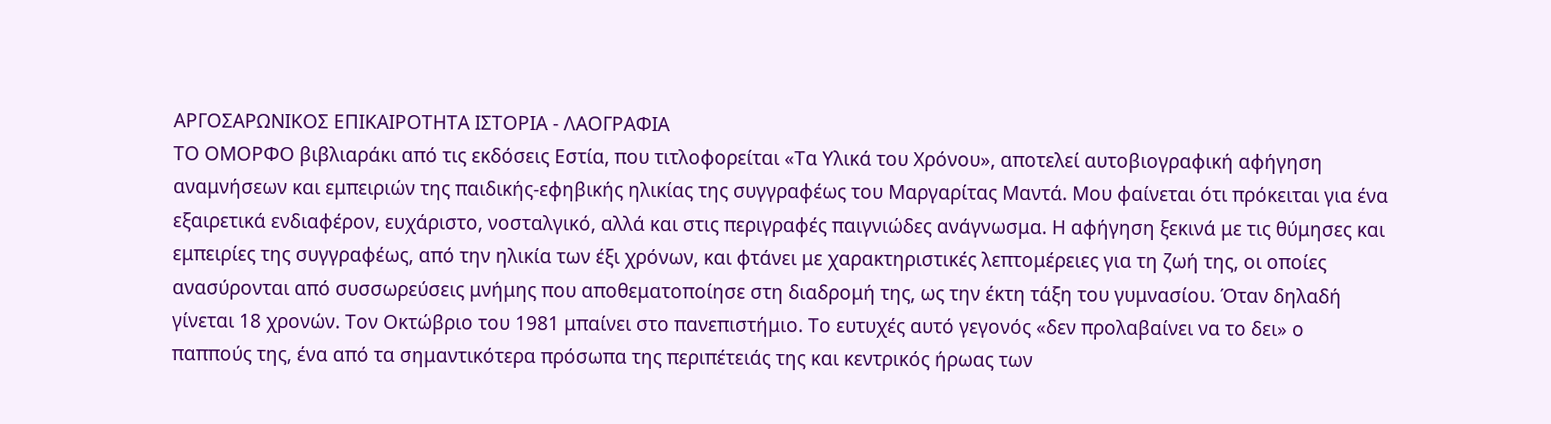ΑΡΓΟΣΑΡΩΝΙΚΟΣ ΕΠΙΚΑΙΡΟΤΗΤΑ ΙΣΤΟΡΙΑ - ΛΑΟΓΡΑΦΙΑ
ΤΟ ΟΜΟΡΦΟ βιβλιαράκι από τις εκδόσεις Εστία, που τιτλοφορείται «Τα Υλικά του Χρόνου», αποτελεί αυτοβιογραφική αφήγηση αναμνήσεων και εμπειριών της παιδικής-εφηβικής ηλικίας της συγγραφέως του Μαργαρίτας Μαντά. Μου φαίνεται ότι πρόκειται για ένα εξαιρετικά ενδιαφέρον, ευχάριστο, νοσταλγικό, αλλά και στις περιγραφές παιγνιώδες ανάγνωσμα. Η αφήγηση ξεκινά με τις θύμησες και εμπειρίες της συγγραφέως, από την ηλικία των έξι χρόνων, και φτάνει με χαρακτηριστικές λεπτομέρειες για τη ζωή της, οι οποίες ανασύρονται από συσσωρεύσεις μνήμης που αποθεματοποίησε στη διαδρομή της, ως την έκτη τάξη του γυμνασίου. Όταν δηλαδή γίνεται 18 χρονών. Τον Οκτώβριο του 1981 μπαίνει στο πανεπιστήμιο. Το ευτυχές αυτό γεγονός «δεν προλαβαίνει να το δει» ο παππούς της, ένα από τα σημαντικότερα πρόσωπα της περιπέτειάς της και κεντρικός ήρωας των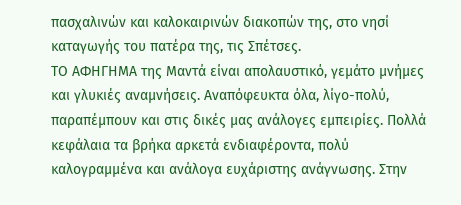πασχαλινών και καλοκαιρινών διακοπών της, στο νησί καταγωγής του πατέρα της, τις Σπέτσες.
ΤΟ ΑΦΗΓΗΜΑ της Μαντά είναι απολαυστικό, γεμάτο μνήμες και γλυκιές αναμνήσεις. Αναπόφευκτα όλα, λίγο-πολύ, παραπέμπουν και στις δικές μας ανάλογες εμπειρίες. Πολλά κεφάλαια τα βρήκα αρκετά ενδιαφέροντα, πολύ καλογραμμένα και ανάλογα ευχάριστης ανάγνωσης. Στην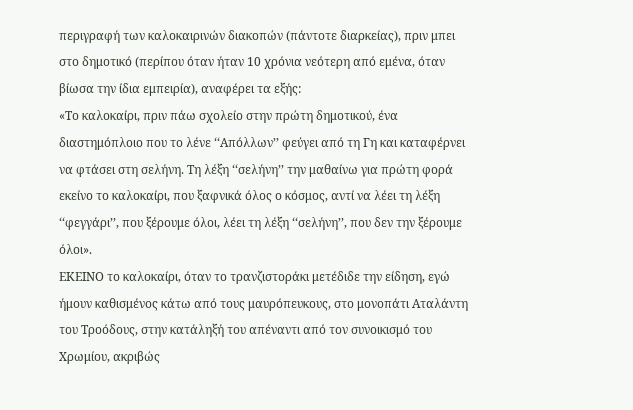περιγραφή των καλοκαιρινών διακοπών (πάντοτε διαρκείας), πριν μπει στο δημοτικό (περίπου όταν ήταν 10 χρόνια νεότερη από εμένα, όταν βίωσα την ίδια εμπειρία), αναφέρει τα εξής:
«Το καλοκαίρι, πριν πάω σχολείο στην πρώτη δημοτικού, ένα διαστημόπλοιο που το λένε ‘‘Απόλλων’’ φεύγει από τη Γη και καταφέρνει να φτάσει στη σελήνη. Τη λέξη ‘‘σελήνη’’ την μαθαίνω για πρώτη φορά εκείνο το καλοκαίρι, που ξαφνικά όλος ο κόσμος, αντί να λέει τη λέξη ‘‘φεγγάρι’’, που ξέρουμε όλοι, λέει τη λέξη ‘‘σελήνη’’, που δεν την ξέρουμε όλοι».
ΕΚΕΙΝΟ το καλοκαίρι, όταν το τρανζιστοράκι μετέδιδε την είδηση, εγώ ήμουν καθισμένος κάτω από τους μαυρόπευκους, στο μονοπάτι Αταλάντη του Τροόδους, στην κατάληξή του απέναντι από τον συνοικισμό του Χρωμίου, ακριβώς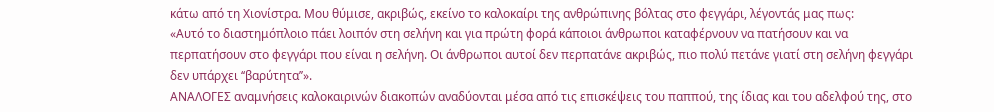κάτω από τη Χιονίστρα. Μου θύμισε, ακριβώς, εκείνο το καλοκαίρι της ανθρώπινης βόλτας στο φεγγάρι, λέγοντάς μας πως:
«Αυτό το διαστημόπλοιο πάει λοιπόν στη σελήνη και για πρώτη φορά κάποιοι άνθρωποι καταφέρνουν να πατήσουν και να περπατήσουν στο φεγγάρι που είναι η σελήνη. Οι άνθρωποι αυτοί δεν περπατάνε ακριβώς, πιο πολύ πετάνε γιατί στη σελήνη φεγγάρι δεν υπάρχει ‘‘βαρύτητα’’».
ΑΝΑΛΟΓΕΣ αναμνήσεις καλοκαιρινών διακοπών αναδύονται μέσα από τις επισκέψεις του παππού, της ίδιας και του αδελφού της, στο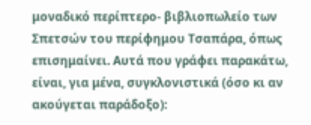μοναδικό περίπτερο- βιβλιοπωλείο των Σπετσών του περίφημου Τσαπάρα, όπως επισημαίνει. Αυτά που γράφει παρακάτω, είναι, για μένα, συγκλονιστικά (όσο κι αν ακούγεται παράδοξο):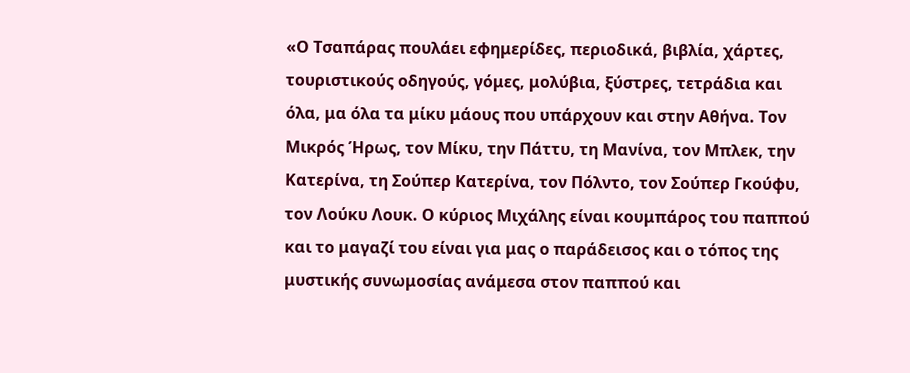«Ο Τσαπάρας πουλάει εφημερίδες, περιοδικά, βιβλία, χάρτες, τουριστικούς οδηγούς, γόμες, μολύβια, ξύστρες, τετράδια και όλα, μα όλα τα μίκυ μάους που υπάρχουν και στην Αθήνα. Τον Μικρός Ήρως, τον Μίκυ, την Πάττυ, τη Μανίνα, τον Μπλεκ, την Κατερίνα, τη Σούπερ Κατερίνα, τον Πόλντο, τον Σούπερ Γκούφυ, τον Λούκυ Λουκ. Ο κύριος Μιχάλης είναι κουμπάρος του παππού και το μαγαζί του είναι για μας ο παράδεισος και ο τόπος της μυστικής συνωμοσίας ανάμεσα στον παππού και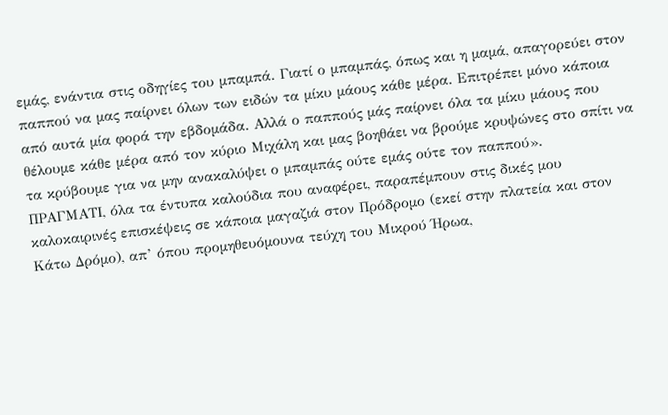εμάς, ενάντια στις οδηγίες του μπαμπά. Γιατί ο μπαμπάς, όπως και η μαμά, απαγορεύει στον παππού να μας παίρνει όλων των ειδών τα μίκυ μάους κάθε μέρα. Επιτρέπει μόνο κάποια από αυτά μία φορά την εβδομάδα. Αλλά ο παππούς μάς παίρνει όλα τα μίκυ μάους που θέλουμε κάθε μέρα από τον κύριο Μιχάλη και μας βοηθάει να βρούμε κρυψώνες στο σπίτι να τα κρύβουμε για να μην ανακαλύψει ο μπαμπάς ούτε εμάς ούτε τον παππού».
ΠΡΑΓΜΑΤΙ, όλα τα έντυπα καλούδια που αναφέρει, παραπέμπουν στις δικές μου καλοκαιρινές επισκέψεις σε κάποια μαγαζιά στον Πρόδρομο (εκεί στην πλατεία και στον Κάτω Δρόμο), απ’ όπου προμηθευόμουνα τεύχη του Μικρού Ήρωα,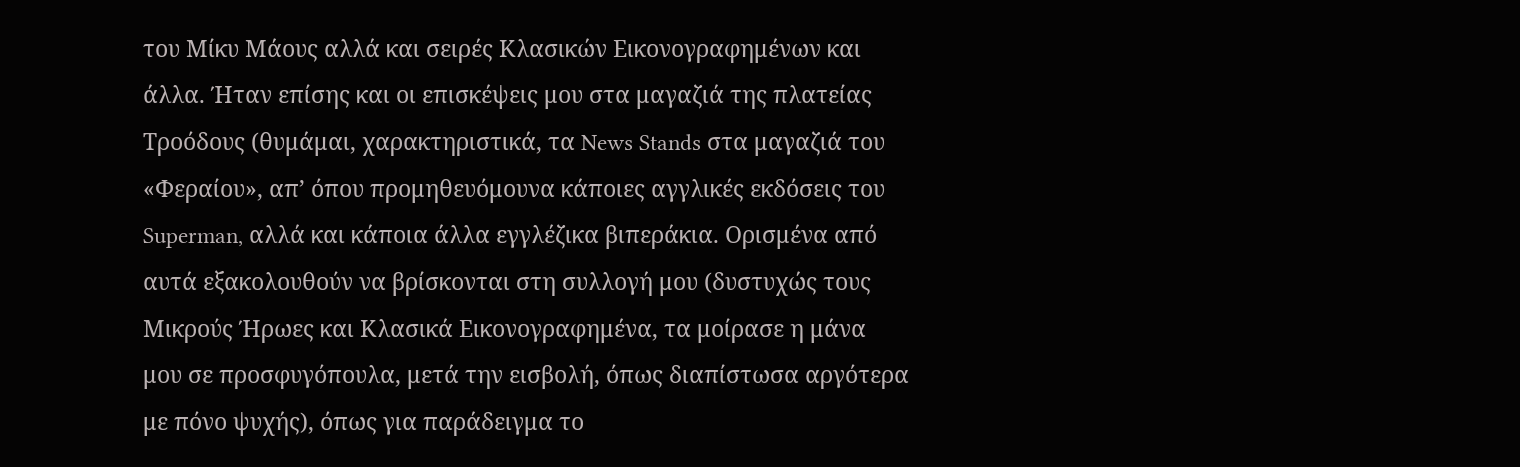του Μίκυ Μάους αλλά και σειρές Κλασικών Εικονογραφημένων και άλλα. Ήταν επίσης και οι επισκέψεις μου στα μαγαζιά της πλατείας Τροόδους (θυμάμαι, χαρακτηριστικά, τα News Stands στα μαγαζιά του «Φεραίου», απ’ όπου προμηθευόμουνα κάποιες αγγλικές εκδόσεις του Superman, αλλά και κάποια άλλα εγγλέζικα βιπεράκια. Ορισμένα από αυτά εξακολουθούν να βρίσκονται στη συλλογή μου (δυστυχώς τους Μικρούς Ήρωες και Κλασικά Εικονογραφημένα, τα μοίρασε η μάνα μου σε προσφυγόπουλα, μετά την εισβολή, όπως διαπίστωσα αργότερα με πόνο ψυχής), όπως για παράδειγμα το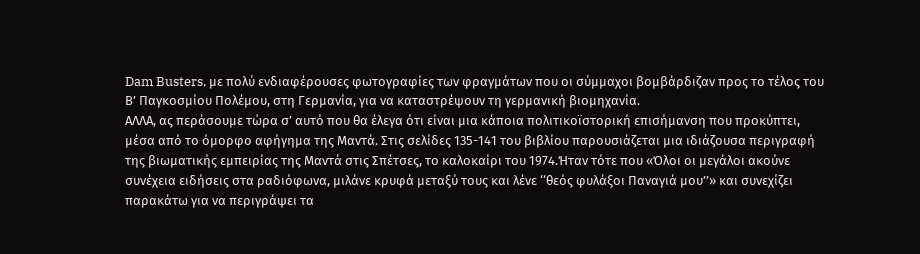Dam Busters, με πολύ ενδιαφέρουσες φωτογραφίες των φραγμάτων που οι σύμμαχοι βομβάρδιζαν προς το τέλος του Β’ Παγκοσμίου Πολέμου, στη Γερμανία, για να καταστρέψουν τη γερμανική βιομηχανία.
ΑΛΛΑ, ας περάσουμε τώρα σ’ αυτό που θα έλεγα ότι είναι μια κάποια πολιτικοϊστορική επισήμανση που προκύπτει, μέσα από το όμορφο αφήγημα της Μαντά. Στις σελίδες 135-141 του βιβλίου παρουσιάζεται μια ιδιάζουσα περιγραφή της βιωματικής εμπειρίας της Μαντά στις Σπέτσες, το καλοκαίρι του 1974.Ήταν τότε που «Όλοι οι μεγάλοι ακούνε συνέχεια ειδήσεις στα ραδιόφωνα, μιλάνε κρυφά μεταξύ τους και λένε ‘‘θεός φυλάξοι Παναγιά μου’’» και συνεχίζει παρακάτω για να περιγράψει τα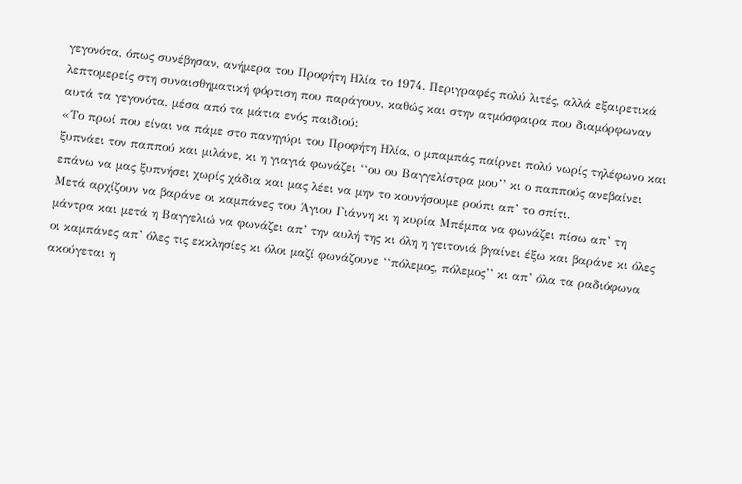γεγονότα, όπως συνέβησαν, ανήμερα του Προφήτη Ηλία το 1974. Περιγραφές πολύ λιτές, αλλά εξαιρετικά λεπτομερείς στη συναισθηματική φόρτιση που παράγουν, καθώς και στην ατμόσφαιρα που διαμόρφωναν αυτά τα γεγονότα, μέσα από τα μάτια ενός παιδιού:
«Το πρωί που είναι να πάμε στο πανηγύρι του Προφήτη Ηλία, ο μπαμπάς παίρνει πολύ νωρίς τηλέφωνο και ξυπνάει τον παππού και μιλάνε, κι η γιαγιά φωνάζει ‘‘ου ου Βαγγελίστρα μου’’ κι ο παππούς ανεβαίνει επάνω να μας ξυπνήσει χωρίς χάδια και μας λέει να μην το κουνήσουμε ρούπι απ’ το σπίτι.
Μετά αρχίζουν να βαράνε οι καμπάνες του Άγιου Γιάννη κι η κυρία Μπέμπα να φωνάζει πίσω απ’ τη μάντρα και μετά η Βαγγελιώ να φωνάζει απ’ την αυλή της κι όλη η γειτονιά βγαίνει έξω και βαράνε κι όλες οι καμπάνες απ’ όλες τις εκκλησίες κι όλοι μαζί φωνάζουνε ‘‘πόλεμος, πόλεμος’’ κι απ’ όλα τα ραδιόφωνα ακούγεται η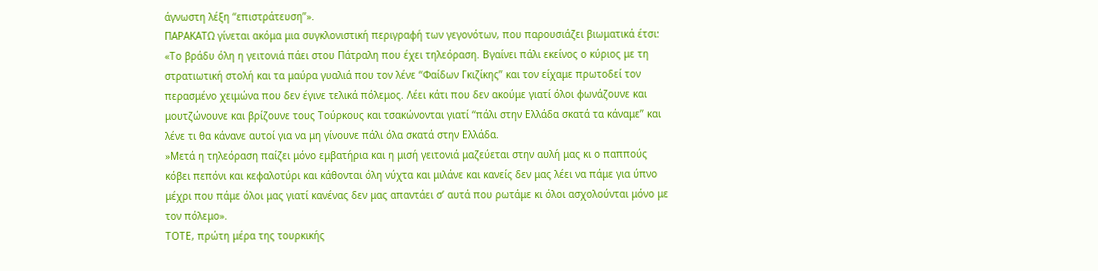άγνωστη λέξη ‘‘επιστράτευση’’».
ΠΑΡΑΚΑΤΩ γίνεται ακόμα μια συγκλονιστική περιγραφή των γεγονότων, που παρουσιάζει βιωματικά έτσι:
«Το βράδυ όλη η γειτονιά πάει στου Πάτραλη που έχει τηλεόραση. Βγαίνει πάλι εκείνος ο κύριος με τη στρατιωτική στολή και τα μαύρα γυαλιά που τον λένε ‘‘Φαίδων Γκιζίκης’’ και τον είχαμε πρωτοδεί τον περασμένο χειμώνα που δεν έγινε τελικά πόλεμος. Λέει κάτι που δεν ακούμε γιατί όλοι φωνάζουνε και μουτζώνουνε και βρίζουνε τους Τούρκους και τσακώνονται γιατί ‘‘πάλι στην Ελλάδα σκατά τα κάναμε’’ και λένε τι θα κάνανε αυτοί για να μη γίνουνε πάλι όλα σκατά στην Ελλάδα.
»Μετά η τηλεόραση παίζει μόνο εμβατήρια και η μισή γειτονιά μαζεύεται στην αυλή μας κι ο παππούς κόβει πεπόνι και κεφαλοτύρι και κάθονται όλη νύχτα και μιλάνε και κανείς δεν μας λέει να πάμε για ύπνο μέχρι που πάμε όλοι μας γιατί κανένας δεν μας απαντάει σ’ αυτά που ρωτάμε κι όλοι ασχολούνται μόνο με τον πόλεμο».
ΤΟΤΕ, πρώτη μέρα της τουρκικής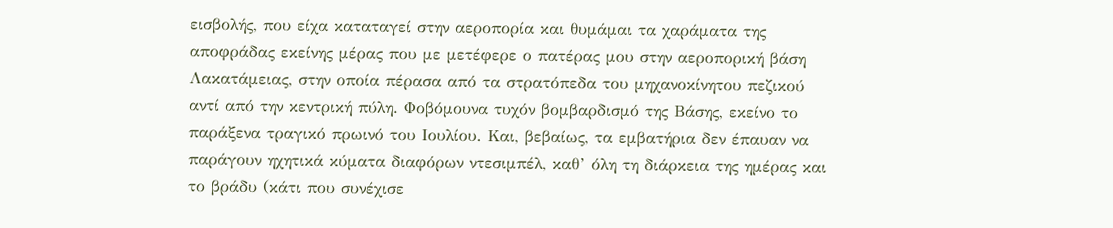εισβολής, που είχα καταταγεί στην αεροπορία και θυμάμαι τα χαράματα της αποφράδας εκείνης μέρας που με μετέφερε ο πατέρας μου στην αεροπορική βάση Λακατάμειας, στην οποία πέρασα από τα στρατόπεδα του μηχανοκίνητου πεζικού αντί από την κεντρική πύλη. Φοβόμουνα τυχόν βομβαρδισμό της Βάσης, εκείνο το παράξενα τραγικό πρωινό του Ιουλίου. Και, βεβαίως, τα εμβατήρια δεν έπαυαν να παράγουν ηχητικά κύματα διαφόρων ντεσιμπέλ, καθ’ όλη τη διάρκεια της ημέρας και το βράδυ (κάτι που συνέχισε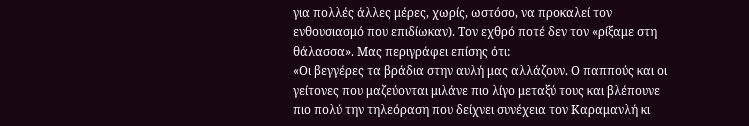για πολλές άλλες μέρες, χωρίς, ωστόσο, να προκαλεί τον ενθουσιασμό που επιδίωκαν). Τον εχθρό ποτέ δεν τον «ρίξαμε στη θάλασσα». Μας περιγράφει επίσης ότι:
«Οι βεγγέρες τα βράδια στην αυλή μας αλλάζουν. Ο παππούς και οι γείτονες που μαζεύονται μιλάνε πιο λίγο μεταξύ τους και βλέπουνε πιο πολύ την τηλεόραση που δείχνει συνέχεια τον Καραμανλή κι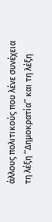άλλους πολιτικούς που λένε συνέχεια τη λέξη ‘‘Δημοκρατία’’ και τη λέξη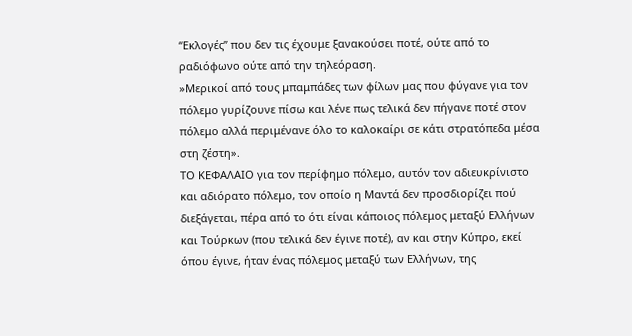‘‘Εκλογές’’ που δεν τις έχουμε ξανακούσει ποτέ, ούτε από το ραδιόφωνο ούτε από την τηλεόραση.
»Μερικοί από τους μπαμπάδες των φίλων μας που φύγανε για τον πόλεμο γυρίζουνε πίσω και λένε πως τελικά δεν πήγανε ποτέ στον πόλεμο αλλά περιμένανε όλο το καλοκαίρι σε κάτι στρατόπεδα μέσα στη ζέστη».
ΤΟ ΚΕΦΑΛΑΙΟ για τον περίφημο πόλεμο, αυτόν τον αδιευκρίνιστο και αδιόρατο πόλεμο, τον οποίο η Μαντά δεν προσδιορίζει πού διεξάγεται, πέρα από το ότι είναι κάποιος πόλεμος μεταξύ Ελλήνων και Τούρκων (που τελικά δεν έγινε ποτέ), αν και στην Κύπρο, εκεί όπου έγινε, ήταν ένας πόλεμος μεταξύ των Ελλήνων, της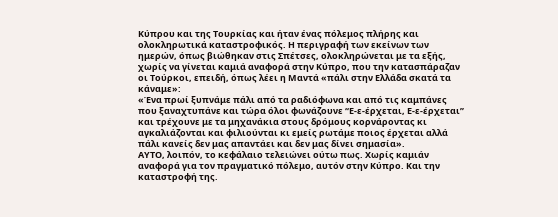Κύπρου και της Τουρκίας και ήταν ένας πόλεμος πλήρης και ολοκληρωτικά καταστροφικός. Η περιγραφή των εκείνων των ημερών, όπως βιώθηκαν στις Σπέτσες, ολοκληρώνεται με τα εξής, χωρίς να γίνεται καμιά αναφορά στην Κύπρο, που την κατασπάραζαν οι Τούρκοι, επειδή, όπως λέει η Μαντά «πάλι στην Ελλάδα σκατά τα κάναμε»:
«Ένα πρωί ξυπνάμε πάλι από τα ραδιόφωνα και από τις καμπάνες που ξαναχτυπάνε και τώρα όλοι φωνάζουνε ‘‘Ε-ε-έρχεται, Ε-ε-έρχεται’’ και τρέχουνε με τα μηχανάκια στους δρόμους κορνάροντας κι αγκαλιάζονται και φιλιούνται κι εμείς ρωτάμε ποιος έρχεται αλλά πάλι κανείς δεν μας απαντάει και δεν μας δίνει σημασία».
ΑΥΤΟ, λοιπόν, το κεφάλαιο τελειώνει ούτω πως. Χωρίς καμιάν αναφορά για τον πραγματικό πόλεμο, αυτόν στην Κύπρο. Και την καταστροφή της.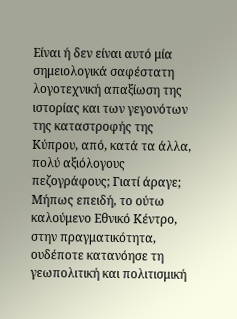Είναι ή δεν είναι αυτό μία σημειολογικά σαφέστατη λογοτεχνική απαξίωση της ιστορίας και των γεγονότων της καταστροφής της Κύπρου, από, κατά τα άλλα, πολύ αξιόλογους πεζογράφους; Γιατί άραγε; Μήπως επειδή, το ούτω καλούμενο Εθνικό Κέντρο, στην πραγματικότητα, ουδέποτε κατανόησε τη γεωπολιτική και πολιτισμική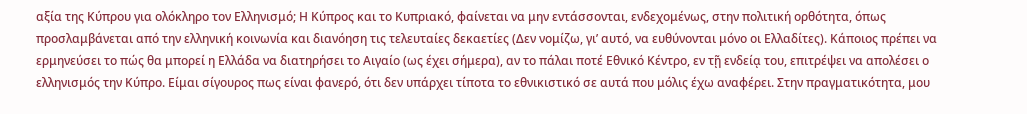αξία της Κύπρου για ολόκληρο τον Ελληνισμό; Η Κύπρος και το Κυπριακό, φαίνεται να μην εντάσσονται, ενδεχομένως, στην πολιτική ορθότητα, όπως προσλαμβάνεται από την ελληνική κοινωνία και διανόηση τις τελευταίες δεκαετίες (Δεν νομίζω, γι’ αυτό, να ευθύνονται μόνο οι Ελλαδίτες). Κάποιος πρέπει να ερμηνεύσει το πώς θα μπορεί η Ελλάδα να διατηρήσει το Αιγαίο (ως έχει σήμερα), αν το πάλαι ποτέ Εθνικό Κέντρο, εν τῇ ενδείᾳ του, επιτρέψει να απολέσει ο ελληνισμός την Κύπρο. Είμαι σίγουρος πως είναι φανερό, ότι δεν υπάρχει τίποτα το εθνικιστικό σε αυτά που μόλις έχω αναφέρει. Στην πραγματικότητα, μου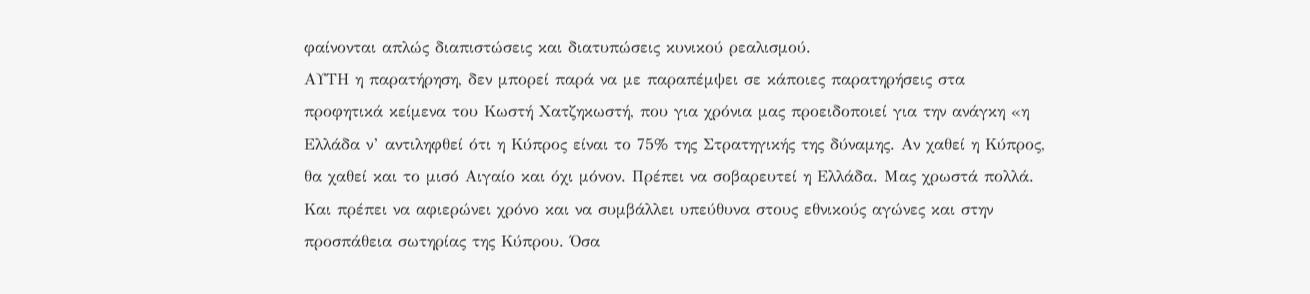φαίνονται απλώς διαπιστώσεις και διατυπώσεις κυνικού ρεαλισμού.
ΑΥΤΗ η παρατήρηση, δεν μπορεί παρά να με παραπέμψει σε κάποιες παρατηρήσεις στα προφητικά κείμενα του Κωστή Χατζηκωστή, που για χρόνια μας προειδοποιεί για την ανάγκη «η Ελλάδα ν’ αντιληφθεί ότι η Κύπρος είναι το 75% της Στρατηγικής της δύναμης. Αν χαθεί η Κύπρος, θα χαθεί και το μισό Αιγαίο και όχι μόνον. Πρέπει να σοβαρευτεί η Ελλάδα. Μας χρωστά πολλά. Και πρέπει να αφιερώνει χρόνο και να συμβάλλει υπεύθυνα στους εθνικούς αγώνες και στην προσπάθεια σωτηρίας της Κύπρου. Όσα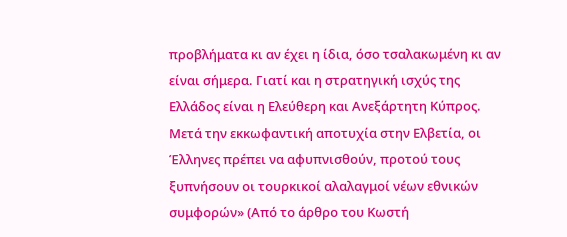προβλήματα κι αν έχει η ίδια, όσο τσαλακωμένη κι αν είναι σήμερα. Γιατί και η στρατηγική ισχύς της Ελλάδος είναι η Ελεύθερη και Ανεξάρτητη Κύπρος. Μετά την εκκωφαντική αποτυχία στην Ελβετία, οι Έλληνες πρέπει να αφυπνισθούν, προτού τους ξυπνήσουν οι τουρκικοί αλαλαγμοί νέων εθνικών συμφορών» (Από το άρθρο του Κωστή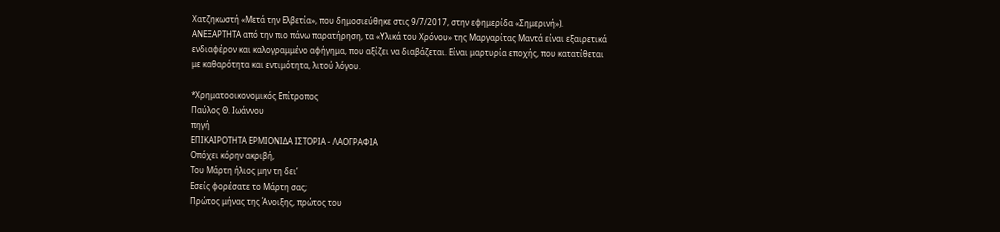Χατζηκωστή «Μετά την Ελβετία», που δημοσιεύθηκε στις 9/7/2017, στην εφημερίδα «Σημερινή»).
ΑΝΕΞΑΡΤΗΤΑ από την πιο πάνω παρατήρηση, τα «Υλικά του Χρόνου» της Μαργαρίτας Μαντά είναι εξαιρετικά ενδιαφέρον και καλογραμμένο αφήγημα, που αξίζει να διαβάζεται. Είναι μαρτυρία εποχής, που κατατίθεται με καθαρότητα και εντιμότητα, λιτού λόγου.

*Χρηματοοικονομικός Επίτροπος
Παύλος Θ. Ιωάννου
πηγή
ΕΠΙΚΑΙΡΟΤΗΤΑ ΕΡΜΙΟΝΙΔΑ ΙΣΤΟΡΙΑ - ΛΑΟΓΡΑΦΙΑ
Οπόχει κόρην ακριβή,
Του Μάρτη ήλιος μην τη δει’
Εσείς φορέσατε το Μάρτη σας;
Πρώτος μήνας της Άνοιξης, πρώτος του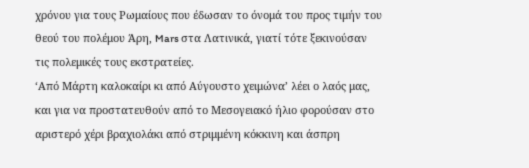χρόνου για τους Ρωμαίους που έδωσαν το όνομά του προς τιμήν του θεού του πολέμου Άρη, Mars στα Λατινικά, γιατί τότε ξεκινούσαν τις πολεμικές τους εκστρατείες.
‘Από Μάρτη καλοκαίρι κι από Αύγουστο χειμώνα’ λέει ο λαός μας, και για να προστατευθούν από το Μεσογειακό ήλιο φορούσαν στο αριστερό χέρι βραχιολάκι από στριμμένη κόκκινη και άσπρη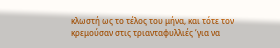κλωστή ως το τέλος του μήνα, και τότε τον κρεμούσαν στις τριανταφυλλιές ‘για να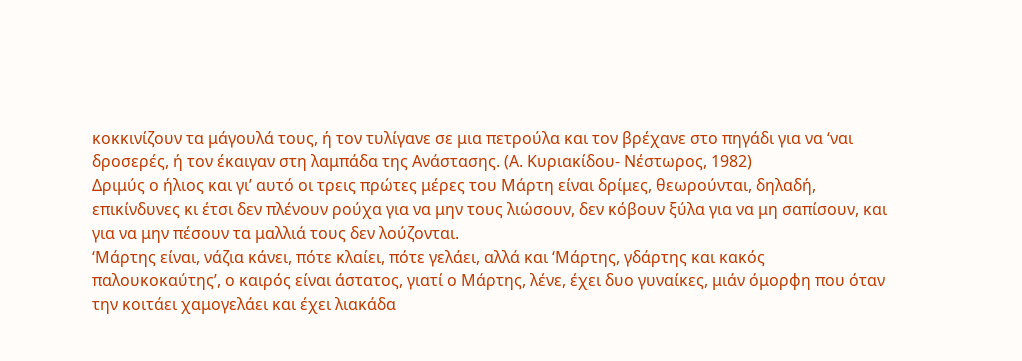κοκκινίζουν τα μάγουλά τους, ή τον τυλίγανε σε μια πετρούλα και τον βρέχανε στο πηγάδι για να ‘ναι δροσερές, ή τον έκαιγαν στη λαμπάδα της Ανάστασης. (Α. Κυριακίδου- Νέστωρος, 1982)
Δριμύς ο ήλιος και γι’ αυτό οι τρεις πρώτες μέρες του Μάρτη είναι δρίμες, θεωρούνται, δηλαδή, επικίνδυνες κι έτσι δεν πλένουν ρούχα για να μην τους λιώσουν, δεν κόβουν ξύλα για να μη σαπίσουν, και για να μην πέσουν τα μαλλιά τους δεν λούζονται.
‘Μάρτης είναι, νάζια κάνει, πότε κλαίει, πότε γελάει, αλλά και ‘Μάρτης, γδάρτης και κακός παλουκοκαύτης’, ο καιρός είναι άστατος, γιατί ο Μάρτης, λένε, έχει δυο γυναίκες, μιάν όμορφη που όταν την κοιτάει χαμογελάει και έχει λιακάδα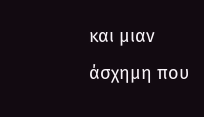και μιαν άσχημη που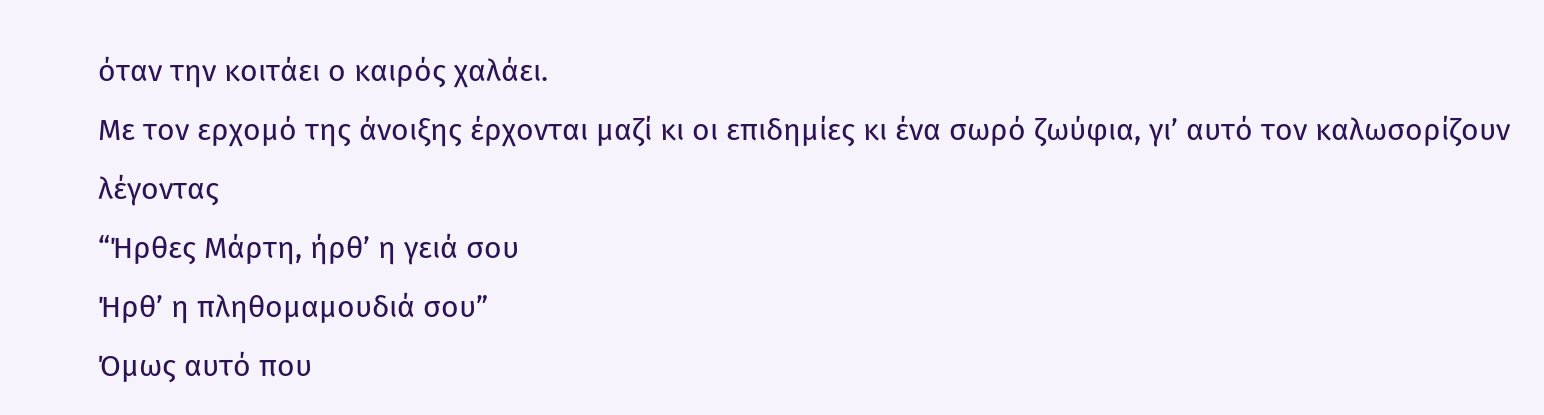όταν την κοιτάει ο καιρός χαλάει.
Με τον ερχομό της άνοιξης έρχονται μαζί κι οι επιδημίες κι ένα σωρό ζωύφια, γι’ αυτό τον καλωσορίζουν λέγοντας
“Ήρθες Μάρτη, ήρθ’ η γειά σου
Ήρθ’ η πληθομαμουδιά σου”
Όμως αυτό που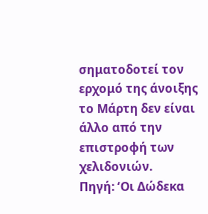σηματοδοτεί τον ερχομό της άνοιξης το Μάρτη δεν είναι άλλο από την επιστροφή των χελιδονιών.
Πηγή: ‘Οι Δώδεκα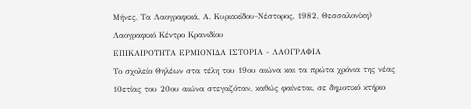Μήνες, Τα Λαογραφικά, Α. Κυριακίδου-Νέστορος, 1982, Θεσσαλονίκη)
Λαογραφικό Κέντρο Κρανιδίου
ΕΠΙΚΑΙΡΟΤΗΤΑ ΕΡΜΙΟΝΙΔΑ ΙΣΤΟΡΙΑ - ΛΑΟΓΡΑΦΙΑ
Το σχολείο Θηλέων στα τέλη του 19ου αιώνα και τα πρώτα χρόνια της νέας 10ετίας του 20ου αιώνα στεγαζόταν, καθώς φαίνεται, σε δημοτικό κτήριο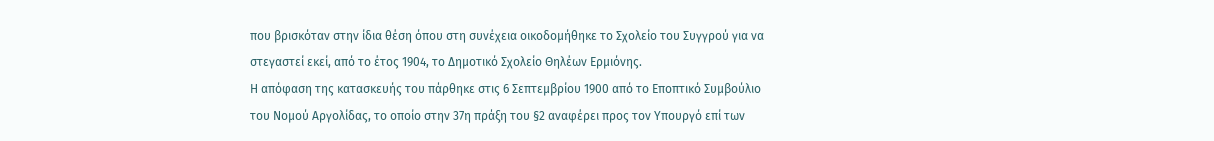που βρισκόταν στην ίδια θέση όπου στη συνέχεια οικοδομήθηκε το Σχολείο του Συγγρού για να στεγαστεί εκεί, από το έτος 1904, το Δημοτικό Σχολείο Θηλέων Ερμιόνης.
Η απόφαση της κατασκευής του πάρθηκε στις 6 Σεπτεμβρίου 1900 από το Εποπτικό Συμβούλιο του Νομού Αργολίδας, το οποίο στην 37η πράξη του §2 αναφέρει προς τον Υπουργό επί των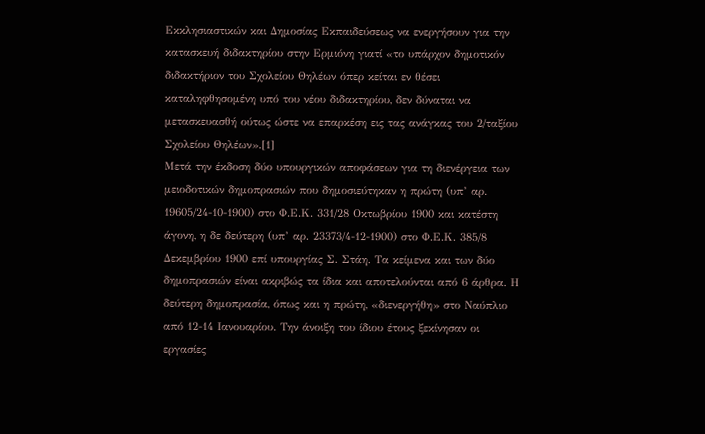Εκκλησιαστικών και Δημοσίας Εκπαιδεύσεως να ενεργήσουν για την κατασκευή διδακτηρίου στην Ερμιόνη γιατί «το υπάρχον δημοτικόν διδακτήριον του Σχολείου Θηλέων όπερ κείται εν θέσει καταληφθησομένη υπό του νέου διδακτηρίου, δεν δύναται να μετασκευασθή ούτως ώστε να επαρκέση εις τας ανάγκας του 2/ταξίου Σχολείου Θηλέων».[1]
Μετά την έκδοση δύο υπουργικών αποφάσεων για τη διενέργεια των μειοδοτικών δημοπρασιών που δημοσιεύτηκαν η πρώτη (υπ’ αρ. 19605/24-10-1900) στο Φ.Ε.Κ. 331/28 Οκτωβρίου 1900 και κατέστη άγονη, η δε δεύτερη (υπ’ αρ. 23373/4-12-1900) στο Φ.Ε.Κ. 385/8 Δεκεμβρίου 1900 επί υπουργίας Σ. Στάη. Τα κείμενα και των δύο δημοπρασιών είναι ακριβώς τα ίδια και αποτελούνται από 6 άρθρα. Η δεύτερη δημοπρασία, όπως και η πρώτη, «διενεργήθη» στο Ναύπλιο από 12-14 Ιανουαρίου. Την άνοιξη του ίδιου έτους ξεκίνησαν οι εργασίες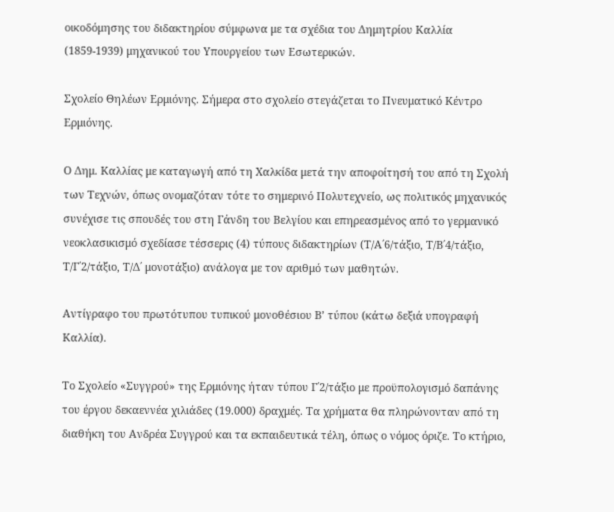οικοδόμησης του διδακτηρίου σύμφωνα με τα σχέδια του Δημητρίου Καλλία (1859-1939) μηχανικού του Υπουργείου των Εσωτερικών.

Σχολείο Θηλέων Ερμιόνης. Σήμερα στο σχολείο στεγάζεται το Πνευματικό Κέντρο Ερμιόνης.

Ο Δημ. Καλλίας με καταγωγή από τη Χαλκίδα μετά την αποφοίτησή του από τη Σχολή των Τεχνών, όπως ονομαζόταν τότε το σημερινό Πολυτεχνείο, ως πολιτικός μηχανικός συνέχισε τις σπουδές του στη Γάνδη του Βελγίου και επηρεασμένος από το γερμανικό νεοκλασικισμό σχεδίασε τέσσερις (4) τύπους διδακτηρίων (Τ/Α΄6/τάξιο, Τ/Β΄4/τάξιο, Τ/Γ΄2/τάξιο, Τ/Δ΄ μονοτάξιο) ανάλογα με τον αριθμό των μαθητών.

Αντίγραφο του πρωτότυπου τυπικού μονοθέσιου Β’ τύπου (κάτω δεξιά υπογραφή Καλλία).

Το Σχολείο «Συγγρού» της Ερμιόνης ήταν τύπου Γ΄2/τάξιο με προϋπολογισμό δαπάνης του έργου δεκαεννέα χιλιάδες (19.000) δραχμές. Τα χρήματα θα πληρώνονταν από τη διαθήκη του Ανδρέα Συγγρού και τα εκπαιδευτικά τέλη, όπως ο νόμος όριζε. Το κτήριο,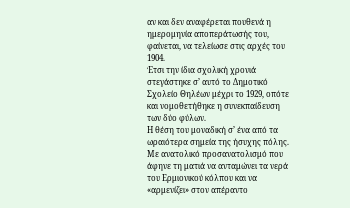αν και δεν αναφέρεται πουθενά η ημερομηνία αποπεράτωσής του, φαίνεται, να τελείωσε στις αρχές του 1904.
Έτσι την ίδια σχολική χρονιά στεγάστηκε σ’ αυτό το Δημοτικό Σχολείο Θηλέων μέχρι το 1929, οπότε και νομοθετήθηκε η συνεκπαίδευση των δύο φύλων.
Η θέση του μοναδική σ’ ένα από τα ωραιότερα σημεία της ήσυχης πόλης. Με ανατολικό προσανατολισμό που άφηνε τη ματιά να ανταμώνει τα νερά του Ερμιονικού κόλπου και να «αρμενίζει» στον απέραντο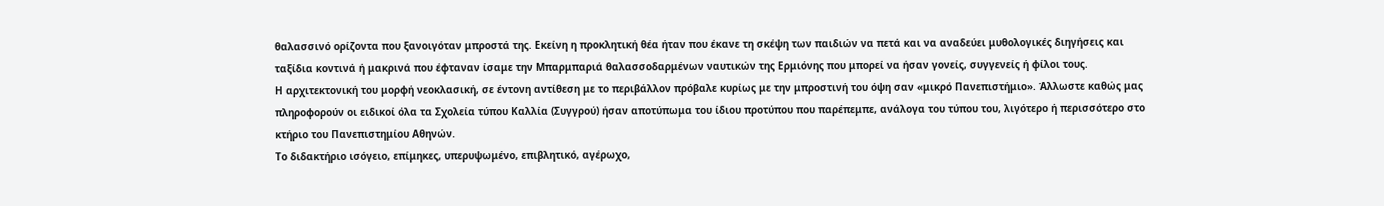θαλασσινό ορίζοντα που ξανοιγόταν μπροστά της. Εκείνη η προκλητική θέα ήταν που έκανε τη σκέψη των παιδιών να πετά και να αναδεύει μυθολογικές διηγήσεις και ταξίδια κοντινά ή μακρινά που έφταναν ίσαμε την Μπαρμπαριά θαλασσοδαρμένων ναυτικών της Ερμιόνης που μπορεί να ήσαν γονείς, συγγενείς ή φίλοι τους.
Η αρχιτεκτονική του μορφή νεοκλασική, σε έντονη αντίθεση με το περιβάλλον πρόβαλε κυρίως με την μπροστινή του όψη σαν «μικρό Πανεπιστήμιο». Άλλωστε καθώς μας πληροφορούν οι ειδικοί όλα τα Σχολεία τύπου Καλλία (Συγγρού) ήσαν αποτύπωμα του ίδιου προτύπου που παρέπεμπε, ανάλογα του τύπου του, λιγότερο ή περισσότερο στο κτήριο του Πανεπιστημίου Αθηνών.
Το διδακτήριο ισόγειο, επίμηκες, υπερυψωμένο, επιβλητικό, αγέρωχο,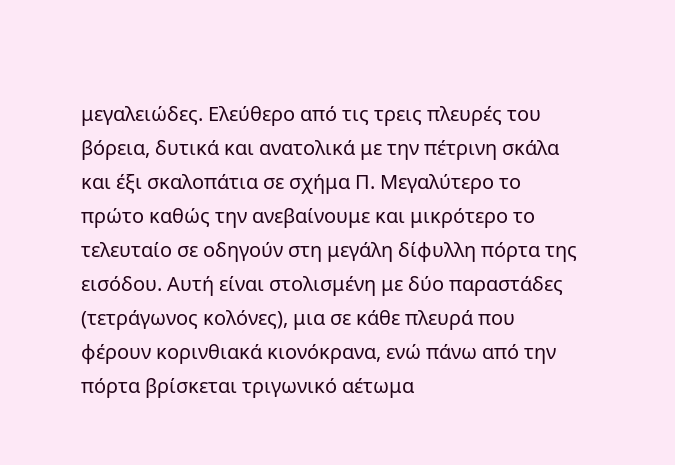μεγαλειώδες. Ελεύθερο από τις τρεις πλευρές του βόρεια, δυτικά και ανατολικά με την πέτρινη σκάλα και έξι σκαλοπάτια σε σχήμα Π. Μεγαλύτερο το πρώτο καθώς την ανεβαίνουμε και μικρότερο το τελευταίο σε οδηγούν στη μεγάλη δίφυλλη πόρτα της εισόδου. Αυτή είναι στολισμένη με δύο παραστάδες (τετράγωνος κολόνες), μια σε κάθε πλευρά που φέρουν κορινθιακά κιονόκρανα, ενώ πάνω από την πόρτα βρίσκεται τριγωνικό αέτωμα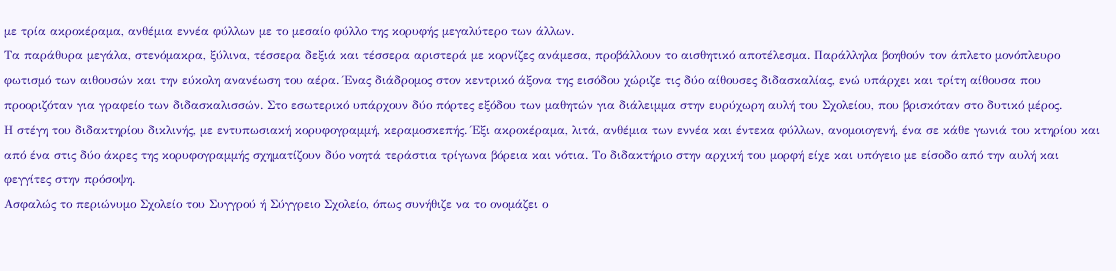με τρία ακροκέραμα, ανθέμια εννέα φύλλων με το μεσαίο φύλλο της κορυφής μεγαλύτερο των άλλων.
Τα παράθυρα μεγάλα, στενόμακρα, ξύλινα, τέσσερα δεξιά και τέσσερα αριστερά με κορνίζες ανάμεσα, προβάλλουν το αισθητικό αποτέλεσμα. Παράλληλα βοηθούν τον άπλετο μονόπλευρο φωτισμό των αιθουσών και την εύκολη ανανέωση του αέρα. Ένας διάδρομος στον κεντρικό άξονα της εισόδου χώριζε τις δύο αίθουσες διδασκαλίας, ενώ υπάρχει και τρίτη αίθουσα που προοριζόταν για γραφείο των διδασκαλισσών. Στο εσωτερικό υπάρχουν δύο πόρτες εξόδου των μαθητών για διάλειμμα στην ευρύχωρη αυλή του Σχολείου, που βρισκόταν στο δυτικό μέρος.
Η στέγη του διδακτηρίου δικλινής, με εντυπωσιακή κορυφογραμμή, κεραμοσκεπής. Έξι ακροκέραμα, λιτά, ανθέμια των εννέα και έντεκα φύλλων, ανομοιογενή, ένα σε κάθε γωνιά του κτηρίου και από ένα στις δύο άκρες της κορυφογραμμής σχηματίζουν δύο νοητά τεράστια τρίγωνα βόρεια και νότια. Το διδακτήριο στην αρχική του μορφή είχε και υπόγειο με είσοδο από την αυλή και φεγγίτες στην πρόσοψη.
Ασφαλώς το περιώνυμο Σχολείο του Συγγρού ή Σύγγρειο Σχολείο, όπως συνήθιζε να το ονομάζει ο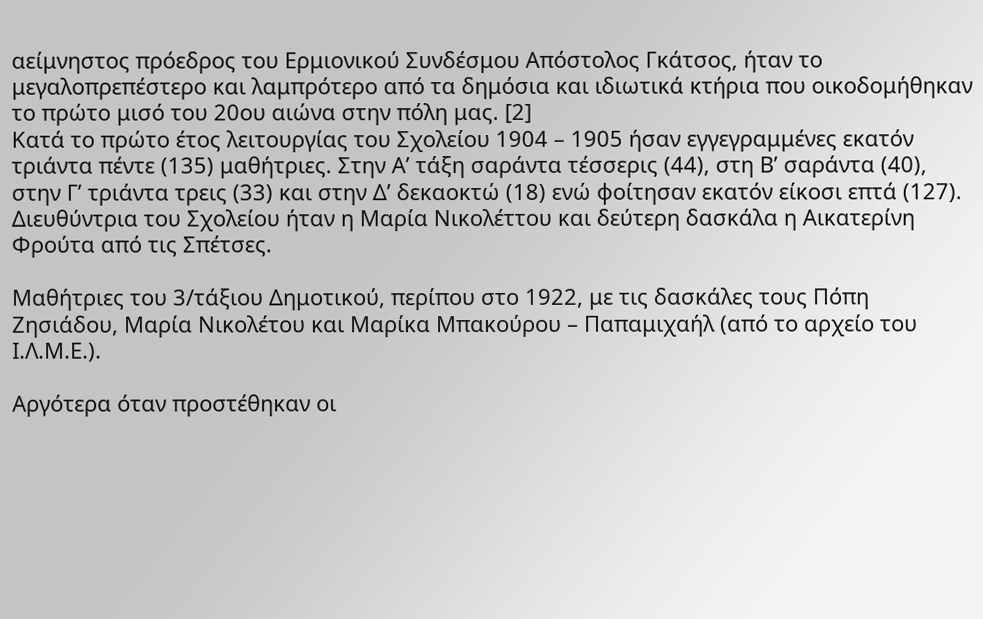αείμνηστος πρόεδρος του Ερμιονικού Συνδέσμου Απόστολος Γκάτσος, ήταν το μεγαλοπρεπέστερο και λαμπρότερο από τα δημόσια και ιδιωτικά κτήρια που οικοδομήθηκαν το πρώτο μισό του 20ου αιώνα στην πόλη μας. [2]
Κατά το πρώτο έτος λειτουργίας του Σχολείου 1904 – 1905 ήσαν εγγεγραμμένες εκατόν τριάντα πέντε (135) μαθήτριες. Στην Α’ τάξη σαράντα τέσσερις (44), στη Β’ σαράντα (40), στην Γ’ τριάντα τρεις (33) και στην Δ’ δεκαοκτώ (18) ενώ φοίτησαν εκατόν είκοσι επτά (127). Διευθύντρια του Σχολείου ήταν η Μαρία Νικολέττου και δεύτερη δασκάλα η Αικατερίνη Φρούτα από τις Σπέτσες.

Μαθήτριες του 3/τάξιου Δημοτικού, περίπου στο 1922, με τις δασκάλες τους Πόπη Ζησιάδου, Μαρία Νικολέτου και Μαρίκα Μπακούρου – Παπαμιχαήλ (από το αρχείο του Ι.Λ.Μ.Ε.).

Αργότερα όταν προστέθηκαν οι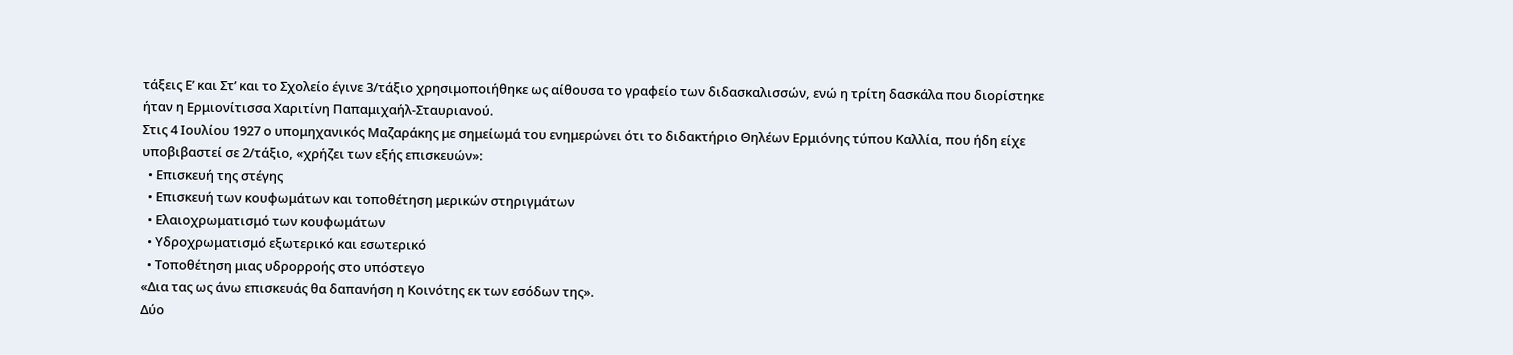τάξεις Ε’ και Στ’ και το Σχολείο έγινε 3/τάξιο χρησιμοποιήθηκε ως αίθουσα το γραφείο των διδασκαλισσών, ενώ η τρίτη δασκάλα που διορίστηκε ήταν η Ερμιονίτισσα Χαριτίνη Παπαμιχαήλ-Σταυριανού.
Στις 4 Ιουλίου 1927 ο υπομηχανικός Μαζαράκης με σημείωμά του ενημερώνει ότι το διδακτήριο Θηλέων Ερμιόνης τύπου Καλλία, που ήδη είχε υποβιβαστεί σε 2/τάξιο, «χρήζει των εξής επισκευών»:
  • Επισκευή της στέγης
  • Επισκευή των κουφωμάτων και τοποθέτηση μερικών στηριγμάτων
  • Ελαιοχρωματισμό των κουφωμάτων
  • Υδροχρωματισμό εξωτερικό και εσωτερικό
  • Τοποθέτηση μιας υδρορροής στο υπόστεγο
«Δια τας ως άνω επισκευάς θα δαπανήση η Κοινότης εκ των εσόδων της».
Δύο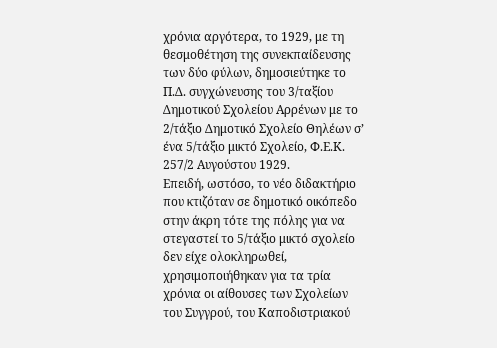χρόνια αργότερα, το 1929, με τη θεσμοθέτηση της συνεκπαίδευσης των δύο φύλων, δημοσιεύτηκε το Π.Δ. συγχώνευσης του 3/ταξίου Δημοτικού Σχολείου Αρρένων με το 2/τάξιο Δημοτικό Σχολείο Θηλέων σ’ ένα 5/τάξιο μικτό Σχολείο, Φ.Ε.Κ. 257/2 Αυγούστου 1929.
Επειδή, ωστόσο, το νέο διδακτήριο που κτιζόταν σε δημοτικό οικόπεδο στην άκρη τότε της πόλης για να στεγαστεί το 5/τάξιο μικτό σχολείο δεν είχε ολοκληρωθεί, χρησιμοποιήθηκαν για τα τρία χρόνια οι αίθουσες των Σχολείων του Συγγρού, του Καποδιστριακού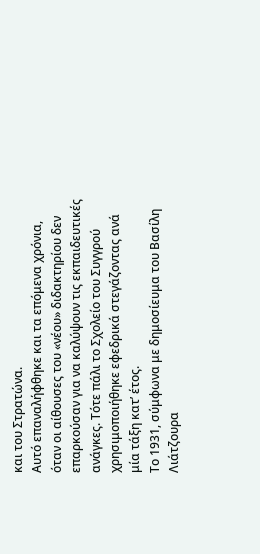και του Στρατώνα.
Αυτό επαναλήφθηκε και τα επόμενα χρόνια, όταν οι αίθουσες του «νέου» διδακτηρίου δεν επαρκούσαν για να καλύψουν τις εκπαιδευτικές ανάγκες. Τότε πάλι το Σχολείο του Συγγρού χρησιμοποιήθηκε εφεδρικά στεγάζοντας ανά μία τάξη κατ’ έτος.
Το 1931, σύμφωνα με δημοσίευμα του Βασίλη Λιάτζουρα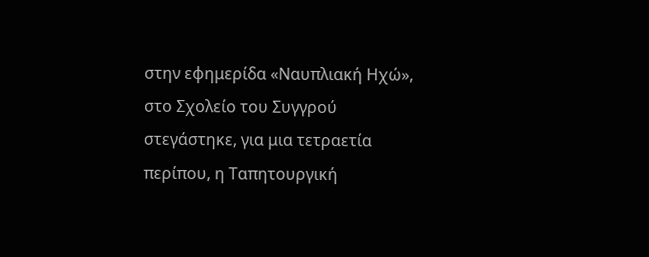στην εφημερίδα «Ναυπλιακή Ηχώ», στο Σχολείο του Συγγρού στεγάστηκε, για μια τετραετία περίπου, η Ταπητουργική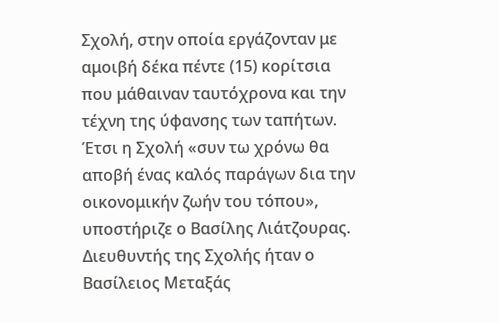Σχολή, στην οποία εργάζονταν με αμοιβή δέκα πέντε (15) κορίτσια που μάθαιναν ταυτόχρονα και την τέχνη της ύφανσης των ταπήτων. Έτσι η Σχολή «συν τω χρόνω θα αποβή ένας καλός παράγων δια την οικονομικήν ζωήν του τόπου», υποστήριζε ο Βασίλης Λιάτζουρας.
Διευθυντής της Σχολής ήταν ο Βασίλειος Μεταξάς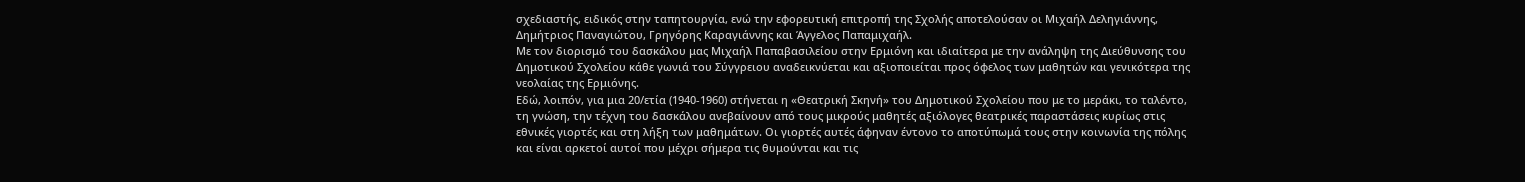σχεδιαστής, ειδικός στην ταπητουργία, ενώ την εφορευτική επιτροπή της Σχολής αποτελούσαν οι Μιχαήλ Δεληγιάννης, Δημήτριος Παναγιώτου, Γρηγόρης Καραγιάννης και Άγγελος Παπαμιχαήλ.
Με τον διορισμό του δασκάλου μας Μιχαήλ Παπαβασιλείου στην Ερμιόνη και ιδιαίτερα με την ανάληψη της Διεύθυνσης του Δημοτικού Σχολείου κάθε γωνιά του Σύγγρειου αναδεικνύεται και αξιοποιείται προς όφελος των μαθητών και γενικότερα της νεολαίας της Ερμιόνης.
Εδώ, λοιπόν, για μια 20/ετία (1940-1960) στήνεται η «Θεατρική Σκηνή» του Δημοτικού Σχολείου που με το μεράκι, το ταλέντο, τη γνώση, την τέχνη του δασκάλου ανεβαίνουν από τους μικρούς μαθητές αξιόλογες θεατρικές παραστάσεις κυρίως στις εθνικές γιορτές και στη λήξη των μαθημάτων. Οι γιορτές αυτές άφηναν έντονο το αποτύπωμά τους στην κοινωνία της πόλης και είναι αρκετοί αυτοί που μέχρι σήμερα τις θυμούνται και τις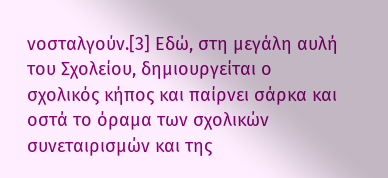νοσταλγούν.[3] Εδώ, στη μεγάλη αυλή του Σχολείου, δημιουργείται ο σχολικός κήπος και παίρνει σάρκα και οστά το όραμα των σχολικών συνεταιρισμών και της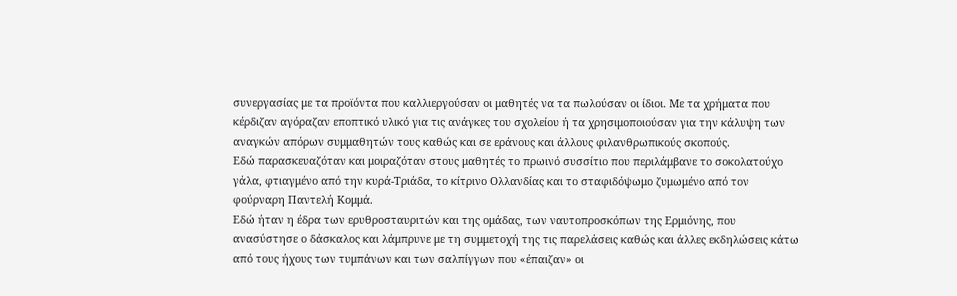συνεργασίας με τα προϊόντα που καλλιεργούσαν οι μαθητές να τα πωλούσαν οι ίδιοι. Με τα χρήματα που κέρδιζαν αγόραζαν εποπτικό υλικό για τις ανάγκες του σχολείου ή τα χρησιμοποιούσαν για την κάλυψη των αναγκών απόρων συμμαθητών τους καθώς και σε εράνους και άλλους φιλανθρωπικούς σκοπούς.
Εδώ παρασκευαζόταν και μοιραζόταν στους μαθητές το πρωινό συσσίτιο που περιλάμβανε το σοκολατούχο γάλα, φτιαγμένο από την κυρά-Τριάδα, το κίτρινο Ολλανδίας και το σταφιδόψωμο ζυμωμένο από τον φούρναρη Παντελή Κομμά.
Εδώ ήταν η έδρα των ερυθροσταυριτών και της ομάδας, των ναυτοπροσκόπων της Ερμιόνης, που ανασύστησε ο δάσκαλος και λάμπρυνε με τη συμμετοχή της τις παρελάσεις καθώς και άλλες εκδηλώσεις κάτω από τους ήχους των τυμπάνων και των σαλπίγγων που «έπαιζαν» οι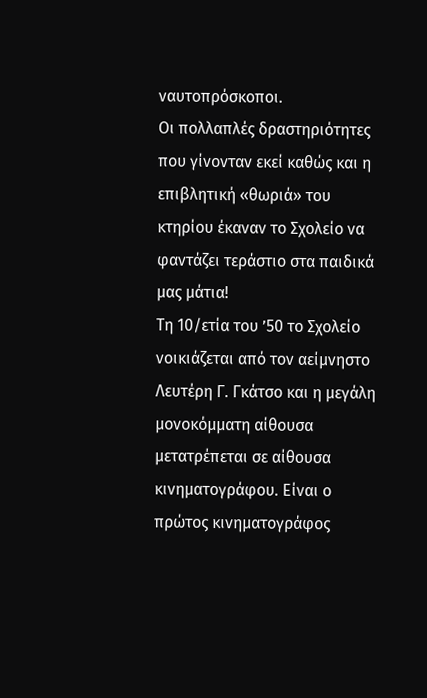ναυτοπρόσκοποι.
Οι πολλαπλές δραστηριότητες που γίνονταν εκεί καθώς και η επιβλητική «θωριά» του κτηρίου έκαναν το Σχολείο να φαντάζει τεράστιο στα παιδικά μας μάτια!
Τη 10/ετία του ’50 το Σχολείο νοικιάζεται από τον αείμνηστο Λευτέρη Γ. Γκάτσο και η μεγάλη μονοκόμματη αίθουσα μετατρέπεται σε αίθουσα κινηματογράφου. Είναι ο πρώτος κινηματογράφος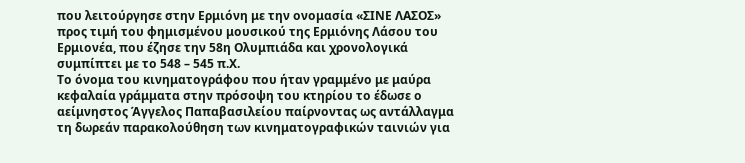που λειτούργησε στην Ερμιόνη με την ονομασία «ΣΙΝΕ ΛΑΣΟΣ» προς τιμή του φημισμένου μουσικού της Ερμιόνης Λάσου του Ερμιονέα, που έζησε την 58η Ολυμπιάδα και χρονολογικά συμπίπτει με το 548 – 545 π.Χ.
Το όνομα του κινηματογράφου που ήταν γραμμένο με μαύρα κεφαλαία γράμματα στην πρόσοψη του κτηρίου το έδωσε ο αείμνηστος Άγγελος Παπαβασιλείου παίρνοντας ως αντάλλαγμα τη δωρεάν παρακολούθηση των κινηματογραφικών ταινιών για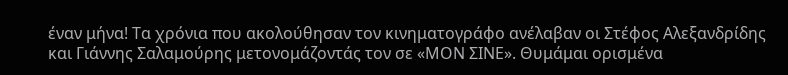έναν μήνα! Τα χρόνια που ακολούθησαν τον κινηματογράφο ανέλαβαν οι Στέφος Αλεξανδρίδης και Γιάννης Σαλαμούρης μετονομάζοντάς τον σε «ΜΟΝ ΣΙΝΕ». Θυμάμαι ορισμένα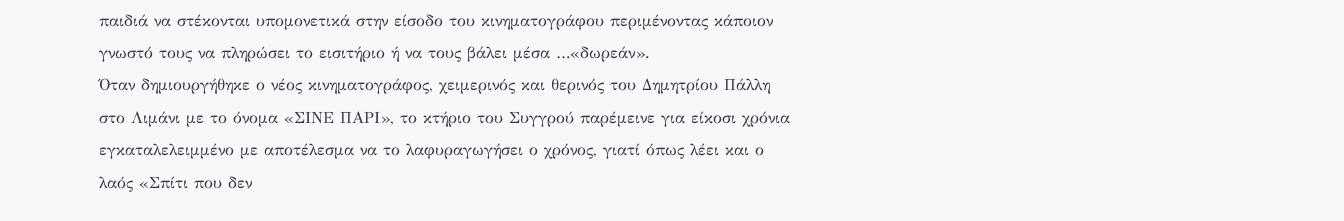παιδιά να στέκονται υπομονετικά στην είσοδο του κινηματογράφου περιμένοντας κάποιον γνωστό τους να πληρώσει το εισιτήριο ή να τους βάλει μέσα …«δωρεάν».
Όταν δημιουργήθηκε ο νέος κινηματογράφος, χειμερινός και θερινός του Δημητρίου Πάλλη στο Λιμάνι με το όνομα «ΣΙΝΕ ΠΑΡΙ», το κτήριο του Συγγρού παρέμεινε για είκοσι χρόνια εγκαταλελειμμένο με αποτέλεσμα να το λαφυραγωγήσει ο χρόνος, γιατί όπως λέει και ο λαός «Σπίτι που δεν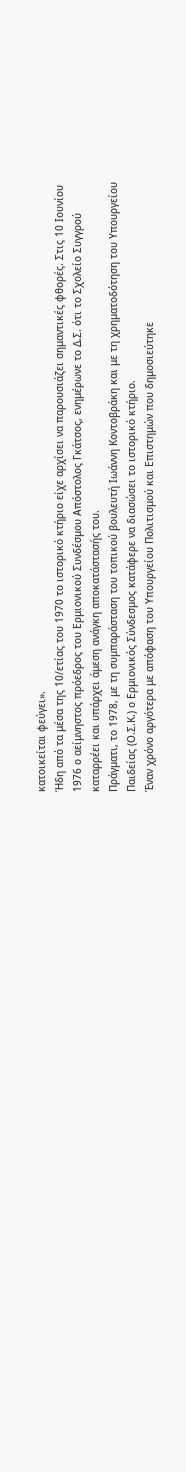κατοικείται φεύγει».
Ήδη από τα μέσα της 10/ετίας του 1970 το ιστορικό κτήριο είχε αρχίσει να παρουσιάζει σημαντικές φθορές. Στις 10 Ιουνίου 1976 ο αείμνηστος πρόεδρος του Ερμιονικού Συνδέσμου Απόστολος Γκάτσος, ενημέρωνε το Δ.Σ. ότι το Σχολείο Συγγρού καταρρέει και υπάρχει άμεση ανάγκη αποκατάστασής του.
Πράγματι, το 1978, με τη συμπαράσταση του τοπικού βουλευτή Ιωάννη Κοντοβράκη και με τη χρηματοδότηση του Υπουργείου Παιδείας (Ο.Σ.Κ.) ο Ερμιονικός Σύνδεσμος κατάφερε να διασώσει το ιστορικό κτήριο.
Έναν χρόνο αργότερα με απόφαση του Υπουργείου Πολιτισμού και Επιστημών που δημοσιεύτηκε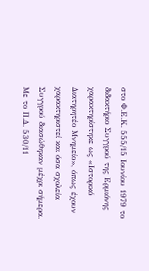στο Φ.Ε.Κ. 555/15 Ιουνίου 1979 το διδακτήριο Συγγρού της Ερμιόνης χαρακτηρίστηκε ως «Ιστορικό Διατηρητέο Μνημείο», όπως έχουν χαρακτηριστεί και όσα σχολεία Συγγρού διασώθηκαν μέχρι σήμερα.
Με το Π.Δ. 530/11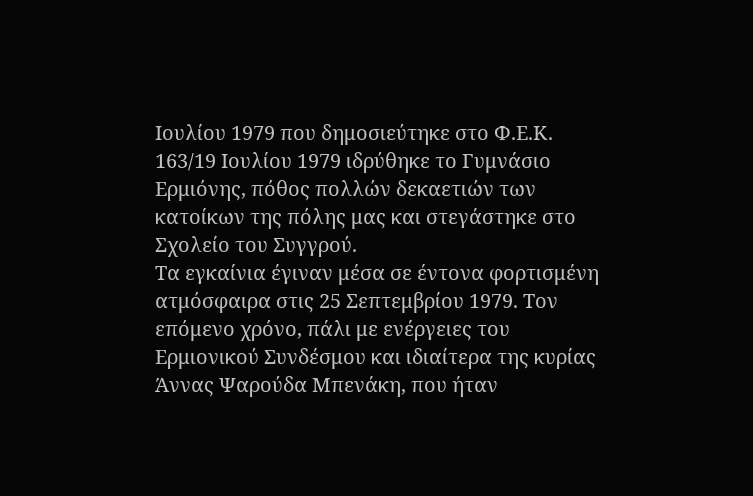Ιουλίου 1979 που δημοσιεύτηκε στο Φ.Ε.Κ. 163/19 Ιουλίου 1979 ιδρύθηκε το Γυμνάσιο Ερμιόνης, πόθος πολλών δεκαετιών των κατοίκων της πόλης μας και στεγάστηκε στο Σχολείο του Συγγρού.
Τα εγκαίνια έγιναν μέσα σε έντονα φορτισμένη ατμόσφαιρα στις 25 Σεπτεμβρίου 1979. Τον επόμενο χρόνο, πάλι με ενέργειες του Ερμιονικού Συνδέσμου και ιδιαίτερα της κυρίας Άννας Ψαρούδα Μπενάκη, που ήταν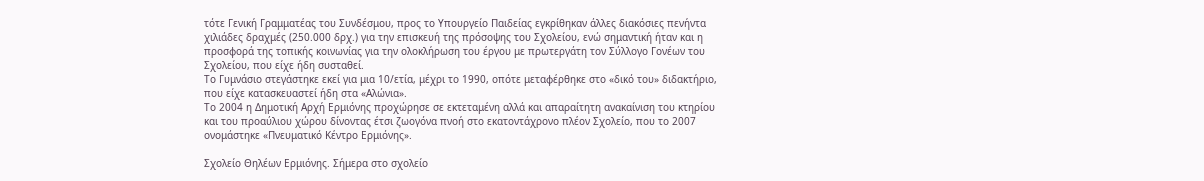τότε Γενική Γραμματέας του Συνδέσμου, προς το Υπουργείο Παιδείας εγκρίθηκαν άλλες διακόσιες πενήντα χιλιάδες δραχμές (250.000 δρχ.) για την επισκευή της πρόσοψης του Σχολείου, ενώ σημαντική ήταν και η προσφορά της τοπικής κοινωνίας για την ολοκλήρωση του έργου με πρωτεργάτη τον Σύλλογο Γονέων του Σχολείου, που είχε ήδη συσταθεί.
Το Γυμνάσιο στεγάστηκε εκεί για μια 10/ετία, μέχρι το 1990, οπότε μεταφέρθηκε στο «δικό του» διδακτήριο, που είχε κατασκευαστεί ήδη στα «Αλώνια».
Το 2004 η Δημοτική Αρχή Ερμιόνης προχώρησε σε εκτεταμένη αλλά και απαραίτητη ανακαίνιση του κτηρίου και του προαύλιου χώρου δίνοντας έτσι ζωογόνα πνοή στο εκατοντάχρονο πλέον Σχολείο, που το 2007 ονομάστηκε «Πνευματικό Κέντρο Ερμιόνης».

Σχολείο Θηλέων Ερμιόνης. Σήμερα στο σχολείο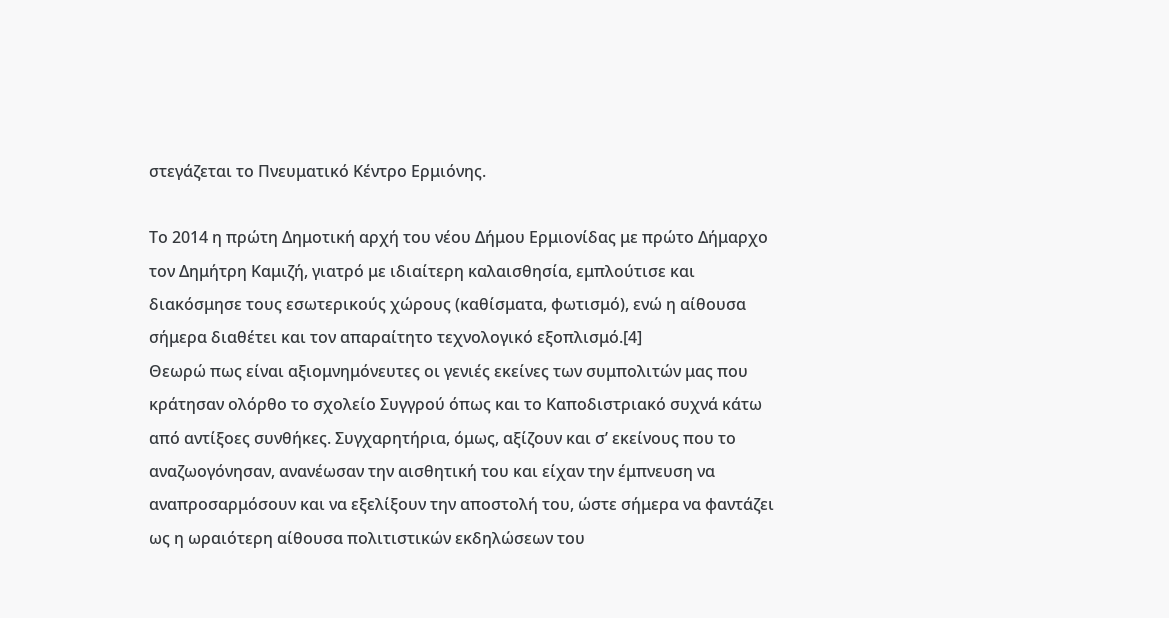στεγάζεται το Πνευματικό Κέντρο Ερμιόνης.

Το 2014 η πρώτη Δημοτική αρχή του νέου Δήμου Ερμιονίδας με πρώτο Δήμαρχο τον Δημήτρη Καμιζή, γιατρό με ιδιαίτερη καλαισθησία, εμπλούτισε και διακόσμησε τους εσωτερικούς χώρους (καθίσματα, φωτισμό), ενώ η αίθουσα σήμερα διαθέτει και τον απαραίτητο τεχνολογικό εξοπλισμό.[4]
Θεωρώ πως είναι αξιομνημόνευτες οι γενιές εκείνες των συμπολιτών μας που κράτησαν ολόρθο το σχολείο Συγγρού όπως και το Καποδιστριακό συχνά κάτω από αντίξοες συνθήκες. Συγχαρητήρια, όμως, αξίζουν και σ’ εκείνους που το αναζωογόνησαν, ανανέωσαν την αισθητική του και είχαν την έμπνευση να αναπροσαρμόσουν και να εξελίξουν την αποστολή του, ώστε σήμερα να φαντάζει ως η ωραιότερη αίθουσα πολιτιστικών εκδηλώσεων του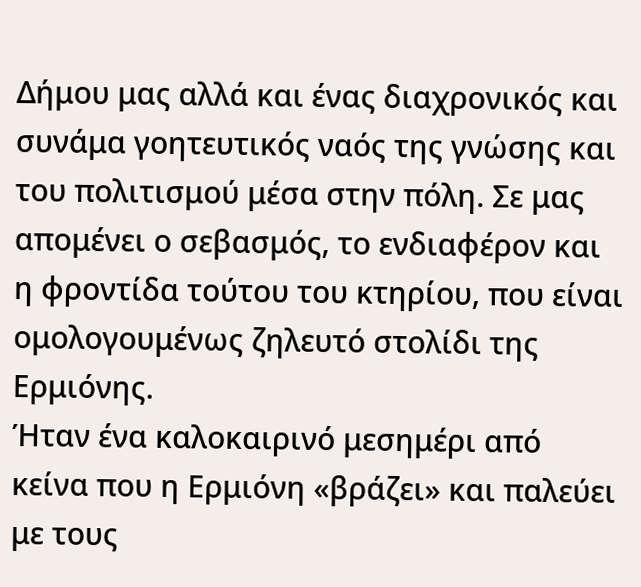Δήμου μας αλλά και ένας διαχρονικός και συνάμα γοητευτικός ναός της γνώσης και του πολιτισμού μέσα στην πόλη. Σε μας απομένει ο σεβασμός, το ενδιαφέρον και η φροντίδα τούτου του κτηρίου, που είναι ομολογουμένως ζηλευτό στολίδι της Ερμιόνης.
Ήταν ένα καλοκαιρινό μεσημέρι από κείνα που η Ερμιόνη «βράζει» και παλεύει με τους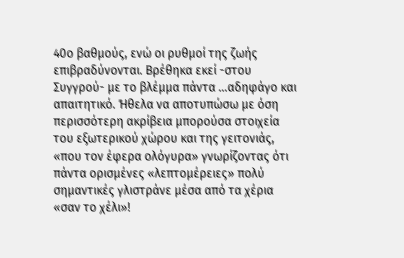40ο βαθμούς, ενώ οι ρυθμοί της ζωής επιβραδύνονται. Βρέθηκα εκεί -στου Συγγρού- με το βλέμμα πάντα …αδηφάγο και απαιτητικό. Ήθελα να αποτυπώσω με όση περισσότερη ακρίβεια μπορούσα στοιχεία του εξωτερικού χώρου και της γειτονιάς, «που τον έφερα ολόγυρα» γνωρίζοντας ότι πάντα ορισμένες «λεπτομέρειες» πολύ σημαντικές γλιστράνε μέσα από τα χέρια «σαν το χέλι»!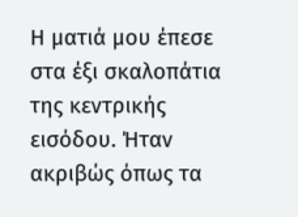Η ματιά μου έπεσε στα έξι σκαλοπάτια της κεντρικής εισόδου. Ήταν ακριβώς όπως τα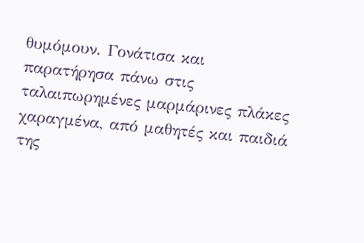θυμόμουν. Γονάτισα και παρατήρησα πάνω στις ταλαιπωρημένες μαρμάρινες πλάκες χαραγμένα, από μαθητές και παιδιά της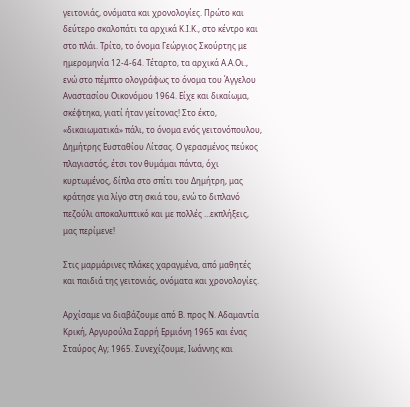γειτονιάς, ονόματα και χρονολογίες. Πρώτο και δεύτερο σκαλοπάτι τα αρχικά Κ.Ι.Κ., στο κέντρο και στο πλάι. Τρίτο, το όνομα Γεώργιος Σκούρτης με ημερομηνία 12-4-64. Τέταρτο, τα αρχικά Α.Α.Οι., ενώ στο πέμπτο ολογράφως το όνομα του Άγγελου Αναστασίου Οικονόμου 1964. Είχε και δικαίωμα, σκέφτηκα, γιατί ήταν γείτονας! Στο έκτο, «δικαιωματικά» πάλι, το όνομα ενός γειτονόπουλου, Δημήτρης Ευσταθίου Λίτσας. Ο γερασμένος πεύκος πλαγιαστός, έτσι τον θυμάμαι πάντα, όχι κυρτωμένος, δίπλα στο σπίτι του Δημήτρη, μας κράτησε για λίγο στη σκιά του, ενώ το διπλανό πεζούλι αποκαλυπτικό και με πολλές …εκπλήξεις, μας περίμενε!

Στις μαρμάρινες πλάκες χαραγμένα, από μαθητές και παιδιά της γειτονιάς, ονόματα και χρονολογίες.

Αρχίσαμε να διαβάζουμε από Β. προς Ν. Αδαμαντία Κρική, Αργυρούλα Σαρρή Ερμιόνη 1965 και ένας Σταύρος Αγ; 1965. Συνεχίζουμε, Ιωάννης και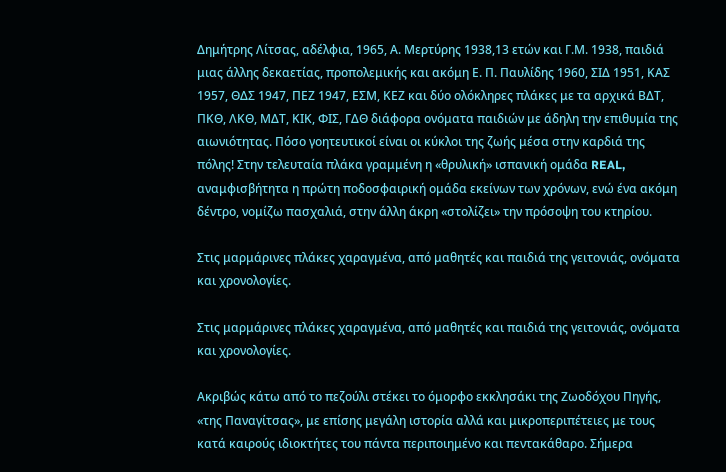Δημήτρης Λίτσας, αδέλφια, 1965, Α. Μερτύρης 1938,13 ετών και Γ.Μ. 1938, παιδιά μιας άλλης δεκαετίας, προπολεμικής και ακόμη Ε. Π. Παυλίδης 1960, ΣΙΔ 1951, ΚΑΣ 1957, ΘΔΣ 1947, ΠΕΖ 1947, ΕΣΜ, ΚΕΖ και δύο ολόκληρες πλάκες με τα αρχικά ΒΔΤ, ΠΚΘ, ΛΚΘ, ΜΔΤ, ΚΙΚ, ΦΙΣ, ΓΔΘ διάφορα ονόματα παιδιών με άδηλη την επιθυμία της αιωνιότητας. Πόσο γοητευτικοί είναι οι κύκλοι της ζωής μέσα στην καρδιά της πόλης! Στην τελευταία πλάκα γραμμένη η «θρυλική» ισπανική ομάδα REAL, αναμφισβήτητα η πρώτη ποδοσφαιρική ομάδα εκείνων των χρόνων, ενώ ένα ακόμη δέντρο, νομίζω πασχαλιά, στην άλλη άκρη «στολίζει» την πρόσοψη του κτηρίου.

Στις μαρμάρινες πλάκες χαραγμένα, από μαθητές και παιδιά της γειτονιάς, ονόματα και χρονολογίες.

Στις μαρμάρινες πλάκες χαραγμένα, από μαθητές και παιδιά της γειτονιάς, ονόματα και χρονολογίες.

Ακριβώς κάτω από το πεζούλι στέκει το όμορφο εκκλησάκι της Ζωοδόχου Πηγής, «της Παναγίτσας», με επίσης μεγάλη ιστορία αλλά και μικροπεριπέτειες με τους κατά καιρούς ιδιοκτήτες του πάντα περιποιημένο και πεντακάθαρο. Σήμερα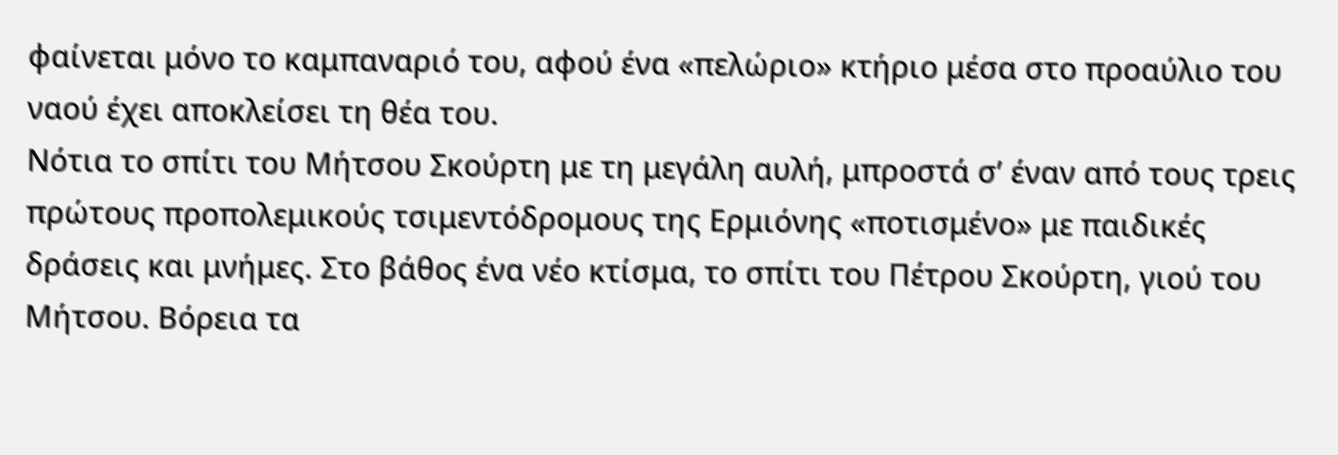φαίνεται μόνο το καμπαναριό του, αφού ένα «πελώριο» κτήριο μέσα στο προαύλιο του ναού έχει αποκλείσει τη θέα του.
Νότια το σπίτι του Μήτσου Σκούρτη με τη μεγάλη αυλή, μπροστά σ’ έναν από τους τρεις πρώτους προπολεμικούς τσιμεντόδρομους της Ερμιόνης «ποτισμένο» με παιδικές δράσεις και μνήμες. Στο βάθος ένα νέο κτίσμα, το σπίτι του Πέτρου Σκούρτη, γιού του Μήτσου. Βόρεια τα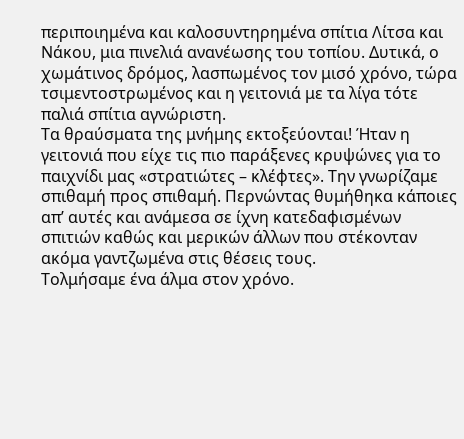περιποιημένα και καλοσυντηρημένα σπίτια Λίτσα και Νάκου, μια πινελιά ανανέωσης του τοπίου. Δυτικά, ο χωμάτινος δρόμος, λασπωμένος τον μισό χρόνο, τώρα τσιμεντοστρωμένος και η γειτονιά με τα λίγα τότε παλιά σπίτια αγνώριστη.
Τα θραύσματα της μνήμης εκτοξεύονται! Ήταν η γειτονιά που είχε τις πιο παράξενες κρυψώνες για το παιχνίδι μας «στρατιώτες – κλέφτες». Την γνωρίζαμε σπιθαμή προς σπιθαμή. Περνώντας θυμήθηκα κάποιες απ’ αυτές και ανάμεσα σε ίχνη κατεδαφισμένων σπιτιών καθώς και μερικών άλλων που στέκονταν ακόμα γαντζωμένα στις θέσεις τους.
Τολμήσαμε ένα άλμα στον χρόνο.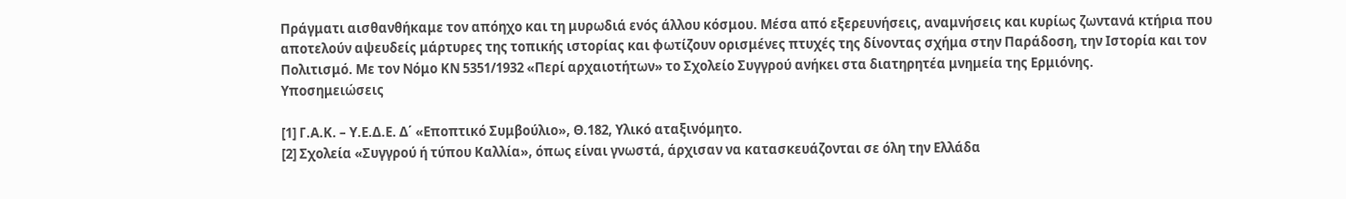Πράγματι αισθανθήκαμε τον απόηχο και τη μυρωδιά ενός άλλου κόσμου. Μέσα από εξερευνήσεις, αναμνήσεις και κυρίως ζωντανά κτήρια που αποτελούν αψευδείς μάρτυρες της τοπικής ιστορίας και φωτίζουν ορισμένες πτυχές της δίνοντας σχήμα στην Παράδοση, την Ιστορία και τον Πολιτισμό. Με τον Νόμο ΚΝ 5351/1932 «Περί αρχαιοτήτων» το Σχολείο Συγγρού ανήκει στα διατηρητέα μνημεία της Ερμιόνης.
Υποσημειώσεις

[1] Γ.Α.Κ. – Υ.Ε.Δ.Ε. Δ΄ «Εποπτικό Συμβούλιο», Θ.182, Υλικό αταξινόμητο.
[2] Σχολεία «Συγγρού ή τύπου Καλλία», όπως είναι γνωστά, άρχισαν να κατασκευάζονται σε όλη την Ελλάδα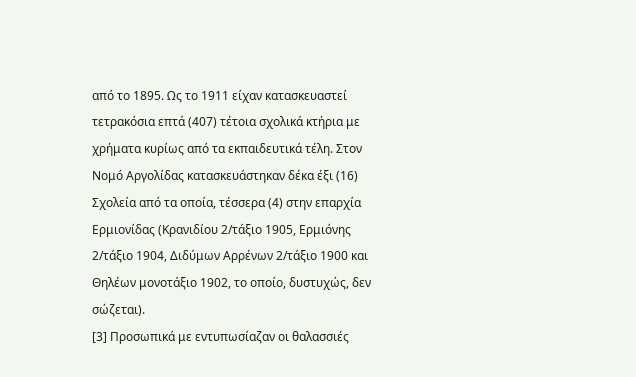από το 1895. Ως το 1911 είχαν κατασκευαστεί τετρακόσια επτά (407) τέτοια σχολικά κτήρια με χρήματα κυρίως από τα εκπαιδευτικά τέλη. Στον Νομό Αργολίδας κατασκευάστηκαν δέκα έξι (16) Σχολεία από τα οποία, τέσσερα (4) στην επαρχία Ερμιονίδας (Κρανιδίου 2/τάξιο 1905, Ερμιόνης 2/τάξιο 1904, Διδύμων Αρρένων 2/τάξιο 1900 και Θηλέων μονοτάξιο 1902, το οποίο, δυστυχώς, δεν σώζεται).
[3] Προσωπικά με εντυπωσίαζαν οι θαλασσιές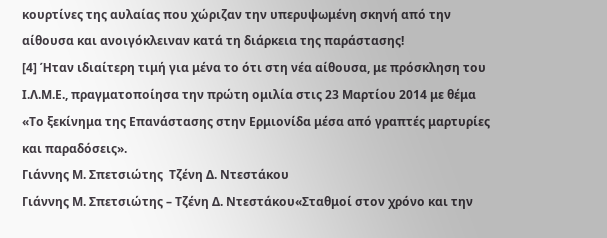κουρτίνες της αυλαίας που χώριζαν την υπερυψωμένη σκηνή από την αίθουσα και ανοιγόκλειναν κατά τη διάρκεια της παράστασης!
[4] Ήταν ιδιαίτερη τιμή για μένα το ότι στη νέα αίθουσα, με πρόσκληση του Ι.Λ.Μ.Ε., πραγματοποίησα την πρώτη ομιλία στις 23 Μαρτίου 2014 με θέμα «Το ξεκίνημα της Επανάστασης στην Ερμιονίδα μέσα από γραπτές μαρτυρίες και παραδόσεις».
Γιάννης Μ. Σπετσιώτης  Τζένη Δ. Ντεστάκου
Γιάννης Μ. Σπετσιώτης – Τζένη Δ. Ντεστάκου«Σταθμοί στον χρόνο και την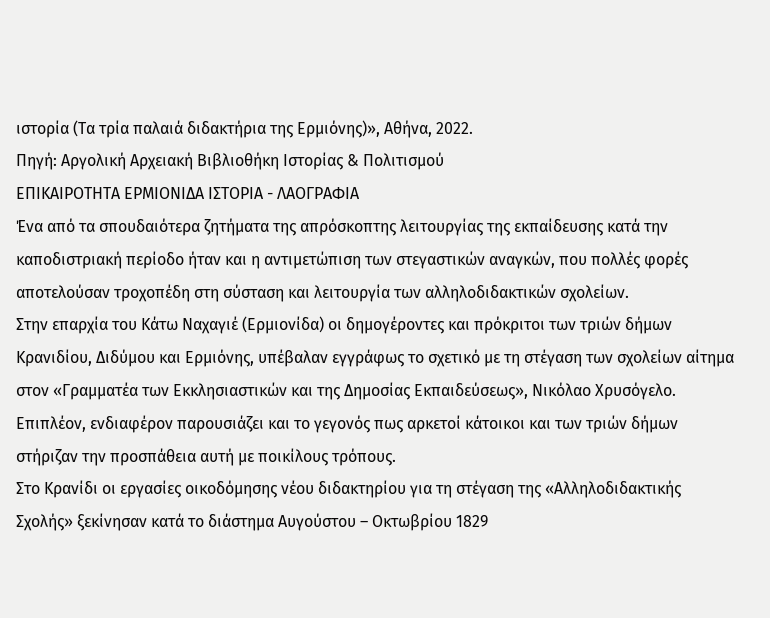ιστορία (Τα τρία παλαιά διδακτήρια της Ερμιόνης)», Αθήνα, 2022.
Πηγή: Αργολική Αρχειακή Βιβλιοθήκη Ιστορίας & Πολιτισμού
ΕΠΙΚΑΙΡΟΤΗΤΑ ΕΡΜΙΟΝΙΔΑ ΙΣΤΟΡΙΑ - ΛΑΟΓΡΑΦΙΑ
Ένα από τα σπουδαιότερα ζητήματα της απρόσκοπτης λειτουργίας της εκπαίδευσης κατά την καποδιστριακή περίοδο ήταν και η αντιμετώπιση των στεγαστικών αναγκών, που πολλές φορές αποτελούσαν τροχοπέδη στη σύσταση και λειτουργία των αλληλοδιδακτικών σχολείων.
Στην επαρχία του Κάτω Ναχαγιέ (Ερμιονίδα) οι δημογέροντες και πρόκριτοι των τριών δήμων Κρανιδίου, Διδύμου και Ερμιόνης, υπέβαλαν εγγράφως το σχετικό με τη στέγαση των σχολείων αίτημα στον «Γραμματέα των Εκκλησιαστικών και της Δημοσίας Εκπαιδεύσεως», Νικόλαο Χρυσόγελο. Επιπλέον, ενδιαφέρον παρουσιάζει και το γεγονός πως αρκετοί κάτοικοι και των τριών δήμων στήριζαν την προσπάθεια αυτή με ποικίλους τρόπους.
Στο Κρανίδι οι εργασίες οικοδόμησης νέου διδακτηρίου για τη στέγαση της «Αλληλοδιδακτικής Σχολής» ξεκίνησαν κατά το διάστημα Αυγούστου – Οκτωβρίου 1829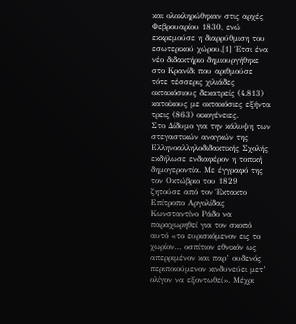και ολοκληρώθηκαν στις αρχές Φεβρουαρίου 1830, ενώ εκκρεμούσε η διαρρύθμιση του εσωτερικού χώρου.[1] Έτσι ένα νέο διδακτήριο δημιουργήθηκε στο Κρανίδι που αριθμούσε τότε τέσσερις χιλιάδες οκτακόσιους δεκατρείς (4.813) κατοίκους με οκτακόσιες εξήντα τρεις (863) οικογένειες.
Στο Δίδυμο για την κάλυψη των στεγαστικών αναγκών της Ελληνοαλληλοδιδακτικής Σχολής εκδήλωσε ενδιαφέρον η τοπική δημογεροντία. Με έγγραφό της τον Οκτώβριο του 1829 ζητούσε από τον Έκτακτο Επίτροπο Αργολίδας Κωνσταντίνο Ράδο να παραχωρηθεί για τον σκοπό αυτό «το ευρισκόμενον εις το χωρίον… οσπίτιον εθνικόν ως απερριμένον και παρ’ ουδενός περιποιούμενον κινδυνεύει μετ’ ολίγον να εξοντωθεί». Μέχρι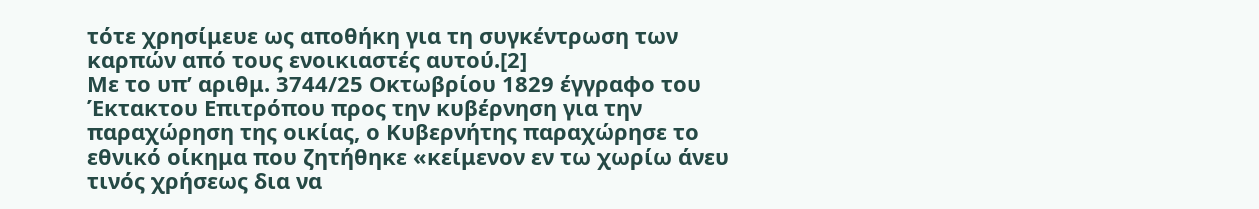τότε χρησίμευε ως αποθήκη για τη συγκέντρωση των καρπών από τους ενοικιαστές αυτού.[2]
Με το υπ’ αριθμ. 3744/25 Οκτωβρίου 1829 έγγραφο του Έκτακτου Επιτρόπου προς την κυβέρνηση για την παραχώρηση της οικίας, ο Κυβερνήτης παραχώρησε το εθνικό οίκημα που ζητήθηκε «κείμενον εν τω χωρίω άνευ τινός χρήσεως δια να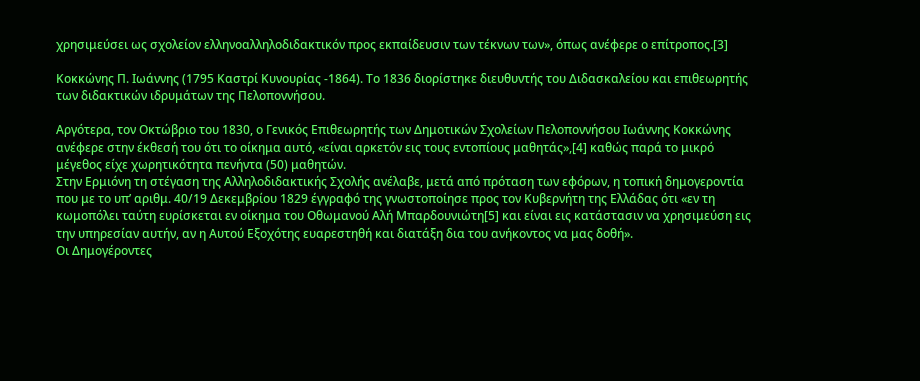χρησιμεύσει ως σχολείον ελληνοαλληλοδιδακτικόν προς εκπαίδευσιν των τέκνων των», όπως ανέφερε ο επίτροπος.[3]

Κοκκώνης Π. Ιωάννης (1795 Καστρί Κυνουρίας -1864). Το 1836 διορίστηκε διευθυντής του Διδασκαλείου και επιθεωρητής των διδακτικών ιδρυμάτων της Πελοποννήσου.

Αργότερα, τον Οκτώβριο του 1830, ο Γενικός Επιθεωρητής των Δημοτικών Σχολείων Πελοποννήσου Ιωάννης Κοκκώνης ανέφερε στην έκθεσή του ότι το οίκημα αυτό, «είναι αρκετόν εις τους εντοπίους μαθητάς»,[4] καθώς παρά το μικρό μέγεθος είχε χωρητικότητα πενήντα (50) μαθητών.
Στην Ερμιόνη τη στέγαση της Αλληλοδιδακτικής Σχολής ανέλαβε, μετά από πρόταση των εφόρων, η τοπική δημογεροντία που με το υπ’ αριθμ. 40/19 Δεκεμβρίου 1829 έγγραφό της γνωστοποίησε προς τον Κυβερνήτη της Ελλάδας ότι «εν τη κωμοπόλει ταύτη ευρίσκεται εν οίκημα του Οθωμανού Αλή Μπαρδουνιώτη[5] και είναι εις κατάστασιν να χρησιμεύση εις την υπηρεσίαν αυτήν, αν η Αυτού Εξοχότης ευαρεστηθή και διατάξη δια του ανήκοντος να μας δοθή».
Οι Δημογέροντες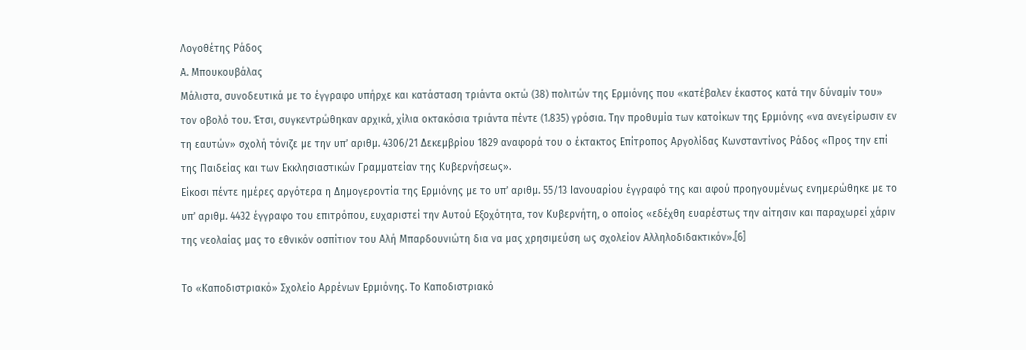Λογοθέτης Ράδος
Α. Μπουκουβάλας
Μάλιστα, συνοδευτικά με το έγγραφο υπήρχε και κατάσταση τριάντα οκτώ (38) πολιτών της Ερμιόνης που «κατέβαλεν έκαστος κατά την δύναμίν του» τον οβολό του. Έτσι, συγκεντρώθηκαν αρχικά, χίλια οκτακόσια τριάντα πέντε (1.835) γρόσια. Την προθυμία των κατοίκων της Ερμιόνης «να ανεγείρωσιν εν τη εαυτών» σχολή τόνιζε με την υπ’ αριθμ. 4306/21 Δεκεμβρίου 1829 αναφορά του ο έκτακτος Επίτροπος Αργολίδας Κωνσταντίνος Ράδος «Προς την επί της Παιδείας και των Εκκλησιαστικών Γραμματείαν της Κυβερνήσεως».
Είκοσι πέντε ημέρες αργότερα η Δημογεροντία της Ερμιόνης με το υπ’ αριθμ. 55/13 Ιανουαρίου έγγραφό της και αφού προηγουμένως ενημερώθηκε με το υπ’ αριθμ. 4432 έγγραφο του επιτρόπου, ευχαριστεί την Αυτού Εξοχότητα, τον Κυβερνήτη, ο οποίος «εδέχθη ευαρέστως την αίτησιν και παραχωρεί χάριν της νεολαίας μας το εθνικόν οσπίτιον του Αλή Μπαρδουνιώτη δια να μας χρησιμεύση ως σχολείον Αλληλοδιδακτικόν».[6]

Το «Καποδιστριακό» Σχολείο Αρρένων Ερμιόνης. Το Καποδιστριακό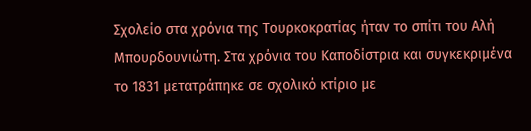Σχολείο στα χρόνια της Τουρκοκρατίας ήταν το σπίτι του Αλή Μπουρδουνιώτη. Στα χρόνια του Καποδίστρια και συγκεκριμένα το 1831 μετατράπηκε σε σχολικό κτίριο με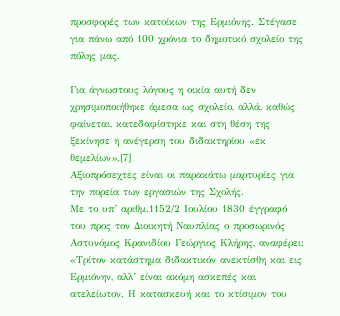προσφορές των κατοίκων της Ερμιόνης. Στέγασε για πάνω από 100 χρόνια το δημοτικό σχολείο της πόλης μας.

Για άγνωστους λόγους η οικία αυτή δεν χρησιμοποιήθηκε άμεσα ως σχολείο, αλλά, καθώς φαίνεται, κατεδαφίστηκε και στη θέση της ξεκίνησε η ανέγερση του διδακτηρίου «εκ θεμελίων».[7]
Αξιοπρόσεχτες είναι οι παρακάτω μαρτυρίες για την πορεία των εργασιών της Σχολής.
Με το υπ’ αριθμ.1152/2 Ιουλίου 1830 έγγραφό του προς τον Διοικητή Ναυπλίας ο προσωρινός Αστυνόμος Κρανιδίου Γεώργιος Κλήρης, αναφέρει:
«Τρίτον κατάστημα διδακτικόν ανεκτίσθη και εις Ερμιόνην, αλλ’ είναι ακόμη ασκεπές και ατελείωτον. Η κατασκευή και το κτίσιμον του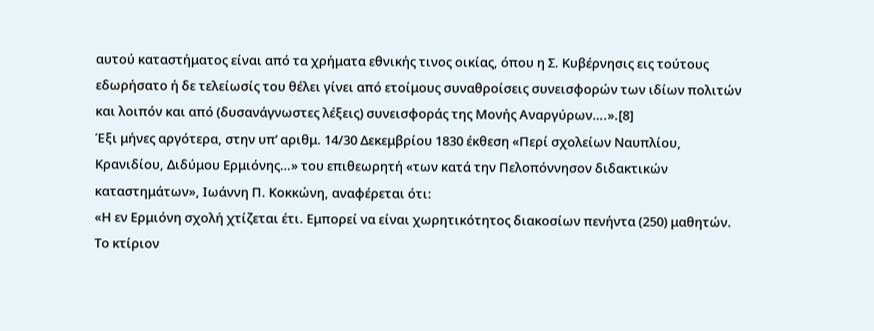αυτού καταστήματος είναι από τα χρήματα εθνικής τινος οικίας, όπου η Σ. Κυβέρνησις εις τούτους εδωρήσατο ή δε τελείωσίς του θέλει γίνει από ετοίμους συναθροίσεις συνεισφορών των ιδίων πολιτών και λοιπόν και από (δυσανάγνωστες λέξεις) συνεισφοράς της Μονής Αναργύρων….».[8]
Έξι μήνες αργότερα, στην υπ’ αριθμ. 14/30 Δεκεμβρίου 1830 έκθεση «Περί σχολείων Ναυπλίου, Κρανιδίου, Διδύμου Ερμιόνης…» του επιθεωρητή «των κατά την Πελοπόννησον διδακτικών καταστημάτων», Ιωάννη Π. Κοκκώνη, αναφέρεται ότι:
«Η εν Ερμιόνη σχολή χτίζεται έτι. Εμπορεί να είναι χωρητικότητος διακοσίων πενήντα (250) μαθητών. Το κτίριον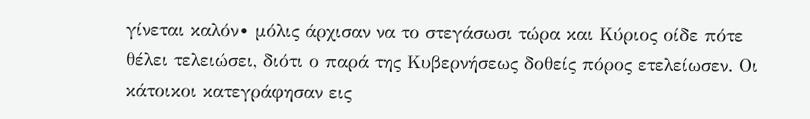γίνεται καλόν∙ μόλις άρχισαν να το στεγάσωσι τώρα και Κύριος οίδε πότε θέλει τελειώσει, διότι ο παρά της Κυβερνήσεως δοθείς πόρος ετελείωσεν. Οι κάτοικοι κατεγράφησαν εις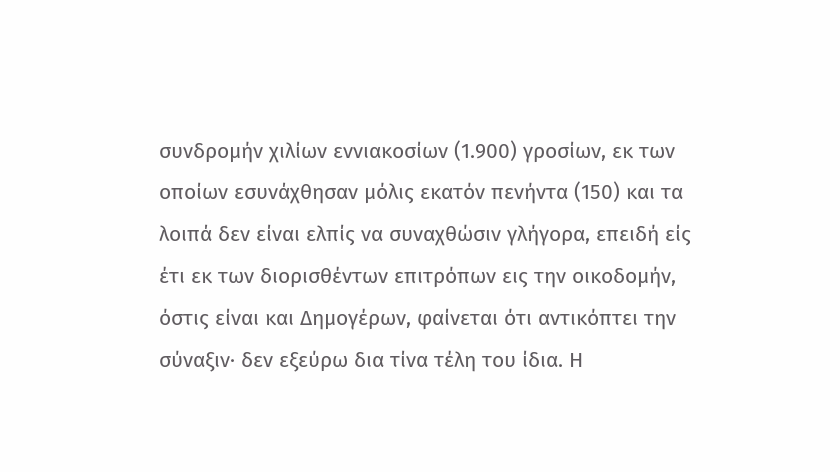συνδρομήν χιλίων εννιακοσίων (1.900) γροσίων, εκ των οποίων εσυνάχθησαν μόλις εκατόν πενήντα (150) και τα λοιπά δεν είναι ελπίς να συναχθώσιν γλήγορα, επειδή είς έτι εκ των διορισθέντων επιτρόπων εις την οικοδομήν, όστις είναι και Δημογέρων, φαίνεται ότι αντικόπτει την σύναξιν∙ δεν εξεύρω δια τίνα τέλη του ίδια. Η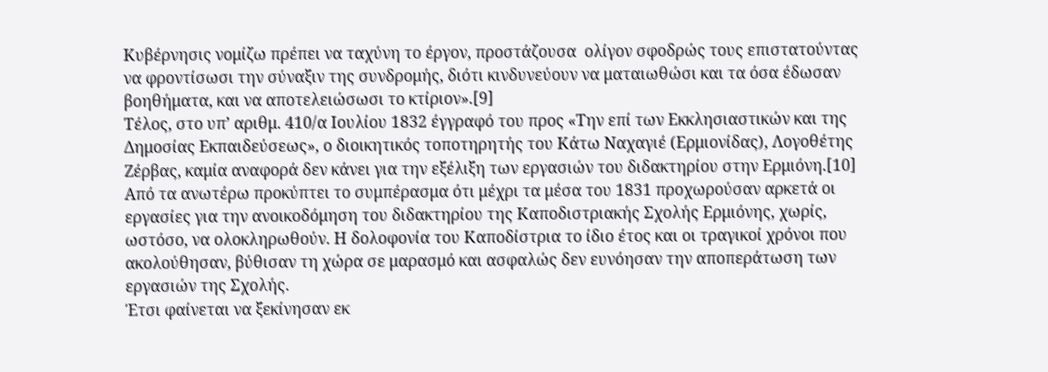Κυβέρνησις νομίζω πρέπει να ταχύνη το έργον, προστάζουσα  ολίγον σφοδρώς τους επιστατούντας να φροντίσωσι την σύναξιν της συνδρομής, διότι κινδυνεύουν να ματαιωθώσι και τα όσα έδωσαν βοηθήματα, και να αποτελειώσωσι το κτίριον».[9]
Τέλος, στο υπ’ αριθμ. 410/α Ιουλίου 1832 έγγραφό του προς «Την επί των Εκκλησιαστικών και της Δημοσίας Εκπαιδεύσεως», ο διοικητικός τοποτηρητής του Κάτω Ναχαγιέ (Ερμιονίδας), Λογοθέτης Ζέρβας, καμία αναφορά δεν κάνει για την εξέλιξη των εργασιών του διδακτηρίου στην Ερμιόνη.[10]
Από τα ανωτέρω προκύπτει το συμπέρασμα ότι μέχρι τα μέσα του 1831 προχωρούσαν αρκετά οι εργασίες για την ανοικοδόμηση του διδακτηρίου της Καποδιστριακής Σχολής Ερμιόνης, χωρίς, ωστόσο, να ολοκληρωθούν. Η δολοφονία του Καποδίστρια το ίδιο έτος και οι τραγικοί χρόνοι που ακολούθησαν, βύθισαν τη χώρα σε μαρασμό και ασφαλώς δεν ευνόησαν την αποπεράτωση των εργασιών της Σχολής.
Έτσι φαίνεται να ξεκίνησαν εκ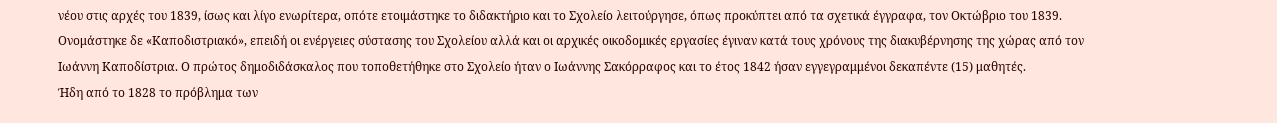νέου στις αρχές του 1839, ίσως και λίγο ενωρίτερα, οπότε ετοιμάστηκε το διδακτήριο και το Σχολείο λειτούργησε, όπως προκύπτει από τα σχετικά έγγραφα, τον Οκτώβριο του 1839. Ονομάστηκε δε «Καποδιστριακό», επειδή οι ενέργειες σύστασης του Σχολείου αλλά και οι αρχικές οικοδομικές εργασίες έγιναν κατά τους χρόνους της διακυβέρνησης της χώρας από τον Ιωάννη Καποδίστρια. Ο πρώτος δημοδιδάσκαλος που τοποθετήθηκε στο Σχολείο ήταν ο Ιωάννης Σακόρραφος και το έτος 1842 ήσαν εγγεγραμμένοι δεκαπέντε (15) μαθητές.
Ήδη από το 1828 το πρόβλημα των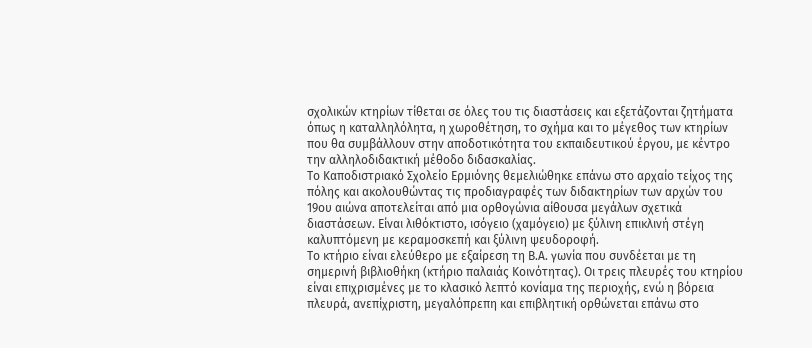σχολικών κτηρίων τίθεται σε όλες του τις διαστάσεις και εξετάζονται ζητήματα όπως η καταλληλόλητα, η χωροθέτηση, το σχήμα και το μέγεθος των κτηρίων που θα συμβάλλουν στην αποδοτικότητα του εκπαιδευτικού έργου, με κέντρο την αλληλοδιδακτική μέθοδο διδασκαλίας.
Το Καποδιστριακό Σχολείο Ερμιόνης θεμελιώθηκε επάνω στο αρχαίο τείχος της πόλης και ακολουθώντας τις προδιαγραφές των διδακτηρίων των αρχών του 19ου αιώνα αποτελείται από μια ορθογώνια αίθουσα μεγάλων σχετικά διαστάσεων. Είναι λιθόκτιστο, ισόγειο (χαμόγειο) με ξύλινη επικλινή στέγη καλυπτόμενη με κεραμοσκεπή και ξύλινη ψευδοροφή.
Το κτήριο είναι ελεύθερο με εξαίρεση τη Β.Α. γωνία που συνδέεται με τη σημερινή βιβλιοθήκη (κτήριο παλαιάς Κοινότητας). Οι τρεις πλευρές του κτηρίου είναι επιχρισμένες με το κλασικό λεπτό κονίαμα της περιοχής, ενώ η βόρεια πλευρά, ανεπίχριστη, μεγαλόπρεπη και επιβλητική ορθώνεται επάνω στο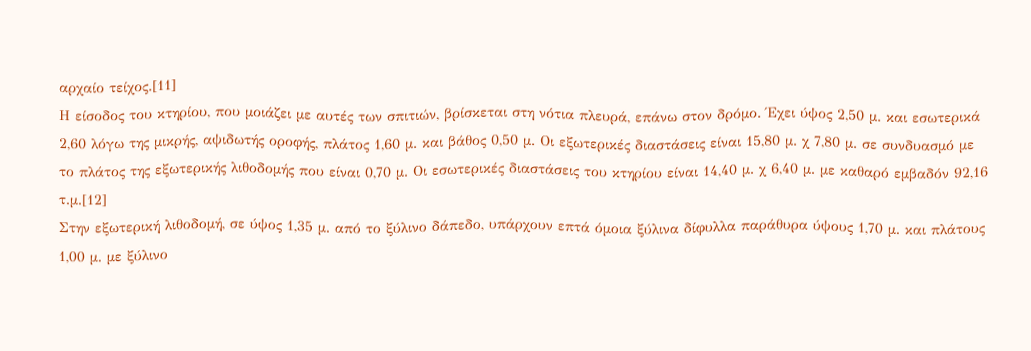αρχαίο τείχος.[11]
Η είσοδος του κτηρίου, που μοιάζει με αυτές των σπιτιών, βρίσκεται στη νότια πλευρά, επάνω στον δρόμο. Έχει ύψος 2,50 μ. και εσωτερικά 2,60 λόγω της μικρής, αψιδωτής οροφής, πλάτος 1,60 μ. και βάθος 0,50 μ. Οι εξωτερικές διαστάσεις είναι 15,80 μ. χ 7,80 μ. σε συνδυασμό με το πλάτος της εξωτερικής λιθοδομής που είναι 0,70 μ. Οι εσωτερικές διαστάσεις του κτηρίου είναι 14,40 μ. χ 6,40 μ. με καθαρό εμβαδόν 92,16 τ.μ.[12]
Στην εξωτερική λιθοδομή, σε ύψος 1,35 μ. από το ξύλινο δάπεδο, υπάρχουν επτά όμοια ξύλινα δίφυλλα παράθυρα ύψους 1,70 μ. και πλάτους 1,00 μ. με ξύλινο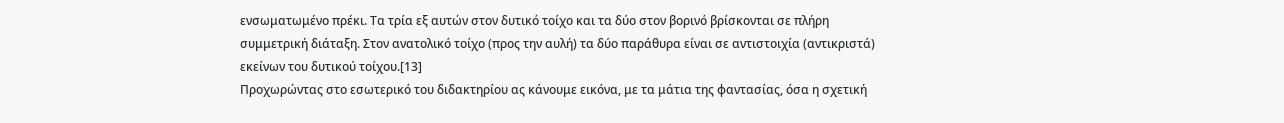ενσωματωμένο πρέκι. Τα τρία εξ αυτών στον δυτικό τοίχο και τα δύο στον βορινό βρίσκονται σε πλήρη συμμετρική διάταξη. Στον ανατολικό τοίχο (προς την αυλή) τα δύο παράθυρα είναι σε αντιστοιχία (αντικριστά) εκείνων του δυτικού τοίχου.[13]
Προχωρώντας στο εσωτερικό του διδακτηρίου ας κάνουμε εικόνα, με τα μάτια της φαντασίας, όσα η σχετική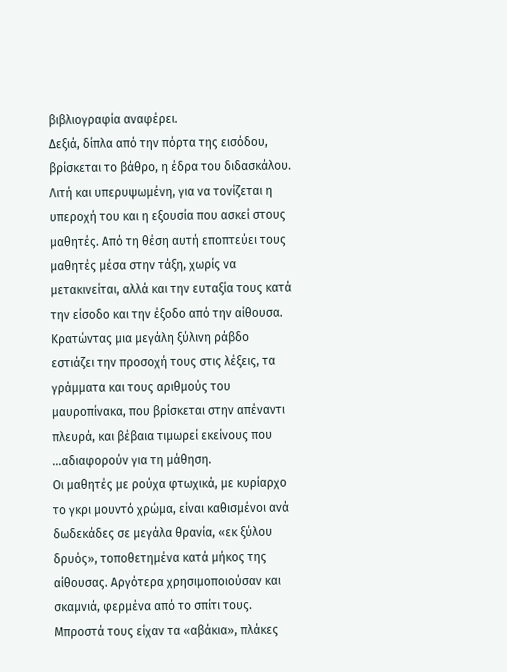βιβλιογραφία αναφέρει.
Δεξιά, δίπλα από την πόρτα της εισόδου, βρίσκεται το βάθρο, η έδρα του διδασκάλου. Λιτή και υπερυψωμένη, για να τονίζεται η υπεροχή του και η εξουσία που ασκεί στους μαθητές. Από τη θέση αυτή εποπτεύει τους μαθητές μέσα στην τάξη, χωρίς να μετακινείται, αλλά και την ευταξία τους κατά την είσοδο και την έξοδο από την αίθουσα. Κρατώντας μια μεγάλη ξύλινη ράβδο εστιάζει την προσοχή τους στις λέξεις, τα γράμματα και τους αριθμούς του μαυροπίνακα, που βρίσκεται στην απέναντι πλευρά, και βέβαια τιμωρεί εκείνους που …αδιαφορούν για τη μάθηση.
Οι μαθητές με ρούχα φτωχικά, με κυρίαρχο το γκρι μουντό χρώμα, είναι καθισμένοι ανά δωδεκάδες σε μεγάλα θρανία, «εκ ξύλου δρυός», τοποθετημένα κατά μήκος της αίθουσας. Αργότερα χρησιμοποιούσαν και σκαμνιά, φερμένα από το σπίτι τους. Μπροστά τους είχαν τα «αβάκια», πλάκες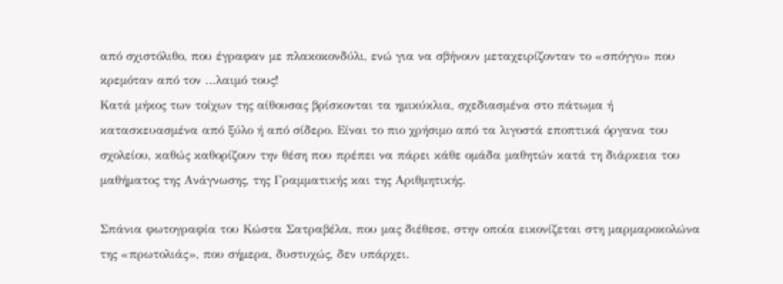από σχιστόλιθο, που έγραφαν με πλακοκονδύλι, ενώ για να σβήνουν μεταχειρίζονταν το «σπόγγο» που κρεμόταν από τον …λαιμό τους!
Κατά μήκος των τοίχων της αίθουσας βρίσκονται τα ημικύκλια, σχεδιασμένα στο πάτωμα ή κατασκευασμένα από ξύλο ή από σίδερο. Είναι το πιο χρήσιμο από τα λιγοστά εποπτικά όργανα του σχολείου, καθώς καθορίζουν την θέση που πρέπει να πάρει κάθε ομάδα μαθητών κατά τη διάρκεια του μαθήματος της Ανάγνωσης, της Γραμματικής και της Αριθμητικής.

Σπάνια φωτογραφία του Κώστα Σατραβέλα, που μας διέθεσε, στην οποία εικονίζεται στη μαρμαροκολώνα της «πρωτολιάς», που σήμερα, δυστυχώς, δεν υπάρχει.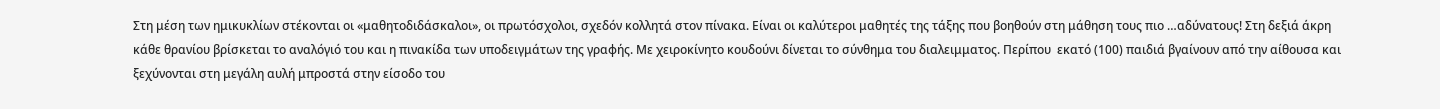Στη μέση των ημικυκλίων στέκονται οι «μαθητοδιδάσκαλοι», οι πρωτόσχολοι, σχεδόν κολλητά στον πίνακα. Είναι οι καλύτεροι μαθητές της τάξης που βοηθούν στη μάθηση τους πιο …αδύνατους! Στη δεξιά άκρη κάθε θρανίου βρίσκεται το αναλόγιό του και η πινακίδα των υποδειγμάτων της γραφής. Με χειροκίνητο κουδούνι δίνεται το σύνθημα του διαλειμματος. Περίπου  εκατό (100) παιδιά βγαίνουν από την αίθουσα και ξεχύνονται στη μεγάλη αυλή μπροστά στην είσοδο του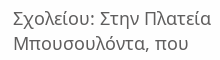Σχολείου: Στην Πλατεία Μπουσουλόντα, που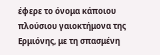έφερε το όνομα κάποιου πλούσιου γαιοκτήμονα της Ερμιόνης, με τη σπασμένη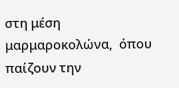στη μέση μαρμαροκολώνα,  όπου παίζουν την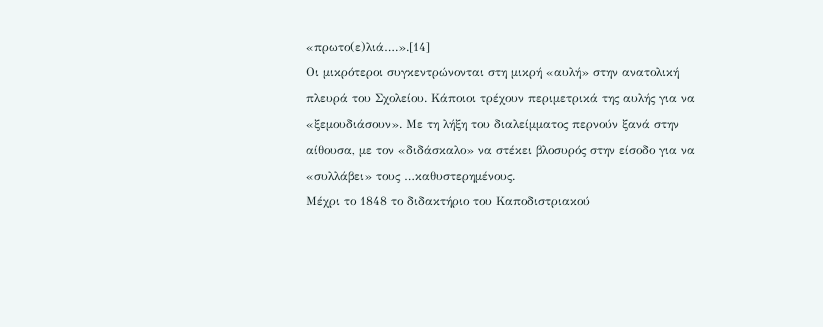«πρωτο(ε)λιά….».[14]
Οι μικρότεροι συγκεντρώνονται στη μικρή «αυλή» στην ανατολική πλευρά του Σχολείου. Κάποιοι τρέχουν περιμετρικά της αυλής για να «ξεμουδιάσουν». Με τη λήξη του διαλείμματος περνούν ξανά στην αίθουσα, με τον «διδάσκαλο» να στέκει βλοσυρός στην είσοδο για να «συλλάβει» τους …καθυστερημένους.
Μέχρι το 1848 το διδακτήριο του Καποδιστριακού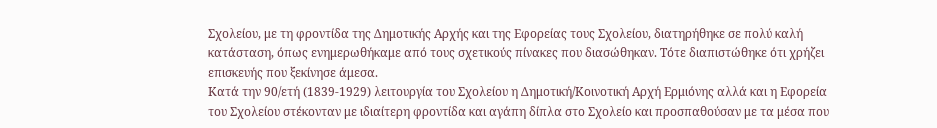Σχολείου, με τη φροντίδα της Δημοτικής Αρχής και της Εφορείας τους Σχολείου, διατηρήθηκε σε πολύ καλή κατάσταση, όπως ενημερωθήκαμε από τους σχετικούς πίνακες που διασώθηκαν. Τότε διαπιστώθηκε ότι χρήζει επισκευής που ξεκίνησε άμεσα.
Κατά την 90/ετή (1839-1929) λειτουργία του Σχολείου η Δημοτική/Κοινοτική Αρχή Ερμιόνης αλλά και η Εφορεία του Σχολείου στέκονταν με ιδιαίτερη φροντίδα και αγάπη δίπλα στο Σχολείο και προσπαθούσαν με τα μέσα που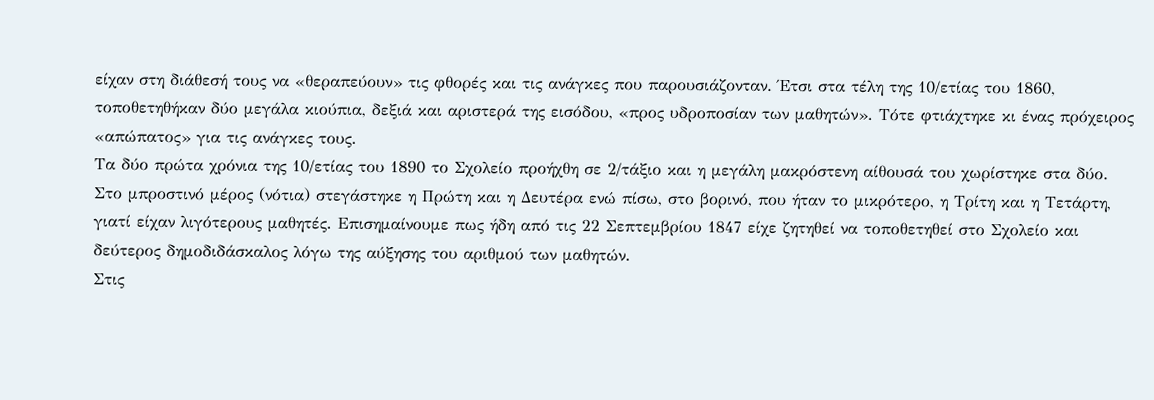είχαν στη διάθεσή τους να «θεραπεύουν» τις φθορές και τις ανάγκες που παρουσιάζονταν. Έτσι στα τέλη της 10/ετίας του 1860, τοποθετηθήκαν δύο μεγάλα κιούπια, δεξιά και αριστερά της εισόδου, «προς υδροποσίαν των μαθητών». Τότε φτιάχτηκε κι ένας πρόχειρος «απώπατος» για τις ανάγκες τους.
Τα δύο πρώτα χρόνια της 10/ετίας του 1890 το Σχολείο προήχθη σε 2/τάξιο και η μεγάλη μακρόστενη αίθουσά του χωρίστηκε στα δύο. Στο μπροστινό μέρος (νότια) στεγάστηκε η Πρώτη και η Δευτέρα ενώ πίσω, στο βορινό, που ήταν το μικρότερο, η Τρίτη και η Τετάρτη, γιατί είχαν λιγότερους μαθητές. Επισημαίνουμε πως ήδη από τις 22 Σεπτεμβρίου 1847 είχε ζητηθεί να τοποθετηθεί στο Σχολείο και δεύτερος δημοδιδάσκαλος λόγω της αύξησης του αριθμού των μαθητών.
Στις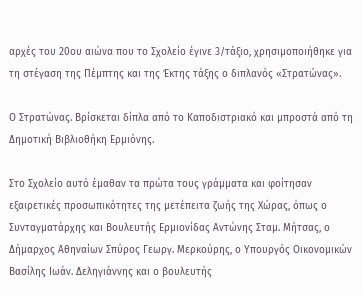αρχές του 20ου αιώνα που το Σχολείο έγινε 3/τάξιο, χρησιμοποιήθηκε για τη στέγαση της Πέμπτης και της Έκτης τάξης ο διπλανός «Στρατώνας».

Ο Στρατώνας. Βρίσκεται δίπλα από το Καποδιστριακό και μπροστά από τη Δημοτική Βιβλιοθήκη Ερμιόνης.

Στο Σχολείο αυτό έμαθαν τα πρώτα τους γράμματα και φοίτησαν εξαιρετικές προσωπικότητες της μετέπειτα ζωής της Χώρας, όπως ο Συνταγματάρχης και Βουλευτής Ερμιονίδας Αντώνης Σταμ. Μήτσας, ο Δήμαρχος Αθηναίων Σπύρος Γεωργ. Μερκούρης, ο Υπουργός Οικονομικών Βασίλης Ιωάν. Δεληγιάννης και ο βουλευτής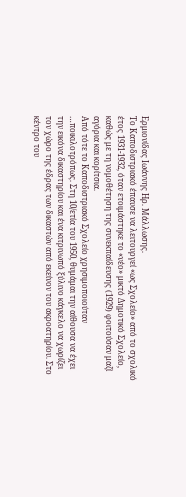Ερμιονίδας Ιωάννης Ηρ. Μάλλωσης.
Το Καποδιστριακό έπαυσε να λειτουργεί «ως Σχολείο» από το σχολικό έτος 1931-1932, όταν ετοιμάστηκε το «νέο» μικτό Δημοτικό Σχολείο, καθώς με τη νομοθέτηση της συνεκπαίδευσης (1929) φοιτούσαν μαζί αγόρια και κορίτσια.
Από τότε το Καποδιστριακό Σχολείο χρησιμοποιούταν …ποικιλοτρόπως. Στη 10/ετία του 1950, θυμάμαι την αίθουσα να έχει την εικόνα δικαστηρίου και ένα κιτρινωπό ξύλινο κάγκελο να χωρίζει τον χώρο της έδρας των δικαστών από εκείνον του ακροατηρίου. Στο κέντρο του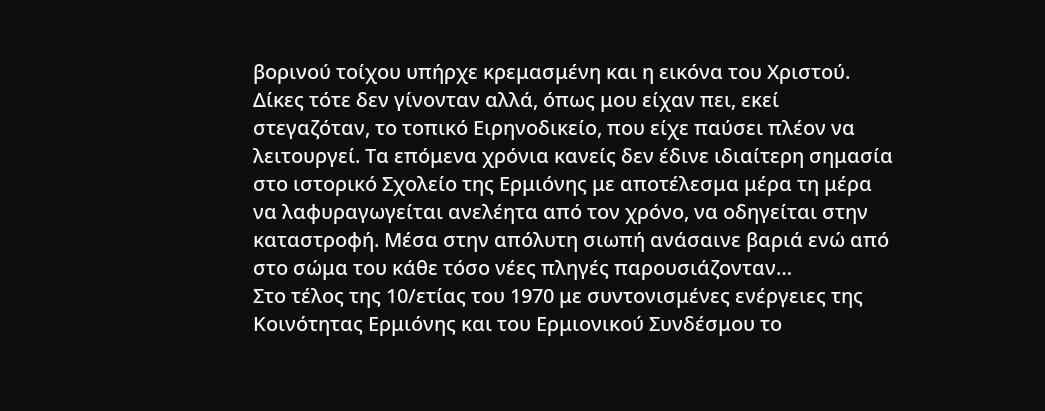βορινού τοίχου υπήρχε κρεμασμένη και η εικόνα του Χριστού. Δίκες τότε δεν γίνονταν αλλά, όπως μου είχαν πει, εκεί στεγαζόταν, το τοπικό Ειρηνοδικείο, που είχε παύσει πλέον να λειτουργεί. Τα επόμενα χρόνια κανείς δεν έδινε ιδιαίτερη σημασία στο ιστορικό Σχολείο της Ερμιόνης με αποτέλεσμα μέρα τη μέρα να λαφυραγωγείται ανελέητα από τον χρόνο, να οδηγείται στην καταστροφή. Μέσα στην απόλυτη σιωπή ανάσαινε βαριά ενώ από στο σώμα του κάθε τόσο νέες πληγές παρουσιάζονταν…
Στο τέλος της 10/ετίας του 1970 με συντονισμένες ενέργειες της Κοινότητας Ερμιόνης και του Ερμιονικού Συνδέσμου το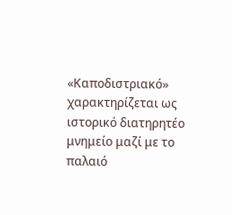«Καποδιστριακό» χαρακτηρίζεται ως ιστορικό διατηρητέο μνημείο μαζί με το παλαιό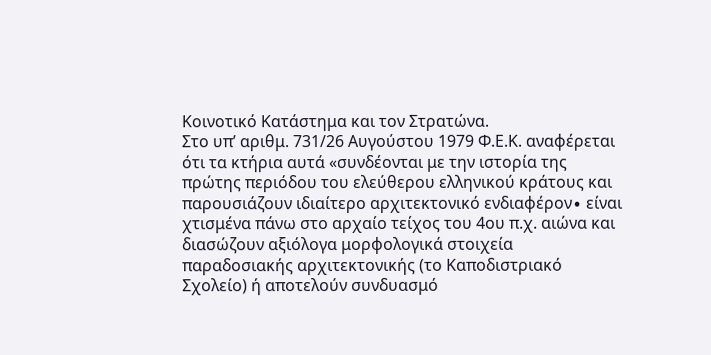Κοινοτικό Κατάστημα και τον Στρατώνα.
Στο υπ’ αριθμ. 731/26 Αυγούστου 1979 Φ.Ε.Κ. αναφέρεται ότι τα κτήρια αυτά «συνδέονται με την ιστορία της πρώτης περιόδου του ελεύθερου ελληνικού κράτους και παρουσιάζουν ιδιαίτερο αρχιτεκτονικό ενδιαφέρον∙ είναι χτισμένα πάνω στο αρχαίο τείχος του 4ου π.χ. αιώνα και διασώζουν αξιόλογα μορφολογικά στοιχεία παραδοσιακής αρχιτεκτονικής (το Καποδιστριακό Σχολείο) ή αποτελούν συνδυασμό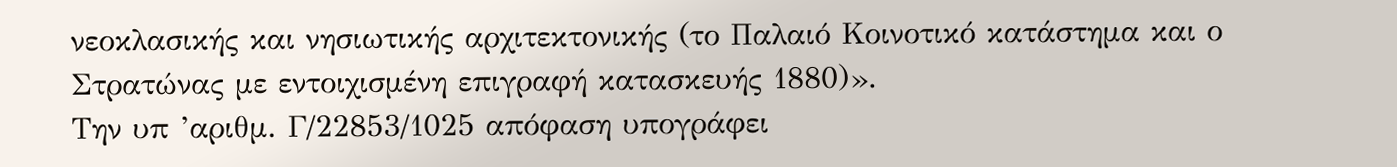νεοκλασικής και νησιωτικής αρχιτεκτονικής (το Παλαιό Κοινοτικό κατάστημα και ο Στρατώνας με εντοιχισμένη επιγραφή κατασκευής 1880)».
Την υπ ’αριθμ. Γ/22853/1025 απόφαση υπογράφει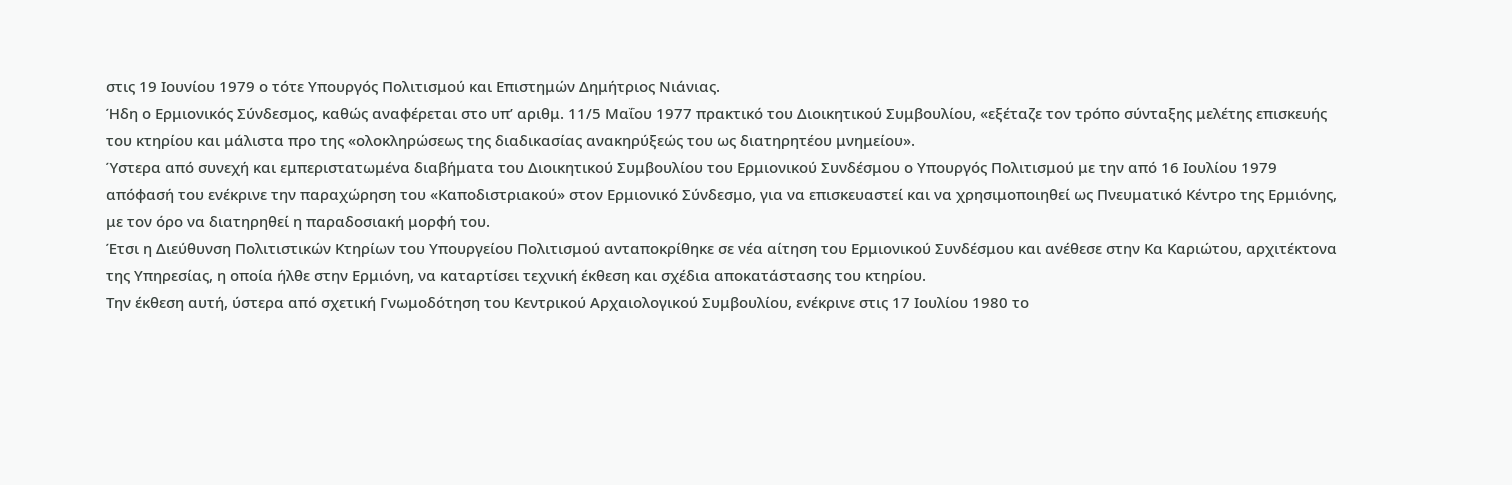στις 19 Ιουνίου 1979 ο τότε Υπουργός Πολιτισμού και Επιστημών Δημήτριος Νιάνιας.
Ήδη ο Ερμιονικός Σύνδεσμος, καθώς αναφέρεται στο υπ’ αριθμ. 11/5 Μαΐου 1977 πρακτικό του Διοικητικού Συμβουλίου, «εξέταζε τον τρόπο σύνταξης μελέτης επισκευής του κτηρίου και μάλιστα προ της «ολοκληρώσεως της διαδικασίας ανακηρύξεώς του ως διατηρητέου μνημείου».
Ύστερα από συνεχή και εμπεριστατωμένα διαβήματα του Διοικητικού Συμβουλίου του Ερμιονικού Συνδέσμου ο Υπουργός Πολιτισμού με την από 16 Ιουλίου 1979 απόφασή του ενέκρινε την παραχώρηση του «Καποδιστριακού» στον Ερμιονικό Σύνδεσμο, για να επισκευαστεί και να χρησιμοποιηθεί ως Πνευματικό Κέντρο της Ερμιόνης, με τον όρο να διατηρηθεί η παραδοσιακή μορφή του.
Έτσι η Διεύθυνση Πολιτιστικών Κτηρίων του Υπουργείου Πολιτισμού ανταποκρίθηκε σε νέα αίτηση του Ερμιονικού Συνδέσμου και ανέθεσε στην Κα Καριώτου, αρχιτέκτονα της Υπηρεσίας, η οποία ήλθε στην Ερμιόνη, να καταρτίσει τεχνική έκθεση και σχέδια αποκατάστασης του κτηρίου.
Την έκθεση αυτή, ύστερα από σχετική Γνωμοδότηση του Κεντρικού Αρχαιολογικού Συμβουλίου, ενέκρινε στις 17 Ιουλίου 1980 το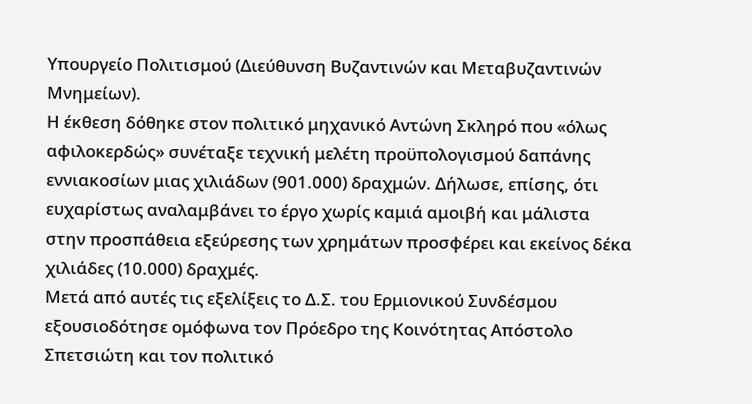Υπουργείο Πολιτισμού (Διεύθυνση Βυζαντινών και Μεταβυζαντινών Μνημείων).
Η έκθεση δόθηκε στον πολιτικό μηχανικό Αντώνη Σκληρό που «όλως αφιλοκερδώς» συνέταξε τεχνική μελέτη προϋπολογισμού δαπάνης εννιακοσίων μιας χιλιάδων (901.000) δραχμών. Δήλωσε, επίσης, ότι ευχαρίστως αναλαμβάνει το έργο χωρίς καμιά αμοιβή και μάλιστα στην προσπάθεια εξεύρεσης των χρημάτων προσφέρει και εκείνος δέκα χιλιάδες (10.000) δραχμές.
Μετά από αυτές τις εξελίξεις το Δ.Σ. του Ερμιονικού Συνδέσμου εξουσιοδότησε ομόφωνα τον Πρόεδρο της Κοινότητας Απόστολο Σπετσιώτη και τον πολιτικό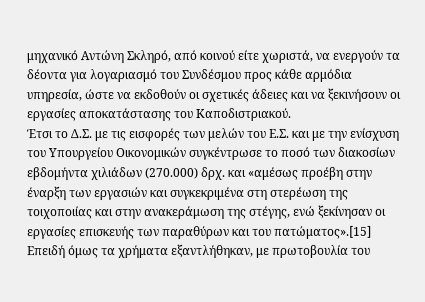μηχανικό Αντώνη Σκληρό, από κοινού είτε χωριστά, να ενεργούν τα δέοντα για λογαριασμό του Συνδέσμου προς κάθε αρμόδια υπηρεσία, ώστε να εκδοθούν οι σχετικές άδειες και να ξεκινήσουν οι εργασίες αποκατάστασης του Καποδιστριακού.
Έτσι το Δ.Σ. με τις εισφορές των μελών του Ε.Σ. και με την ενίσχυση του Υπουργείου Οικονομικών συγκέντρωσε το ποσό των διακοσίων εβδομήντα χιλιάδων (270.000) δρχ. και «αμέσως προέβη στην έναρξη των εργασιών και συγκεκριμένα στη στερέωση της τοιχοποιίας και στην ανακεράμωση της στέγης, ενώ ξεκίνησαν οι εργασίες επισκευής των παραθύρων και του πατώματος».[15]
Επειδή όμως τα χρήματα εξαντλήθηκαν, με πρωτοβουλία του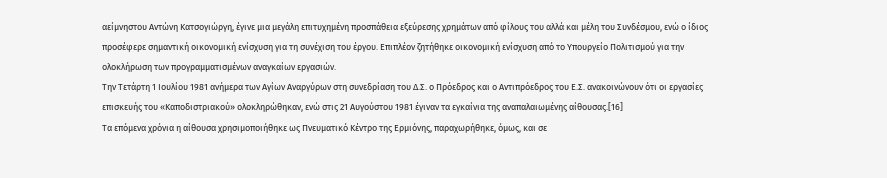αείμνηστου Αντώνη Κατσογιώργη, έγινε μια μεγάλη επιτυχημένη προσπάθεια εξεύρεσης χρημάτων από φίλους του αλλά και μέλη του Συνδέσμου, ενώ ο ίδιος προσέφερε σημαντική οικονομική ενίσχυση για τη συνέχιση του έργου. Επιπλέον ζητήθηκε οικονομική ενίσχυση από το Υπουργείο Πολιτισμού για την ολοκλήρωση των προγραμματισμένων αναγκαίων εργασιών.
Την Τετάρτη 1 Ιουλίου 1981 ανήμερα των Αγίων Αναργύρων στη συνεδρίαση του Δ.Σ. ο Πρόεδρος και ο Αντιπρόεδρος του Ε.Σ. ανακοινώνουν ότι οι εργασίες επισκευής του «Καποδιστριακού» ολοκληρώθηκαν, ενώ στις 21 Αυγούστου 1981 έγιναν τα εγκαίνια της αναπαλαιωμένης αίθουσας.[16]
Τα επόμενα χρόνια η αίθουσα χρησιμοποιήθηκε ως Πνευματικό Κέντρο της Ερμιόνης, παραχωρήθηκε, όμως, και σε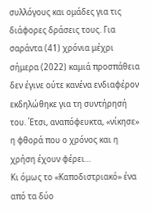συλλόγους και ομάδες για τις διάφορες δράσεις τους. Για σαράντα (41) χρόνια μέχρι σήμερα (2022) καμιά προσπάθεια δεν έγινε ούτε κανένα ενδιαφέρον εκδηλώθηκε για τη συντήρησή του. Έτσι, αναπόφευκτα, «νίκησε» η φθορά που ο χρόνος και η χρήση έχουν φέρει…
Κι όμως το «Καποδιστριακό» ένα από τα δύο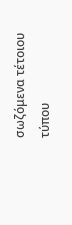σωζόμενα τέτοιου τύπου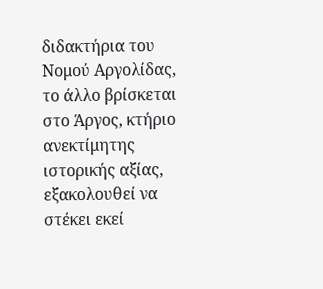διδακτήρια του Νομού Αργολίδας, το άλλο βρίσκεται στο Άργος, κτήριο ανεκτίμητης ιστορικής αξίας, εξακολουθεί να στέκει εκεί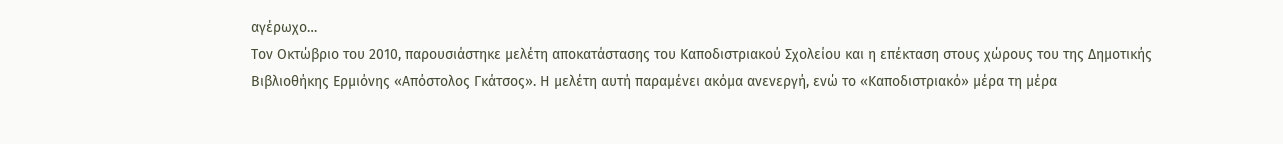αγέρωχο…
Τον Οκτώβριο του 2010, παρουσιάστηκε μελέτη αποκατάστασης του Καποδιστριακού Σχολείου και η επέκταση στους χώρους του της Δημοτικής Βιβλιοθήκης Ερμιόνης «Απόστολος Γκάτσος». Η μελέτη αυτή παραμένει ακόμα ανενεργή, ενώ το «Καποδιστριακό» μέρα τη μέρα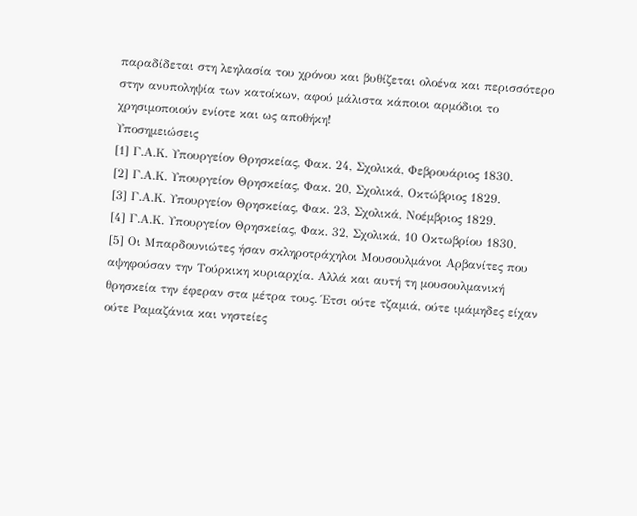παραδίδεται στη λεηλασία του χρόνου και βυθίζεται ολοένα και περισσότερο στην ανυποληψία των κατοίκων, αφού μάλιστα κάποιοι αρμόδιοι το χρησιμοποιούν ενίοτε και ως αποθήκη!
Υποσημειώσεις
[1] Γ.Α.Κ. Υπουργείον Θρησκείας, Φακ. 24, Σχολικά, Φεβρουάριος 1830.
[2] Γ.Α.Κ. Υπουργείον Θρησκείας, Φακ. 20, Σχολικά, Οκτώβριος 1829.
[3] Γ.Α.Κ. Υπουργείον Θρησκείας, Φακ. 23, Σχολικά, Νοέμβριος 1829.
[4] Γ.Α.Κ. Υπουργείον Θρησκείας, Φακ. 32, Σχολικά, 10 Οκτωβρίου 1830.
[5] Οι Μπαρδουνιώτες ήσαν σκληροτράχηλοι Μουσουλμάνοι Αρβανίτες που αψηφούσαν την Τούρκικη κυριαρχία. Αλλά και αυτή τη μουσουλμανική θρησκεία την έφεραν στα μέτρα τους. Έτσι ούτε τζαμιά, ούτε ιμάμηδες είχαν ούτε Ραμαζάνια και νηστείες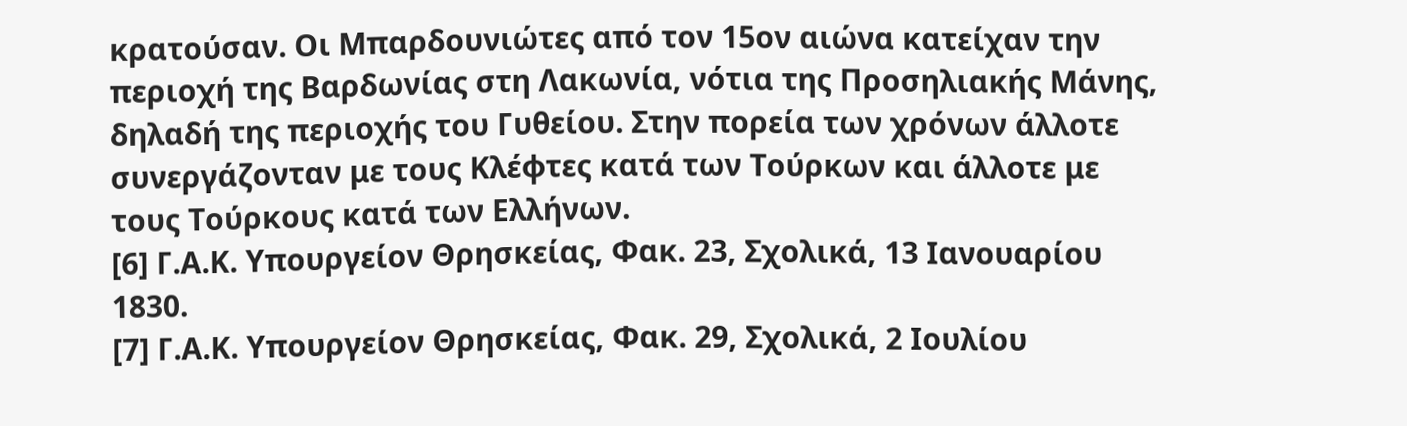κρατούσαν. Οι Μπαρδουνιώτες από τον 15ον αιώνα κατείχαν την περιοχή της Βαρδωνίας στη Λακωνία, νότια της Προσηλιακής Μάνης, δηλαδή της περιοχής του Γυθείου. Στην πορεία των χρόνων άλλοτε συνεργάζονταν με τους Κλέφτες κατά των Τούρκων και άλλοτε με τους Τούρκους κατά των Ελλήνων.
[6] Γ.Α.Κ. Υπουργείον Θρησκείας, Φακ. 23, Σχολικά, 13 Ιανουαρίου 1830.
[7] Γ.Α.Κ. Υπουργείον Θρησκείας, Φακ. 29, Σχολικά, 2 Ιουλίου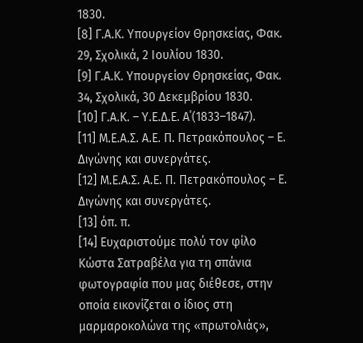1830.
[8] Γ.Α.Κ. Υπουργείον Θρησκείας, Φακ. 29, Σχολικά, 2 Ιουλίου 1830.
[9] Γ.Α.Κ. Υπουργείον Θρησκείας, Φακ. 34, Σχολικά, 30 Δεκεμβρίου 1830.
[10] Γ.Α.Κ. – Υ.Ε.Δ.Ε. Α΄(1833–1847).
[11] Μ.Ε.Α.Σ. Α.Ε. Π. Πετρακόπουλος – Ε. Διγώνης και συνεργάτες.
[12] Μ.Ε.Α.Σ. Α.Ε. Π. Πετρακόπουλος – Ε. Διγώνης και συνεργάτες.
[13] όπ. π.
[14] Ευχαριστούμε πολύ τον φίλο Κώστα Σατραβέλα για τη σπάνια φωτογραφία που μας διέθεσε, στην οποία εικονίζεται ο ίδιος στη μαρμαροκολώνα της «πρωτολιάς»,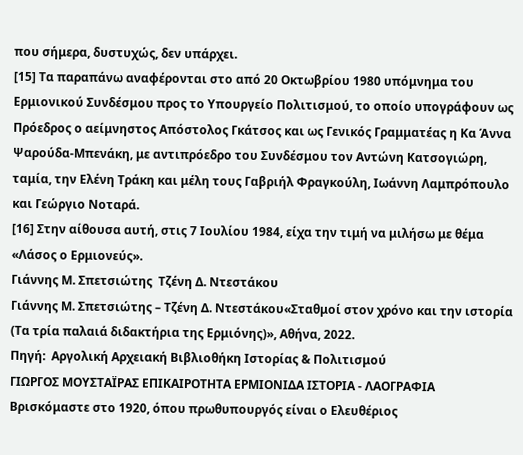που σήμερα, δυστυχώς, δεν υπάρχει.
[15] Τα παραπάνω αναφέρονται στο από 20 Οκτωβρίου 1980 υπόμνημα του Ερμιονικού Συνδέσμου προς το Υπουργείο Πολιτισμού, το οποίο υπογράφουν ως Πρόεδρος ο αείμνηστος Απόστολος Γκάτσος και ως Γενικός Γραμματέας η Κα Άννα Ψαρούδα-Μπενάκη, με αντιπρόεδρο του Συνδέσμου τον Αντώνη Κατσογιώρη, ταμία, την Ελένη Τράκη και μέλη τους Γαβριήλ Φραγκούλη, Ιωάννη Λαμπρόπουλο και Γεώργιο Νοταρά.
[16] Στην αίθουσα αυτή, στις 7 Ιουλίου 1984, είχα την τιμή να μιλήσω με θέμα «Λάσος ο Ερμιονεύς».
Γιάννης Μ. Σπετσιώτης  Τζένη Δ. Ντεστάκου
Γιάννης Μ. Σπετσιώτης – Τζένη Δ. Ντεστάκου«Σταθμοί στον χρόνο και την ιστορία (Τα τρία παλαιά διδακτήρια της Ερμιόνης)», Αθήνα, 2022.
Πηγή:  Αργολική Αρχειακή Βιβλιοθήκη Ιστορίας & Πολιτισμού
ΓΙΩΡΓΟΣ ΜΟΥΣΤΑΪΡΑΣ ΕΠΙΚΑΙΡΟΤΗΤΑ ΕΡΜΙΟΝΙΔΑ ΙΣΤΟΡΙΑ - ΛΑΟΓΡΑΦΙΑ
Βρισκόμαστε στο 1920, όπου πρωθυπουργός είναι ο Ελευθέριος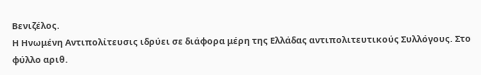Βενιζέλος.
Η Ηνωμένη Αντιπολίτευσις ιδρύει σε διάφορα μέρη της Ελλάδας αντιπολιτευτικούς Συλλόγους. Στο φύλλο αριθ.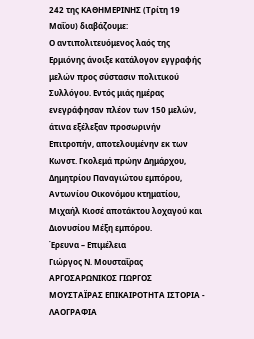242 της ΚΑΘΗΜΕΡΙΝΗΣ (Τρίτη 19 Μαΐου) διαβάζουμε:
Ο αντιπολιτευόμενος λαός της Ερμιόνης άνοιξε κατάλογον εγγραφής μελών προς σύστασιν πολιτικού Συλλόγου. Εντός μιάς ημέρας ενεγράφησαν πλέον των 150 μελών, άτινα εξέλεξαν προσωρινήν Επιτροπήν, αποτελουμένην εκ των Κωνστ. Γκολεμά πρώην Δημάρχου, Δημητρίου Παναγιώτου εμπόρου, Αντωνίου Οικονόμου κτηματίου, Μιχαήλ Κιοσέ αποτάκτου λοχαγού και Διονυσίου Μέξη εμπόρου.
Έρευνα – Επιμέλεια
Γιώργος Ν. Μουσταΐρας
ΑΡΓΟΣΑΡΩΝΙΚΟΣ ΓΙΩΡΓΟΣ ΜΟΥΣΤΑΪΡΑΣ ΕΠΙΚΑΙΡΟΤΗΤΑ ΙΣΤΟΡΙΑ - ΛΑΟΓΡΑΦΙΑ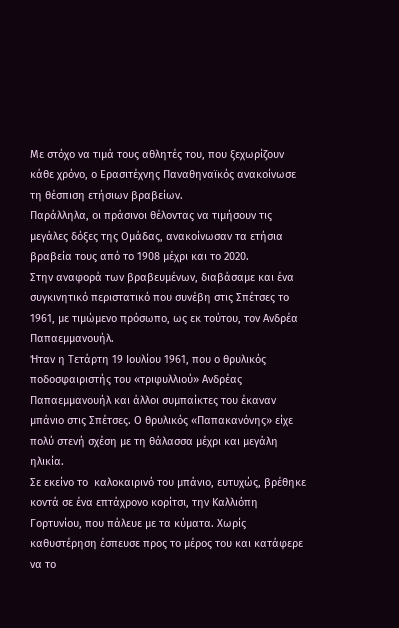Με στόχο να τιμά τους αθλητές του, που ξεχωρίζουν κάθε χρόνο, ο Ερασιτέχνης Παναθηναϊκός ανακοίνωσε τη θέσπιση ετήσιων βραβείων.
Παράλληλα, οι πράσινοι θέλοντας να τιμήσουν τις μεγάλες δόξες της Ομάδας, ανακοίνωσαν τα ετήσια βραβεία τους από το 1908 μέχρι και το 2020.
Στην αναφορά των βραβευμένων, διαβάσαμε και ένα συγκινητικό περιστατικό που συνέβη στις Σπέτσες το 1961, με τιμώμενο πρόσωπο, ως εκ τούτου, τον Ανδρέα Παπαεμμανουήλ.
Ήταν η Τετάρτη 19 Ιουλίου 1961, που ο θρυλικός ποδοσφαιριστής του «τριφυλλιού» Ανδρέας Παπαεμμανουήλ και άλλοι συμπαίκτες του έκαναν μπάνιο στις Σπέτσες. Ο θρυλικός «Παπακανόνης» είχε πολύ στενή σχέση με τη θάλασσα μέχρι και μεγάλη ηλικία.
Σε εκείνο το  καλοκαιρινό του μπάνιο, ευτυχώς, βρέθηκε κοντά σε ένα επτάχρονο κορίτσι, την Καλλιόπη Γορτυνίου, που πάλευε με τα κύματα. Χωρίς καθυστέρηση έσπευσε προς το μέρος του και κατάφερε να το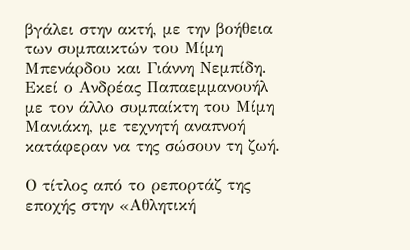βγάλει στην ακτή, με την βοήθεια των συμπαικτών του Μίμη Μπενάρδου και Γιάννη Νεμπίδη. Εκεί ο Ανδρέας Παπαεμμανουήλ με τον άλλο συμπαίκτη του Μίμη Μανιάκη, με τεχνητή αναπνοή κατάφεραν να της σώσουν τη ζωή.

Ο τίτλος από το ρεπορτάζ της εποχής στην «Αθλητική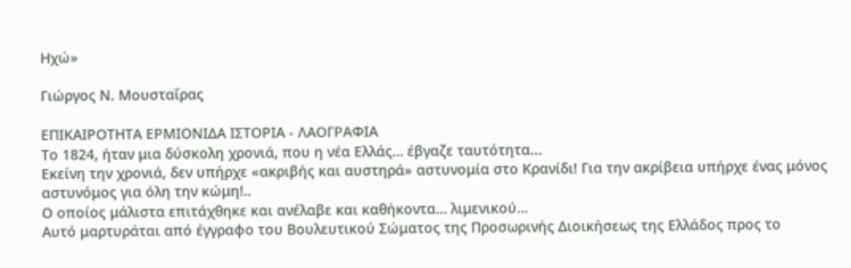Ηχώ»

Γιώργος Ν. Μουσταΐρας

ΕΠΙΚΑΙΡΟΤΗΤΑ ΕΡΜΙΟΝΙΔΑ ΙΣΤΟΡΙΑ - ΛΑΟΓΡΑΦΙΑ
Το 1824, ήταν μια δύσκολη χρονιά, που η νέα Ελλάς… έβγαζε ταυτότητα...
Εκείνη την χρονιά, δεν υπήρχε «ακριβής και αυστηρά» αστυνομία στο Κρανίδι! Για την ακρίβεια υπήρχε ένας μόνος αστυνόμος για όλη την κώμη!..
Ο οποίος μάλιστα επιτάχθηκε και ανέλαβε και καθήκοντα… λιμενικού…
Αυτό μαρτυράται από έγγραφο του Βουλευτικού Σώματος της Προσωρινής Διοικήσεως της Ελλάδος προς το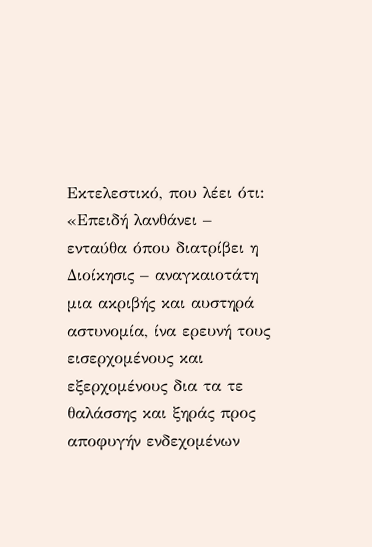Εκτελεστικό, που λέει ότι:
«Επειδή λανθάνει – ενταύθα όπου διατρίβει η Διοίκησις – αναγκαιοτάτη μια ακριβής και αυστηρά αστυνομία, ίνα ερευνή τους εισερχομένους και εξερχομένους δια τα τε θαλάσσης και ξηράς προς αποφυγήν ενδεχομένων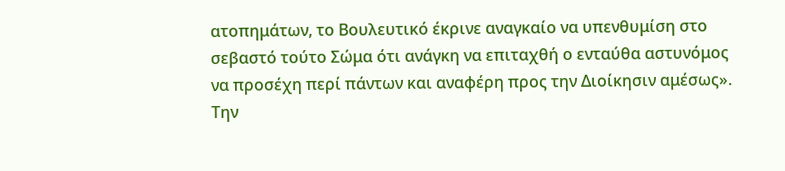ατοπημάτων, το Βουλευτικό έκρινε αναγκαίο να υπενθυμίση στο σεβαστό τούτο Σώμα ότι ανάγκη να επιταχθή ο ενταύθα αστυνόμος να προσέχη περί πάντων και αναφέρη προς την Διοίκησιν αμέσως».
Την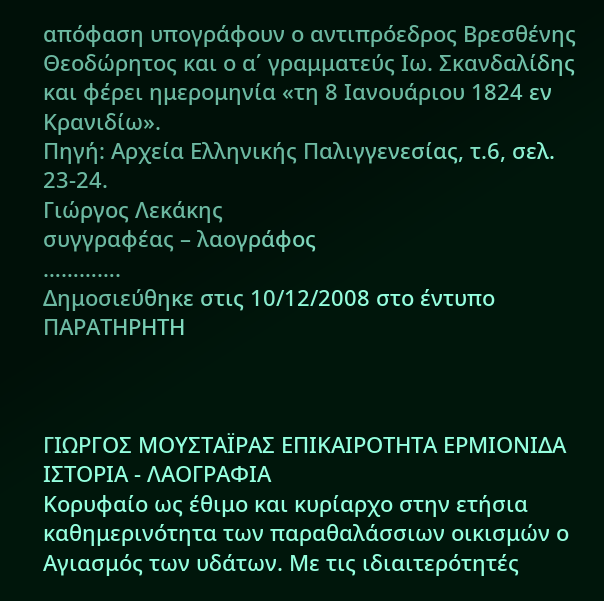απόφαση υπογράφουν ο αντιπρόεδρος Βρεσθένης Θεοδώρητος και ο α΄ γραμματεύς Ιω. Σκανδαλίδης και φέρει ημερομηνία «τη 8 Ιανουάριου 1824 εν Κρανιδίω».
Πηγή: Αρχεία Ελληνικής Παλιγγενεσίας, τ.6, σελ. 23-24.
Γιώργος Λεκάκης
συγγραφέας – λαογράφος
………….
Δημοσιεύθηκε στις 10/12/2008 στο έντυπο ΠΑΡΑΤΗΡΗΤΗ



ΓΙΩΡΓΟΣ ΜΟΥΣΤΑΪΡΑΣ ΕΠΙΚΑΙΡΟΤΗΤΑ ΕΡΜΙΟΝΙΔΑ ΙΣΤΟΡΙΑ - ΛΑΟΓΡΑΦΙΑ
Κορυφαίο ως έθιμο και κυρίαρχο στην ετήσια καθημερινότητα των παραθαλάσσιων οικισμών ο Αγιασμός των υδάτων. Με τις ιδιαιτερότητές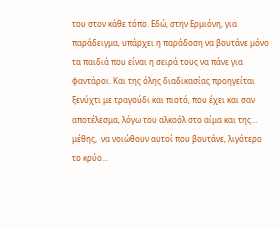του στον κάθε τόπο. Εδώ, στην Ερμιόνη, για παράδειγμα, υπάρχει η παράδοση να βουτάνε μόνο τα παιδιά που είναι η σειρά τους να πάνε για φαντάροι. Και της όλης διαδικασίας προηγείται ξενύχτι με τραγούδι και πιοτό, που έχει και σαν αποτέλεσμα, λόγω του αλκοόλ στο αίμα και της… μέθης,  να νοιώθουν αυτοί που βουτάνε, λιγότερο το κρύο…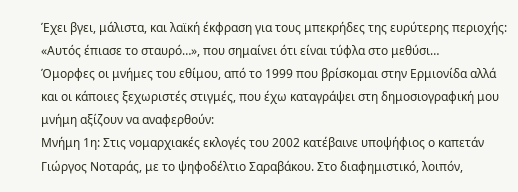Έχει βγει, μάλιστα, και λαϊκή έκφραση για τους μπεκρήδες της ευρύτερης περιοχής: «Αυτός έπιασε το σταυρό…», που σημαίνει ότι είναι τύφλα στο μεθύσι…
Όμορφες οι μνήμες του εθίμου, από το 1999 που βρίσκομαι στην Ερμιονίδα αλλά και οι κάποιες ξεχωριστές στιγμές, που έχω καταγράψει στη δημοσιογραφική μου μνήμη αξίζουν να αναφερθούν:
Μνήμη 1η: Στις νομαρχιακές εκλογές του 2002 κατέβαινε υποψήφιος ο καπετάν Γιώργος Νοταράς, με το ψηφοδέλτιο Σαραβάκου. Στο διαφημιστικό, λοιπόν,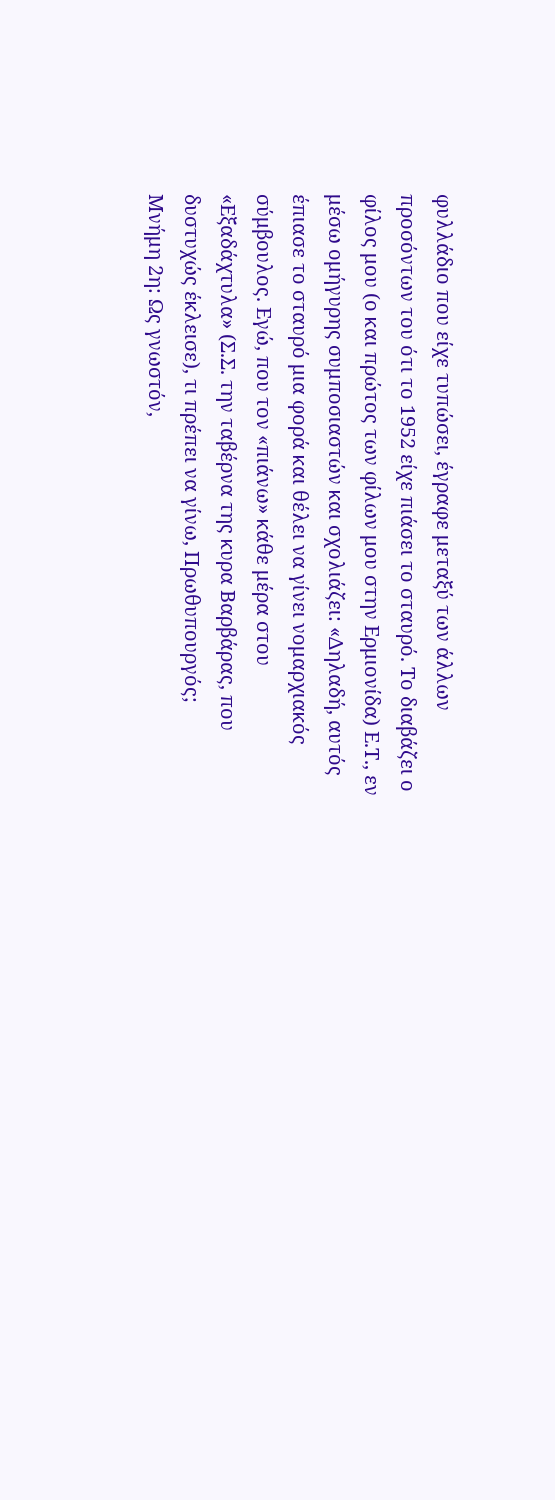φυλλάδιο που είχε τυπώσει, έγραφε μεταξύ των άλλων προσόντων του ότι το 1952 είχε πιάσει το σταυρό. Το διαβάζει ο φίλος μου (ο και πρώτος των φίλων μου στην Ερμιονίδα) Ε.Τ., εν μέσω ομήγυρης συμποσιαστών και σχολιάζει: «Δηλαδή, αυτός έπιασε το σταυρό μια φορά και θέλει να γίνει νομαρχιακός σύμβουλος. Εγώ, που τον «πιάνω» κάθε μέρα στου «Εξαδάχτυλα» (Σ.Σ. την ταβέρνα της κυρα Βαρβάρας, που δυστυχώς έκλεισε), τι πρέπει να γίνω, Πρωθυπουργός;
Μνήμη 2η: Ως γνωστόν,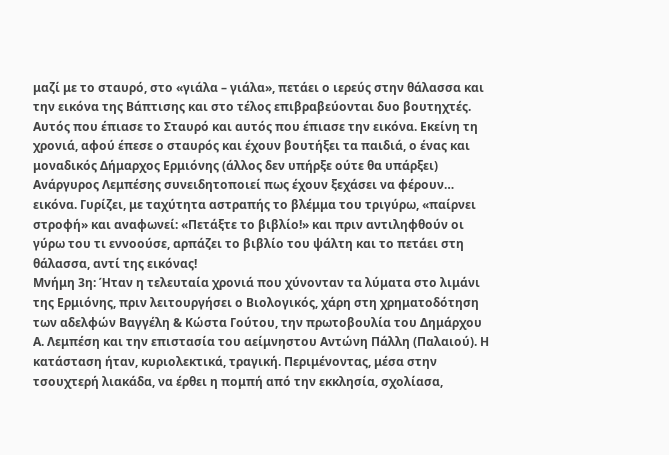μαζί με το σταυρό, στο «γιάλα – γιάλα», πετάει ο ιερεύς στην θάλασσα και την εικόνα της Βάπτισης και στο τέλος επιβραβεύονται δυο βουτηχτές. Αυτός που έπιασε το Σταυρό και αυτός που έπιασε την εικόνα. Εκείνη τη χρονιά, αφού έπεσε ο σταυρός και έχουν βουτήξει τα παιδιά, ο ένας και μοναδικός Δήμαρχος Ερμιόνης (άλλος δεν υπήρξε ούτε θα υπάρξει) Ανάργυρος Λεμπέσης συνειδητοποιεί πως έχουν ξεχάσει να φέρουν… εικόνα. Γυρίζει, με ταχύτητα αστραπής το βλέμμα του τριγύρω, «παίρνει στροφή» και αναφωνεί: «Πετάξτε το βιβλίο!» και πριν αντιληφθούν οι γύρω του τι εννοούσε, αρπάζει το βιβλίο του ψάλτη και το πετάει στη θάλασσα, αντί της εικόνας!
Μνήμη 3η: Ήταν η τελευταία χρονιά που χύνονταν τα λύματα στο λιμάνι της Ερμιόνης, πριν λειτουργήσει ο Βιολογικός, χάρη στη χρηματοδότηση των αδελφών Βαγγέλη & Κώστα Γούτου, την πρωτοβουλία του Δημάρχου Α. Λεμπέση και την επιστασία του αείμνηστου Αντώνη Πάλλη (Παλαιού). Η κατάσταση ήταν, κυριολεκτικά, τραγική. Περιμένοντας, μέσα στην τσουχτερή λιακάδα, να έρθει η πομπή από την εκκλησία, σχολίασα,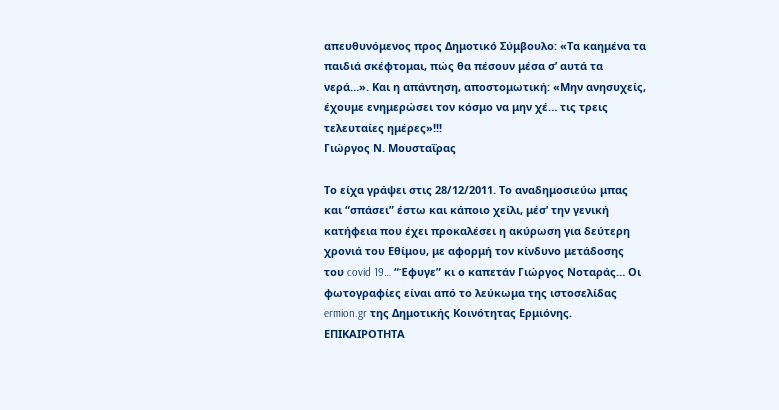απευθυνόμενος προς Δημοτικό Σύμβουλο: «Τα καημένα τα παιδιά σκέφτομαι, πώς θα πέσουν μέσα σ’ αυτά τα νερά…». Και η απάντηση, αποστομωτική: «Μην ανησυχείς, έχουμε ενημερώσει τον κόσμο να μην χέ… τις τρεις τελευταίες ημέρες»!!!
Γιώργος Ν. Μουσταΐρας

Το είχα γράψει στις 28/12/2011. Το αναδημοσιεύω μπας και “σπάσει” έστω και κάποιο χείλι, μέσ’ την γενική κατήφεια που έχει προκαλέσει η ακύρωση για δεύτερη χρονιά του Εθίμου, με αφορμή τον κίνδυνο μετάδοσης του covid 19… “Έφυγε” κι ο καπετάν Γιώργος Νοταράς… Οι φωτογραφίες είναι από το λεύκωμα της ιστοσελίδας ermion.gr της Δημοτικής Κοινότητας Ερμιόνης.
ΕΠΙΚΑΙΡΟΤΗΤΑ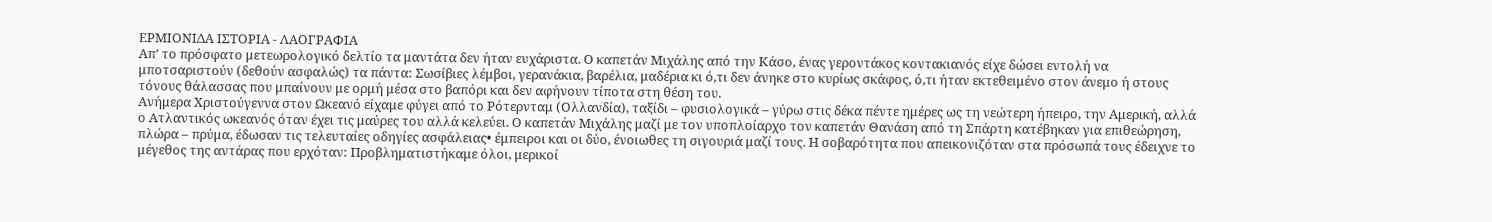ΕΡΜΙΟΝΙΔΑ ΙΣΤΟΡΙΑ - ΛΑΟΓΡΑΦΙΑ
Απ’ το πρόσφατο μετεωρολογικό δελτίο τα μαντάτα δεν ήταν ευχάριστα. Ο καπετάν Μιχάλης από την Κάσο, ένας γεροντάκος κοντακιανός είχε δώσει εντολή να μποτσαριστούν (δεθούν ασφαλώς) τα πάντα: Σωσίβιες λέμβοι, γερανάκια, βαρέλια, μαδέρια κι ό,τι δεν άνηκε στο κυρίως σκάφος, ό,τι ήταν εκτεθειμένο στον άνεμο ή στους τόνους θάλασσας που μπαίνουν με ορμή μέσα στο βαπόρι και δεν αφήνουν τίποτα στη θέση του.
Ανήμερα Χριστούγεννα στον Ωκεανό είχαμε φύγει από το Ρότερνταμ (Ολλανδία), ταξίδι – φυσιολογικά – γύρω στις δέκα πέντε ημέρες ως τη νεώτερη ήπειρο, την Αμερική, αλλά ο Ατλαντικός ωκεανός όταν έχει τις μαύρες του αλλά κελεύει. Ο καπετάν Μιχάλης μαζί με τον υποπλοίαρχο τον καπετάν Θανάση από τη Σπάρτη κατέβηκαν για επιθεώρηση, πλώρα – πρύμα, έδωσαν τις τελευταίες οδηγίες ασφάλειας• έμπειροι και οι δύο, ένοιωθες τη σιγουριά μαζί τους. Η σοβαρότητα που απεικονιζόταν στα πρόσωπά τους έδειχνε το μέγεθος της αντάρας που ερχόταν: Προβληματιστήκαμε όλοι, μερικοί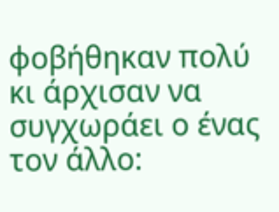φοβήθηκαν πολύ κι άρχισαν να συγχωράει ο ένας τον άλλο: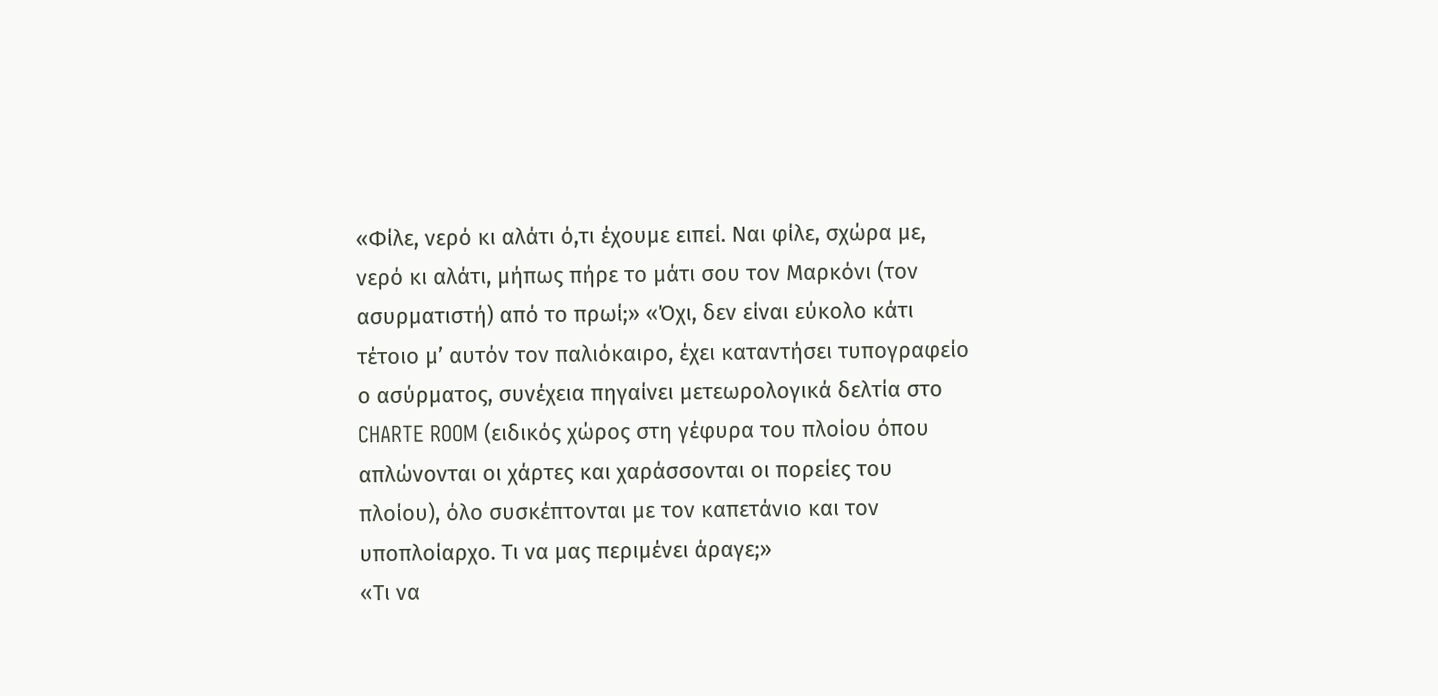«Φίλε, νερό κι αλάτι ό,τι έχουμε ειπεί. Ναι φίλε, σχώρα με, νερό κι αλάτι, μήπως πήρε το μάτι σου τον Μαρκόνι (τον ασυρματιστή) από το πρωί;» «Όχι, δεν είναι εύκολο κάτι τέτοιο μ’ αυτόν τον παλιόκαιρο, έχει καταντήσει τυπογραφείο ο ασύρματος, συνέχεια πηγαίνει μετεωρολογικά δελτία στο CHARTE ROOM (ειδικός χώρος στη γέφυρα του πλοίου όπου απλώνονται οι χάρτες και χαράσσονται οι πορείες του πλοίου), όλο συσκέπτονται με τον καπετάνιο και τον υποπλοίαρχο. Τι να μας περιμένει άραγε;»
«Τι να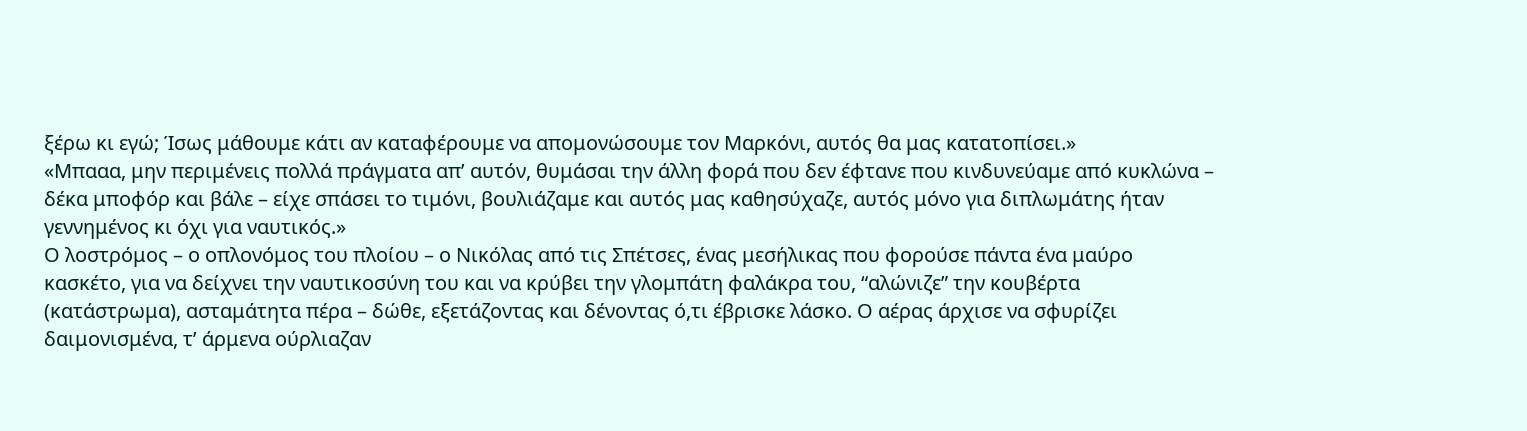ξέρω κι εγώ; Ίσως μάθουμε κάτι αν καταφέρουμε να απομονώσουμε τον Μαρκόνι, αυτός θα μας κατατοπίσει.»
«Μπααα, μην περιμένεις πολλά πράγματα απ’ αυτόν, θυμάσαι την άλλη φορά που δεν έφτανε που κινδυνεύαμε από κυκλώνα – δέκα μποφόρ και βάλε – είχε σπάσει το τιμόνι, βουλιάζαμε και αυτός μας καθησύχαζε, αυτός μόνο για διπλωμάτης ήταν γεννημένος κι όχι για ναυτικός.»
Ο λοστρόμος – ο οπλονόμος του πλοίου – ο Νικόλας από τις Σπέτσες, ένας μεσήλικας που φορούσε πάντα ένα μαύρο κασκέτο, για να δείχνει την ναυτικοσύνη του και να κρύβει την γλομπάτη φαλάκρα του, “αλώνιζε” την κουβέρτα (κατάστρωμα), ασταμάτητα πέρα – δώθε, εξετάζοντας και δένοντας ό,τι έβρισκε λάσκο. Ο αέρας άρχισε να σφυρίζει δαιμονισμένα, τ’ άρμενα ούρλιαζαν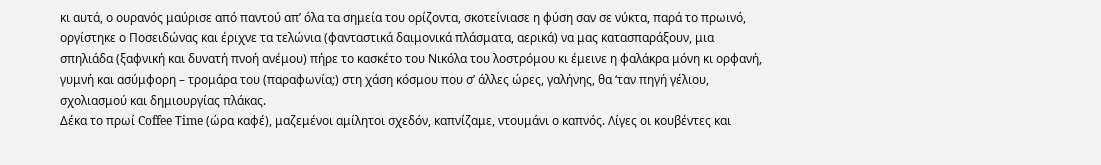κι αυτά, ο ουρανός μαύρισε από παντού απ’ όλα τα σημεία του ορίζοντα, σκοτείνιασε η φύση σαν σε νύκτα, παρά το πρωινό, οργίστηκε ο Ποσειδώνας και έριχνε τα τελώνια (φανταστικά δαιμονικά πλάσματα, αερικά) να μας κατασπαράξουν, μια σπηλιάδα (ξαφνική και δυνατή πνοή ανέμου) πήρε το κασκέτο του Νικόλα του λοστρόμου κι έμεινε η φαλάκρα μόνη κι ορφανή, γυμνή και ασύμφορη – τρομάρα του (παραφωνία;) στη χάση κόσμου που σ’ άλλες ώρες, γαλήνης, θα ‘ταν πηγή γέλιου, σχολιασμού και δημιουργίας πλάκας.
Δέκα το πρωί Coffee Τime (ώρα καφέ), μαζεμένοι αμίλητοι σχεδόν, καπνίζαμε, ντουμάνι ο καπνός. Λίγες οι κουβέντες και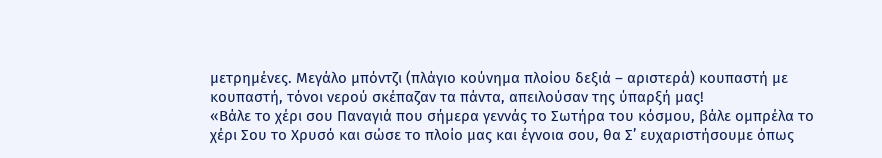μετρημένες. Μεγάλο μπόντζι (πλάγιο κούνημα πλοίου δεξιά – αριστερά) κουπαστή με κουπαστή, τόνοι νερού σκέπαζαν τα πάντα, απειλούσαν της ύπαρξή μας!
«Βάλε το χέρι σου Παναγιά που σήμερα γεννάς το Σωτήρα του κόσμου, βάλε ομπρέλα το χέρι Σου το Χρυσό και σώσε το πλοίο μας και έγνοια σου, θα Σ’ ευχαριστήσουμε όπως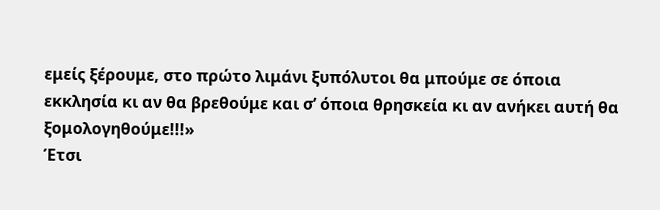εμείς ξέρουμε, στο πρώτο λιμάνι ξυπόλυτοι θα μπούμε σε όποια εκκλησία κι αν θα βρεθούμε και σ’ όποια θρησκεία κι αν ανήκει αυτή θα ξομολογηθούμε!!!»
Έτσι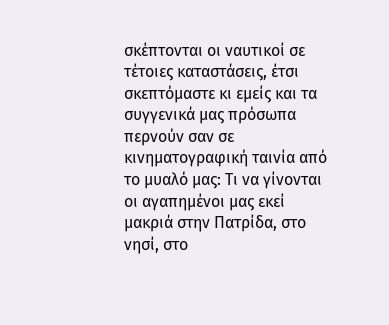σκέπτονται οι ναυτικοί σε τέτοιες καταστάσεις, έτσι σκεπτόμαστε κι εμείς και τα συγγενικά μας πρόσωπα περνούν σαν σε κινηματογραφική ταινία από το μυαλό μας: Τι να γίνονται οι αγαπημένοι μας εκεί μακριά στην Πατρίδα, στο νησί, στο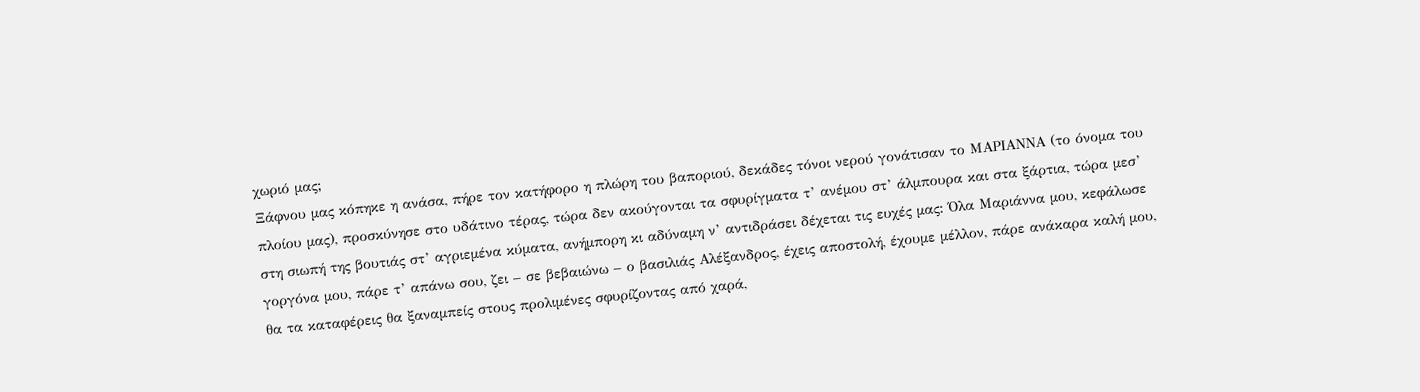χωριό μας;
Ξάφνου μας κόπηκε η ανάσα, πήρε τον κατήφορο η πλώρη του βαποριού, δεκάδες τόνοι νερού γονάτισαν το ΜΑΡΙΑΝΝΑ (το όνομα του πλοίου μας), προσκύνησε στο υδάτινο τέρας, τώρα δεν ακούγονται τα σφυρίγματα τ’ ανέμου στ’ άλμπουρα και στα ξάρτια, τώρα μεσ’ στη σιωπή της βουτιάς στ’ αγριεμένα κύματα, ανήμπορη κι αδύναμη ν’ αντιδράσει δέχεται τις ευχές μας: Όλα Μαριάννα μου, κεφάλωσε γοργόνα μου, πάρε τ’ απάνω σου, ζει – σε βεβαιώνω – ο βασιλιάς Αλέξανδρος, έχεις αποστολή, έχουμε μέλλον, πάρε ανάκαρα καλή μου, θα τα καταφέρεις θα ξαναμπείς στους προλιμένες σφυρίζοντας από χαρά,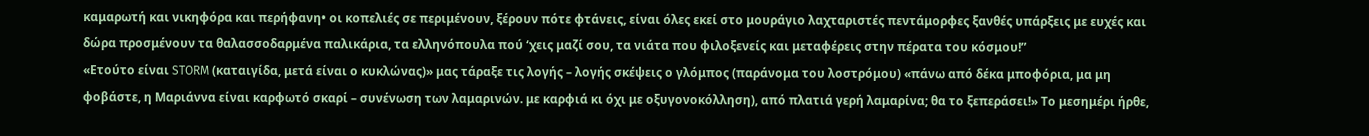καμαρωτή και νικηφόρα και περήφανη• οι κοπελιές σε περιμένουν, ξέρουν πότε φτάνεις, είναι όλες εκεί στο μουράγιο λαχταριστές πεντάμορφες ξανθές υπάρξεις με ευχές και δώρα προσμένουν τα θαλασσοδαρμένα παλικάρια, τα ελληνόπουλα πού ‘χεις μαζί σου, τα νιάτα που φιλοξενείς και μεταφέρεις στην πέρατα του κόσμου!”
«Ετούτο είναι STORM (καταιγίδα, μετά είναι ο κυκλώνας)» μας τάραξε τις λογής – λογής σκέψεις ο γλόμπος (παράνομα του λοστρόμου) «πάνω από δέκα μποφόρια, μα μη φοβάστε, η Μαριάννα είναι καρφωτό σκαρί – συνένωση των λαμαρινών. με καρφιά κι όχι με οξυγονοκόλληση), από πλατιά γερή λαμαρίνα; θα το ξεπεράσει!» Το μεσημέρι ήρθε,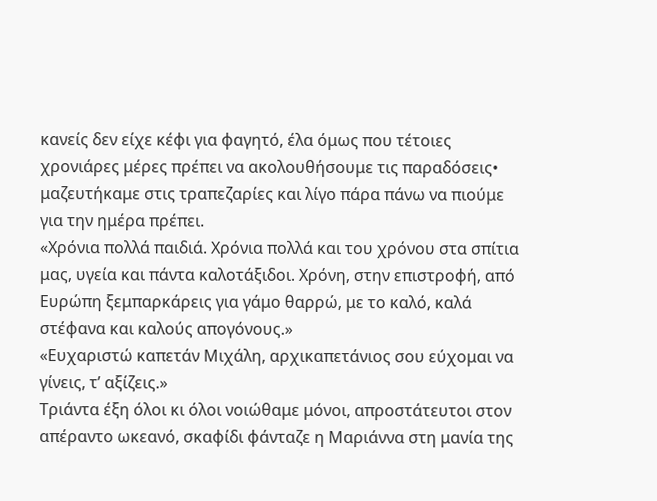κανείς δεν είχε κέφι για φαγητό, έλα όμως που τέτοιες χρονιάρες μέρες πρέπει να ακολουθήσουμε τις παραδόσεις• μαζευτήκαμε στις τραπεζαρίες και λίγο πάρα πάνω να πιούμε για την ημέρα πρέπει.
«Χρόνια πολλά παιδιά. Χρόνια πολλά και του χρόνου στα σπίτια μας, υγεία και πάντα καλοτάξιδοι. Χρόνη, στην επιστροφή, από Ευρώπη ξεμπαρκάρεις για γάμο θαρρώ, με το καλό, καλά στέφανα και καλούς απογόνους.»
«Ευχαριστώ καπετάν Μιχάλη, αρχικαπετάνιος σου εύχομαι να γίνεις, τ’ αξίζεις.»
Τριάντα έξη όλοι κι όλοι νοιώθαμε μόνοι, απροστάτευτοι στον απέραντο ωκεανό, σκαφίδι φάνταζε η Μαριάννα στη μανία της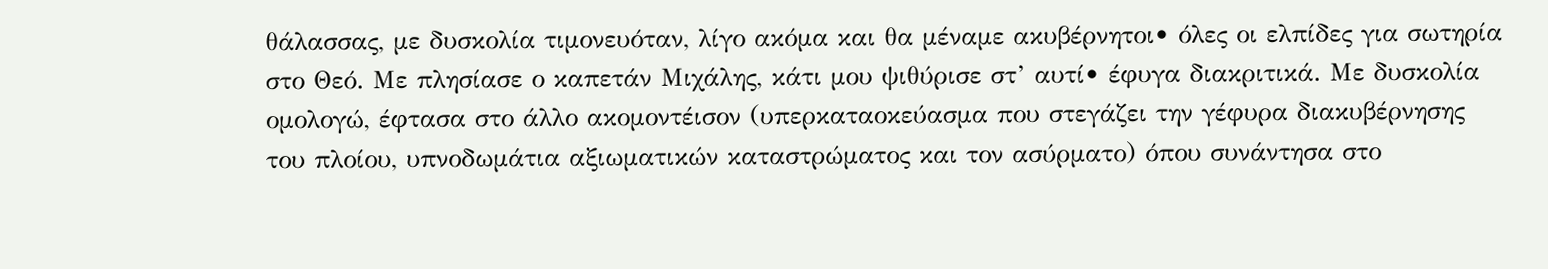θάλασσας, με δυσκολία τιμονευόταν, λίγο ακόμα και θα μέναμε ακυβέρνητοι• όλες οι ελπίδες για σωτηρία στο Θεό. Με πλησίασε ο καπετάν Μιχάλης, κάτι μου ψιθύρισε στ’ αυτί• έφυγα διακριτικά. Με δυσκολία ομολογώ, έφτασα στο άλλο ακομοντέισον (υπερκαταοκεύασμα που στεγάζει την γέφυρα διακυβέρνησης του πλοίου, υπνοδωμάτια αξιωματικών καταστρώματος και τον ασύρματο) όπου συνάντησα στο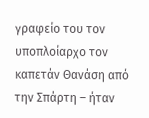γραφείο του τον υποπλοίαρχο τον καπετάν Θανάση από την Σπάρτη – ήταν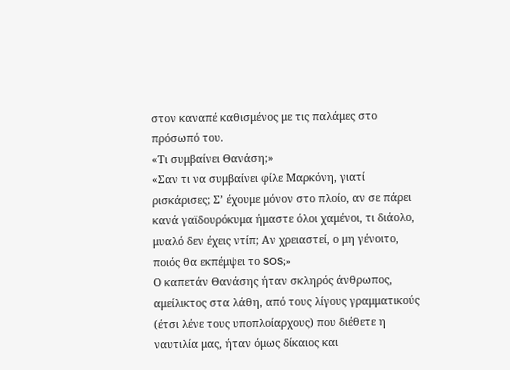στον καναπέ καθισμένος με τις παλάμες στο πρόσωπό του.
«Τι συμβαίνει Θανάση;»
«Σαν τι να συμβαίνει φίλε Μαρκόνη, γιατί ρισκάρισες; Σ’ έχουμε μόνον στο πλοίο, αν σε πάρει κανά γαϊδουρόκυμα ήμαστε όλοι χαμένοι, τι διάολο, μυαλό δεν έχεις ντίπ; Αν χρειαστεί, ο μη γένοιτο, ποιός θα εκπέμψει το SOS;»
Ο καπετάν Θανάσης ήταν σκληρός άνθρωπος, αμείλικτος στα λάθη, από τους λίγους γραμματικούς (έτσι λένε τους υποπλοίαρχους) που διέθετε η ναυτιλία μας, ήταν όμως δίκαιος και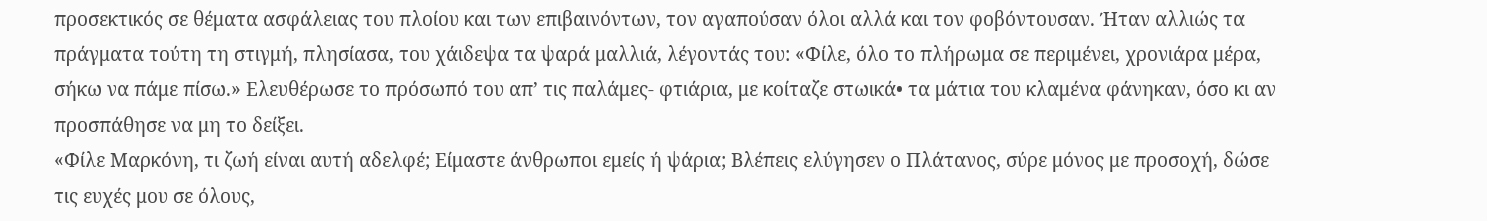προσεκτικός σε θέματα ασφάλειας του πλοίου και των επιβαινόντων, τον αγαπούσαν όλοι αλλά και τον φοβόντουσαν. Ήταν αλλιώς τα πράγματα τούτη τη στιγμή, πλησίασα, του χάιδεψα τα ψαρά μαλλιά, λέγοντάς του: «Φίλε, όλο το πλήρωμα σε περιμένει, χρονιάρα μέρα, σήκω να πάμε πίσω.» Ελευθέρωσε το πρόσωπό του απ’ τις παλάμες- φτιάρια, με κοίταζε στωικά• τα μάτια του κλαμένα φάνηκαν, όσο κι αν προσπάθησε να μη το δείξει.
«Φίλε Μαρκόνη, τι ζωή είναι αυτή αδελφέ; Είμαστε άνθρωποι εμείς ή ψάρια; Βλέπεις ελύγησεν ο Πλάτανος, σύρε μόνος με προσοχή, δώσε τις ευχές μου σε όλους,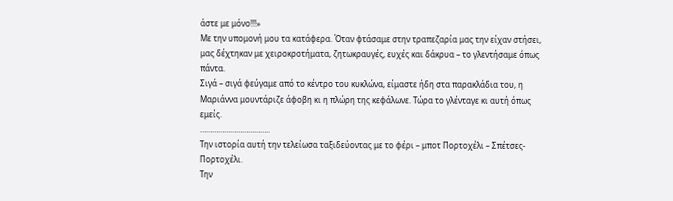άστε με μόνο!!!»
Με την υπομονή μου τα κατάφερα. Όταν φτάσαμε στην τραπεζαρία μας την είχαν στήσει, μας δέχτηκαν με χειροκροτήματα, ζητωκραυγές, ευχές και δάκρυα – το γλεντήσαμε όπως πάντα.
Σιγά – σιγά φεύγαμε από το κέντρο του κυκλώνα, είμαστε ήδη στα παρακλάδια του, η Μαριάννα μουντάριζε άφοβη κι η πλώρη της κεφάλωνε. Τώρα το γλένταγε κι αυτή όπως εμείς.
……………………………..
Την ιστορία αυτή την τελείωσα ταξιδεύοντας με το φέρι – μπoτ Πορτοχέλι – Σπέτσες- Πορτοχέλι.
Την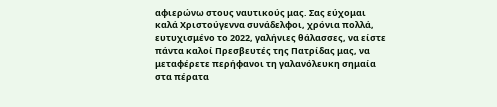αφιερώνω στους ναυτικούς μας. Σας εύχομαι καλά Χριστούγεννα συνάδελφοι, χρόνια πολλά, ευτυχισμένο το 2022, γαλήνιες θάλασσες, να είστε πάντα καλοί Πρεσβευτές της Πατρίδας μας, να μεταφέρετε περήφανοι τη γαλανόλευκη σημαία στα πέρατα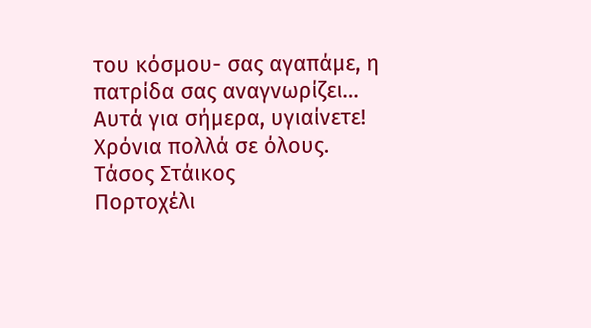του κόσμου- σας αγαπάμε, η πατρίδα σας αναγνωρίζει…
Αυτά για σήμερα, υγιαίνετε! Χρόνια πολλά σε όλους.
Τάσος Στάικος
Πορτοχέλι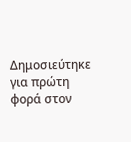Δημοσιεύτηκε για πρώτη φορά στον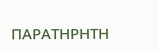ΠΑΡΑΤΗΡΗΤΗ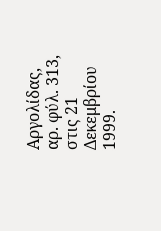Αργολίδας, αρ. φύλ. 313, στις 21 Δεκεμβρίου 1999.